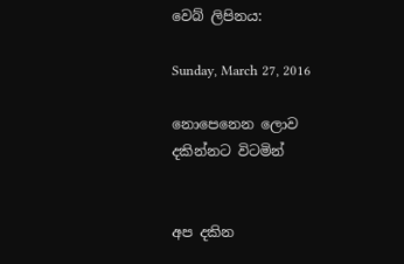වෙබ් ලිපිනය:

Sunday, March 27, 2016

නොපෙනෙන ලොව දකින්නට විටමින්


අප දකින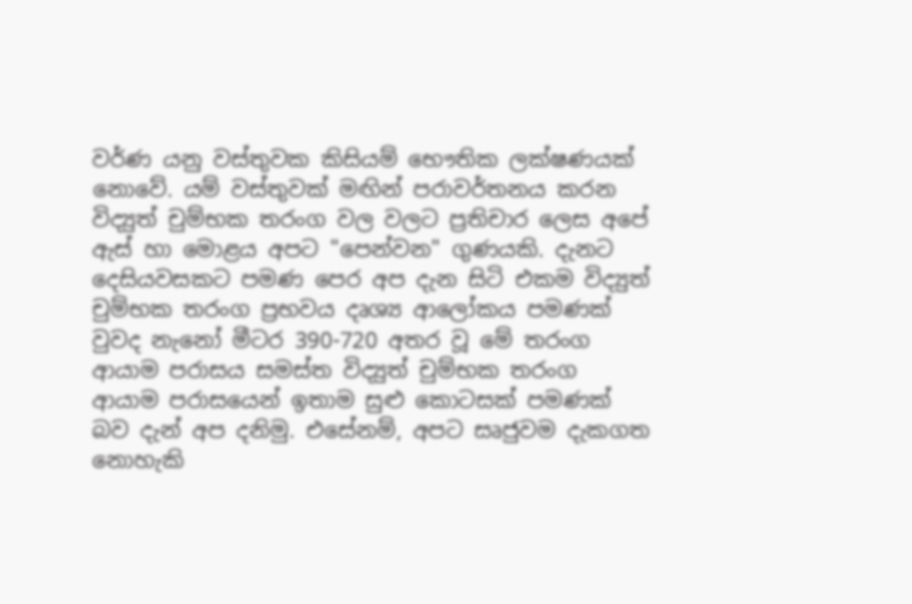වර්ණ යනු වස්තුවක කිසියම් භෞතික ලක්ෂණයක් නොවේ. යම් වස්තුවක් මඟින් පරාවර්තනය කරන විද්‍යුත් චුම්භක තරංග වල වලට ප්‍රතිචාර ලෙස අපේ ඇස් හා මොළය අපට "පෙන්වන" ගුණයකි. දැනට දෙසියවසකට පමණ පෙර අප දැන සිටි එකම විද්‍යුත් චුම්භක තරංග ප්‍රභවය දෘශ්‍ය ආලෝකය පමණක් වුවද නැනෝ මීටර 390-720 අතර වූ මේ තරංග ආයාම පරාසය සමස්ත විද්‍යුත් චුම්භක තරංග ආයාම පරාසයෙන් ඉතාම සුළු කොටසක් පමණක් බව දැන් අප දනිමු. එසේනම්, අපට සෘජුවම දැකගත නොහැකි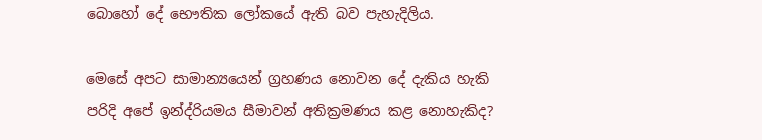බොහෝ දේ භෞතික ලෝකයේ ඇති බව පැහැදිලිය.

මෙසේ අපට සාමාන්‍යයෙන් ග්‍රහණය නොවන දේ දැකිය හැකි පරිදි අපේ ඉන්ද්රියමය සීමාවන් අතික්‍රමණය කළ නොහැකිද?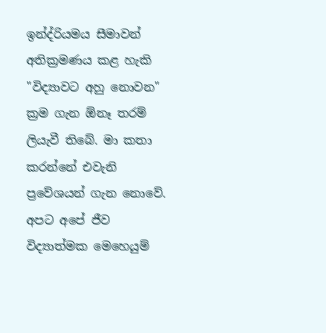ඉන්ද්රියමය සීමාවන් අතික්‍රමණය කළ හැකි "විද්‍යාවට අහු නොවන" ක්‍රම ගැන ඕනෑ තරම් ලියැවී තිබේ. මා කතා කරන්නේ එවැනි ප්‍රවේශයන් ගැන නොවේ. අපට අපේ ජීව විද්‍යාත්මක මෙහෙයුම්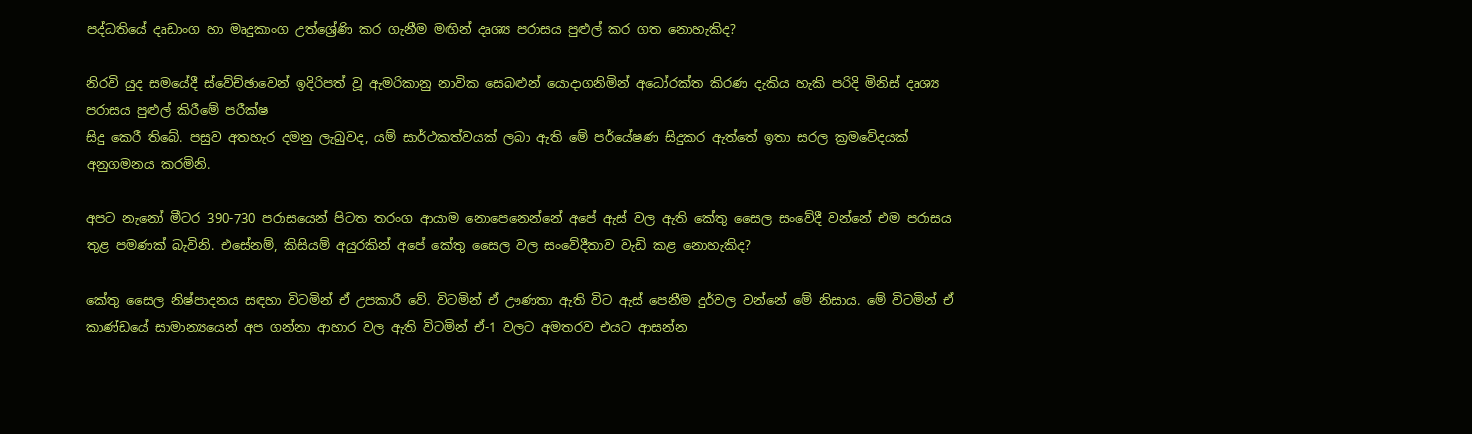පද්ධතියේ දෘඩාංග හා මෘදුකාංග උත්ශ්‍රේණි කර ගැනීම මඟින් දෘශ්‍ය පරාසය පුළුල් කර ගත නොහැකිද?

නිරවි යුද සමයේදී ස්වේච්ඡාවෙන් ඉදිරිපත් වූ ඇමරිකානු නාවික සෙබළුන් යොදාගනිමින් අධෝරක්ත කිරණ දැකිය හැකි පරිදි මිනිස් දෘශ්‍ය පරාසය පුළුල් කිරීමේ පරීක්ෂ
සිදු කෙරී තිබේ. පසුව අතහැර දමනු ලැබුවද, යම් සාර්ථකත්වයක් ලබා ඇති මේ පර්යේෂණ සිදුකර ඇත්තේ ඉතා සරල ක්‍රමවේදයක් අනුගමනය කරමිනි.

අපට නැනෝ මීටර 390-730 පරාසයෙන් පිටත තරංග ආයාම නොපෙනෙන්නේ අපේ ඇස් වල ඇති කේතු සෛල සංවේදී වන්නේ එම පරාසය තුළ පමණක් බැවිනි. එසේනම්, කිසියම් අයුරකින් අපේ කේතු සෛල වල සංවේදීතාව වැඩි කළ නොහැකිද?

කේතු සෛල නිෂ්පාදනය සඳහා විටමින් ඒ උපකාරී වේ. විටමින් ඒ ඌණතා ඇති විට ඇස් පෙනීම දුර්වල වන්නේ මේ නිසාය. මේ විටමින් ඒ කාණ්ඩයේ සාමාන්‍යයෙන් අප ගන්නා ආහාර වල ඇති විටමින් ඒ-1 වලට අමතරව එයට ආසන්න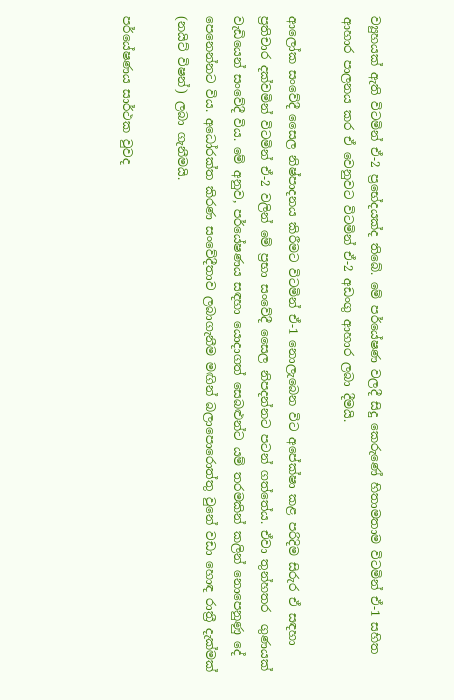ව්‍යුහයක් ඇති විටමින් ඒ-2 ප්‍රභේදයක්ද තිබේ. මේ පර්යේෂණ වලදී සිදු කෙරුණේ හිතාමතාම විටමින් ඒ-1 සහිත ආහාර පාලනය කර ඒ වෙනුවට විටමින් ඒ-2 අඩංගු ආහාර ලබා දීමයි.

ආලෝක සංවේදී සෛල නිෂ්පාදනය කිරීමට විටමින් ඒ-1 නොලැබෙන විට අපේක්ෂා කළ පරිදිම සිරුර ඒ සඳහා ප්‍රතිචාර දක්වමින් විටමින් ඒ-2 වලින් මේ ප්‍රභා සංවේදී සෛල නිපදන්නට පටන් ගත්තේය. ඒවා තුන්හතර  ගුණයක් වැඩියෙන් සංවේදී විය. මේ අනුව, පර්යේෂණය සඳහා යොදාගත් සෙබළුන්ට යම් තරමකින් කලින් නොපෙනුණු දේ පෙනෙන්නට විය. අධෝරක්ත කිරණ සංවේදීතාව ලබාගැනීම මඟින් බලාපොරොත්තු වුනේ වඩා හොඳ රාත්‍රී දැක්මක් (නයිට් විෂන්) ලබා ගැනීමයි.

පර්යේෂණය සාර්ථක වුවද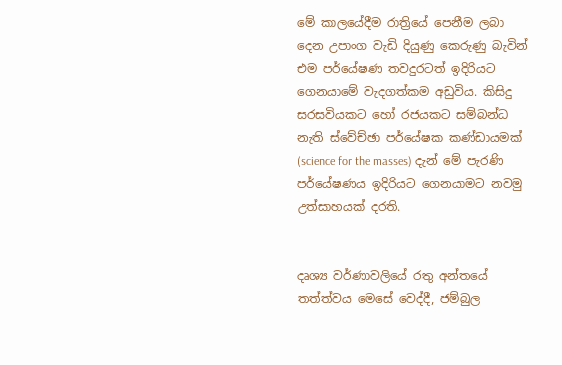මේ කාලයේදීම රාත්‍රියේ පෙනීම ලබා දෙන උපාංග වැඩි දියුණු කෙරුණු බැවින් එම පර්යේෂණ තවදුරටත් ඉදිරියට ගෙනයාමේ වැදගත්කම අඩුවිය. කිසිදු සරසවියකට හෝ රජයකට සම්බන්ධ නැති ස්වේච්ඡා පර්යේෂක කණ්ඩායමක් (science for the masses) දැන් මේ පැරණි පර්යේෂණය ඉදිරියට ගෙනයාමට නවමු උත්සාහයක් දරති.


දෘශ්‍ය වර්ණාවලියේ රතු අන්තයේ තත්ත්වය මෙසේ වෙද්දී, ජම්බුල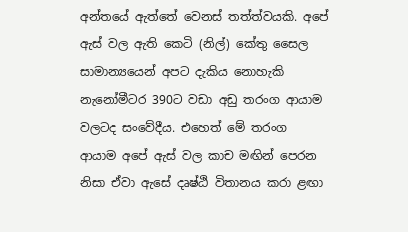අන්තයේ ඇත්තේ වෙනස් තත්ත්වයකි. අපේ ඇස් වල ඇති කෙටි (නිල්) කේතු සෛල සාමාන්‍යයෙන් අපට දැකිය නොහැකි නැනෝමීටර 390ට වඩා අඩු තරංග ආයාම වලටද සංවේදීය. එහෙත් මේ තරංග ආයාම අපේ ඇස් වල කාච මඟින් පෙරන නිසා ඒවා ඇසේ දෘෂ්ඨි විතානය කරා ළඟා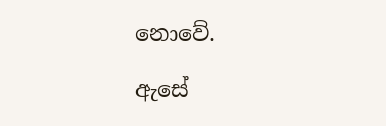නොවේ.

ඇසේ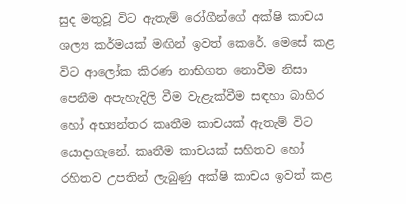සුද මතුවූ විට ඇතැම් රෝගීන්ගේ අක්ෂි කාචය ශල්‍ය කර්මයක් මඟින් ඉවත් කෙරේ. මෙසේ කළ විට ආලෝක කිරණ නාභිගත නොවීම නිසා පෙනීම අපැහැදිලි වීම වැළැක්වීම සඳහා බාහිර හෝ අභ්‍යන්තර කෘතීම කාචයක් ඇතැම් විට යොදාගැනේ. කෘතීම කාචයක් සහිතව හෝ රහිතව උපතින් ලැබුණු අක්ෂි කාචය ඉවත් කළ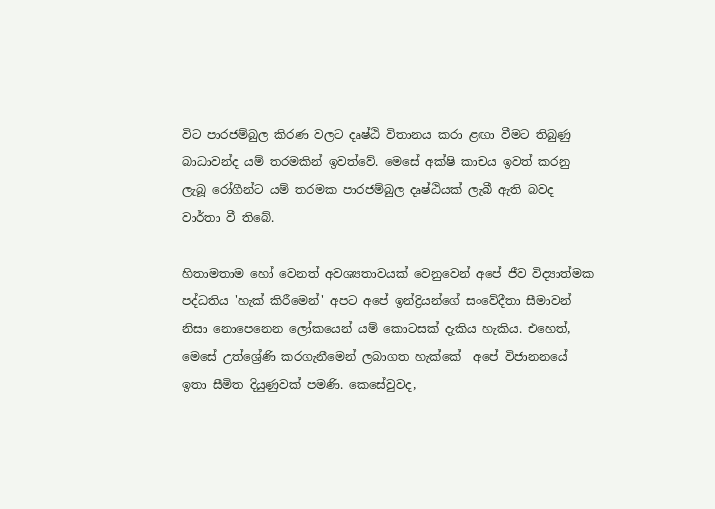විට පාරජම්බුල කිරණ වලට දෘෂ්ඨි විතානය කරා ළඟා වීමට තිබුණු බාධාවන්ද යම් තරමකින් ඉවත්වේ. මෙසේ අක්ෂි කාචය ඉවත් කරනු ලැබූ රෝගීන්ට යම් තරමක පාරජම්බුල දෘෂ්ඨියක් ලැබී ඇති බවද වාර්තා වී තිබේ.

හිතාමතාම හෝ වෙනත් අවශ්‍යතාවයක් වෙනුවෙන් අපේ ජීව විද්‍යාත්මක පද්ධතිය 'හැක් කිරීමෙන්' අපට අපේ ඉන්ද්‍රියන්ගේ සංවේදීතා සීමාවන් නිසා නොපෙනෙන ලෝකයෙන් යම් කොටසක් දැකිය හැකිය. එහෙත්, මෙසේ උත්ශ්‍රේණි කරගැනීමෙන් ලබාගත හැක්කේ  අපේ විජානනයේ ඉතා සීමිත දියුණුවක් පමණි. කෙසේවුවද,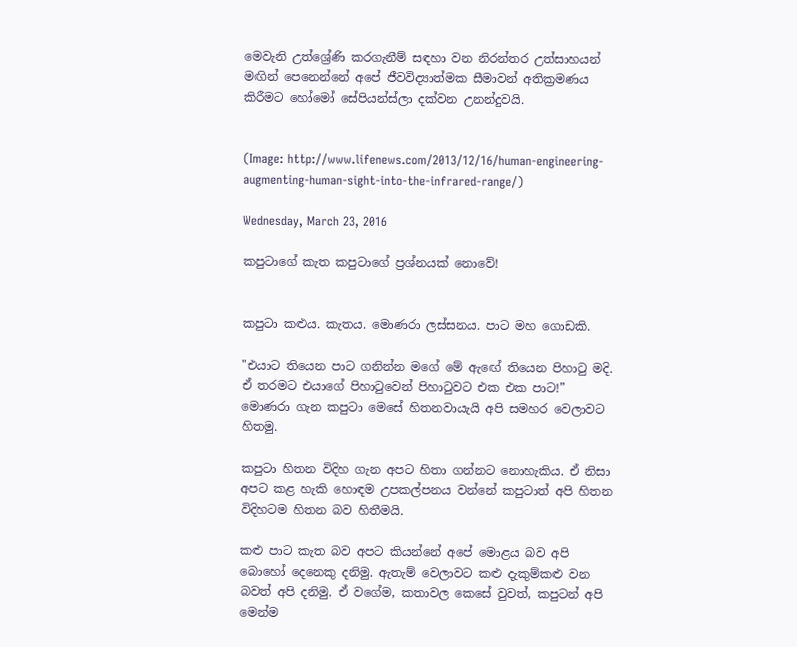මෙවැනි උත්ශ්‍රේණි කරගැනීම් සඳහා වන නිරන්තර උත්සාහයන් මඟින් පෙනෙන්නේ අපේ ජීවවිද්‍යාත්මක සීමාවන් අතික්‍රමණය කිරීමට හෝමෝ සේපියන්ස්ලා දක්වන උනන්දුවයි.


(Image: http://www.lifenews.com/2013/12/16/human-engineering-augmenting-human-sight-into-the-infrared-range/)

Wednesday, March 23, 2016

කපුටාගේ කැත කපුටාගේ ප්‍රශ්නයක් නොවේ!


කපුටා කළුය. කැතය. මොණරා ලස්සනය. පාට මහ ගොඩකි.

"එයාට තියෙන පාට ගනින්න මගේ මේ ඇ‍ඟේ තියෙන පිහාටු මදි. ඒ තරමට එයාගේ පිහාටුවෙන් පිහාටුවට එක එක පාට!” මොණරා ගැන කපුටා මෙසේ හිතනවායැයි අපි සමහර වෙලාවට හිතමු.

කපුටා හිතන විදිහ ගැන අපට හිතා ගන්නට නොහැකිය. ඒ නිසා අපට කළ හැකි හොඳම උපකල්පනය වන්නේ කපුටාත් අපි හිතන විදිහටම හිතන බව හිතීමයි.

කළු පාට කැත බව අපට කියන්නේ අපේ මොළය බව අපි බොහෝ දෙනෙකු දනිමු. ඇතැම් වෙලාවට කළු දැකුම්කළු වන බවත් අපි දනිමු. ඒ වගේම, කතාවල කෙසේ වුවත්, කපුටන් අපි මෙන්ම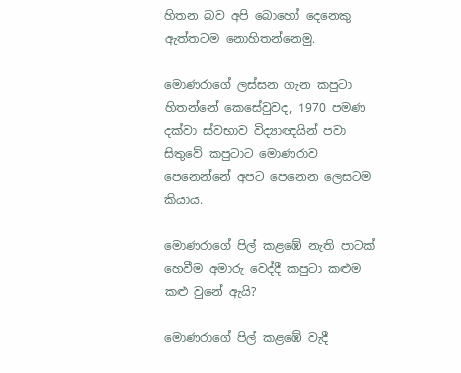හිතන බව අපි බොහෝ දෙනෙකු ඇත්තටම නොහිතන්නෙමු.

මොණරාගේ ලස්සන ගැන කපුටා හිතන්නේ කෙසේවුවද, 1970 පමණ දක්වා ස්වභාව විද්‍යාඥයින් පවා සිතුවේ කපුටාට මොණරාව පෙනෙන්නේ අපට පෙනෙන ලෙසටම කියාය.

මොණරාගේ පිල් කළඹේ නැති පාටක් හෙවීම අමාරු වෙද්දී කපුටා කළුම කළු වුනේ ඇයි?

මොණරාගේ පිල් කළඹේ වැදී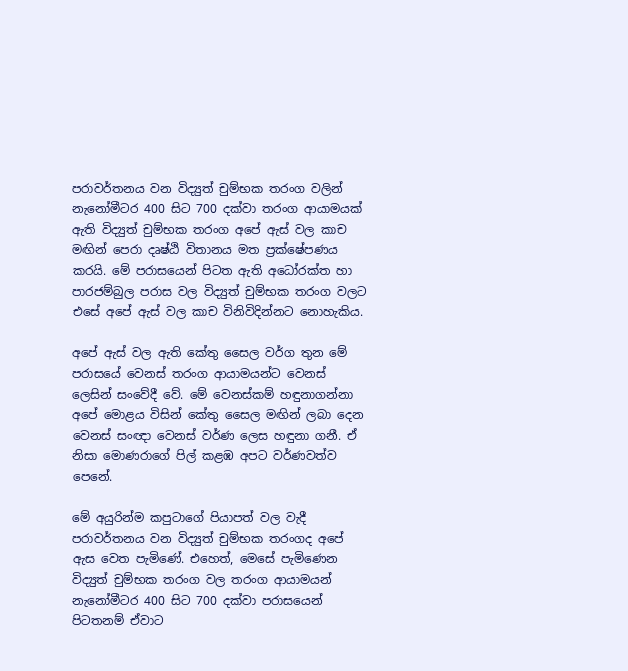පරාවර්තනය වන විද්‍යුත් චුම්භක තරංග වලින් නැනෝමීටර 400 සිට 700 දක්වා තරංග ආයාමයක් ඇති විද්‍යුත් චුම්භක තරංග අපේ ඇස් වල කාච මඟින් පෙරා දෘෂ්ඨි විතානය මත ප්‍රක්ෂේපණය කරයි. මේ පරාසයෙන් පිටත ඇති අධෝරක්ත හා පාරජම්බුල පරාස වල විද්‍යුත් චුම්භක තරංග වලට එසේ අපේ ඇස් වල කාච විනිවිදින්නට නොහැකිය.

අපේ ඇස් වල ඇති කේතු සෛල වර්ග තුන මේ පරාසයේ වෙනස් තරංග ආයාමයන්ට වෙනස් ලෙසින් සංවේදී වේ. මේ වෙනස්කම් හඳුනාගන්නා අපේ මොළය විසින් කේතු සෛල මඟින් ලබා දෙන වෙනස් සංඥා වෙනස් වර්ණ ලෙස හඳුනා ගනී. ඒ නිසා මොණරාගේ පිල් කළඹ අපට වර්ණවත්ව පෙනේ.

මේ අයුරින්ම කපුටාගේ පියාපත් වල වැදී පරාවර්තනය වන විද්‍යුත් චුම්භක තරංගද අපේ ඇස වෙත පැමිණේ. එහෙත්, මෙසේ පැමිණෙන විද්‍යුත් චුම්භක තරංග වල තරංග ආයාමයන් නැනෝමීටර 400 සිට 700 දක්වා පරාසයෙන් පිටතනම් ඒවාට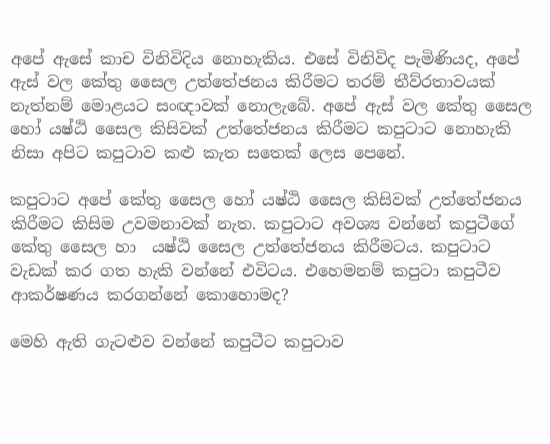අපේ ඇසේ කාච විනිවිදිය නොහැකිය. එසේ විනිවිද පැමිණියද, අපේ ඇස් වල කේතු සෛල උත්තේජනය කිරීමට තරම් තීව්රතාවයක් නැත්නම් මොළයට සංඥාවක් නොලැබේ. අපේ ඇස් වල කේතු සෛල හෝ යෂ්ඨි සෛල කිසිවක් උත්තේජනය කිරීමට කපුටාට නොහැකි නිසා අපිට කපුටාව කළු කැත සතෙක් ලෙස පෙනේ.

කපුටාට අපේ කේතු සෛල හෝ යෂ්ඨි සෛල කිසිවක් උත්තේජනය කිරීමට කිසිම උවමනාවක් නැත. කපුටාට අවශ්‍ය වන්නේ කපුටීගේ කේතු සෛල හා  යෂ්ඨි සෛල උත්තේජනය කිරීමටය. කපුටාට වැඩක් කර ගත හැකි වන්නේ එවිටය. එහෙමනම් කපුටා කපුටීව ආකර්ෂණය කරගන්නේ කොහොමද?

මෙහි ඇති ගැටළුව වන්නේ කපුටීට කපුටාව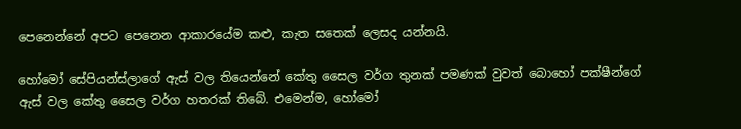පෙනෙන්නේ අපට පෙනෙන ආකාරයේම කළු, කැත සතෙක් ලෙසද යන්නයි.

හෝමෝ සේපියන්ස්ලාගේ ඇස් වල තියෙන්නේ කේතු සෛල වර්ග තුනක් පමණක් වුවත් බොහෝ පක්ෂීන්ගේ ඇස් වල කේතු සෛල වර්ග හතරක් තිබේ. එමෙන්ම, හෝමෝ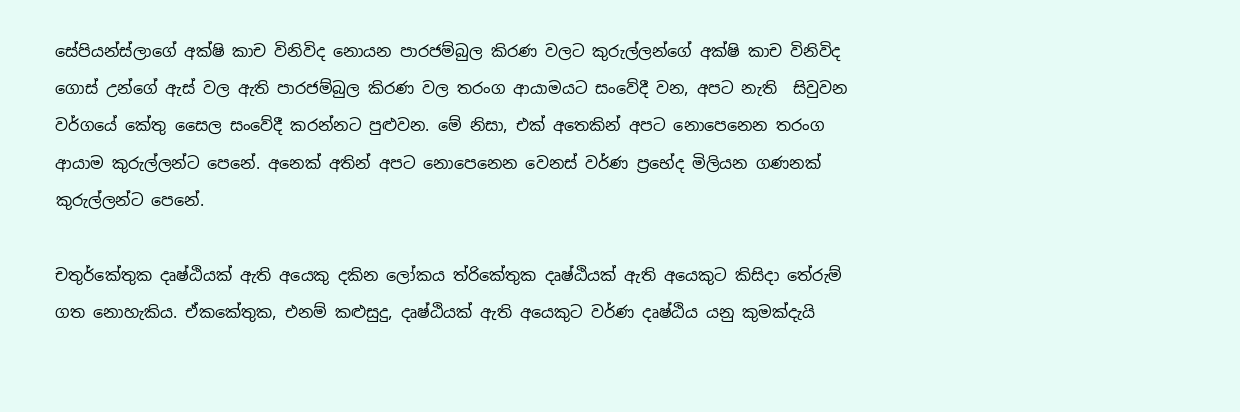සේපියන්ස්ලාගේ අක්ෂි කාච විනිවිද නොයන පාරජම්බුල කිරණ වලට කුරුල්ලන්ගේ අක්ෂි කාච විනිවිද ගොස් උන්ගේ ඇස් වල ඇති පාරජම්බුල කිරණ වල තරංග ආයාමයට සංවේදී වන, අපට නැති  සිවුවන වර්ගයේ කේතු සෛල සංවේදී කරන්නට පුළුවන. මේ නිසා, එක් අතෙකින් අපට නොපෙනෙන තරංග ආයාම කුරුල්ලන්ට පෙනේ. අනෙක් අතින් අපට නොපෙනෙන වෙනස් වර්ණ ප්‍රභේද මිලියන ගණනක් කුරුල්ලන්ට පෙනේ.

චතුර්කේතුක දෘෂ්ඨියක් ඇති අයෙකු දකින ලෝකය ත්රිකේතුක දෘෂ්ඨියක් ඇති අයෙකුට කිසිදා තේරුම් ගත නොහැකිය. ඒකකේතුක, එනම් කළුසුදු, දෘෂ්ඨියක් ඇති අයෙකුට වර්ණ දෘෂ්ඨිය යනු කුමක්දැයි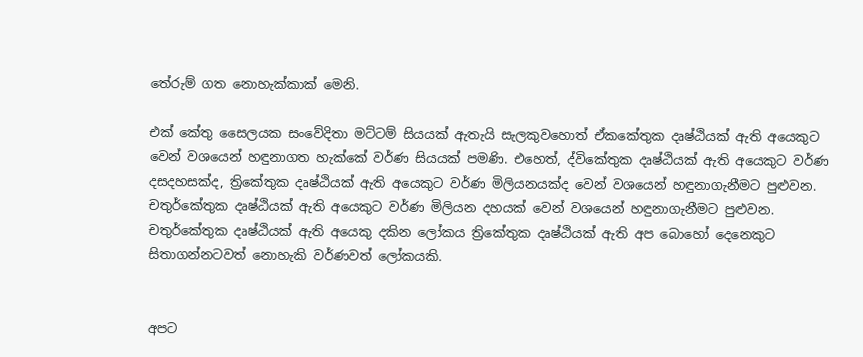තේරුම් ගත නොහැක්කාක් මෙනි.

එක් කේතු සෛලයක සංවේදිතා මට්ටම් සියයක් ඇතැයි සැලකුවහොත් ඒකකේතුක දෘෂ්ඨියක් ඇති අයෙකුට වෙන් වශයෙන් හඳුනාගත හැක්කේ වර්ණ සියයක් පමණි. එහෙත්, ද්විකේතුක දෘෂ්ඨියක් ඇති අයෙකුට වර්ණ දසදහසක්ද, ත්‍රිකේතුක දෘෂ්ඨියක් ඇති අයෙකුට වර්ණ මිලියනයක්ද වෙන් වශයෙන් හඳුනාගැනීමට පුළුවන. චතුර්කේතුක දෘෂ්ඨියක් ඇති අයෙකුට වර්ණ මිලියන දහයක් වෙන් වශයෙන් හඳුනාගැනීමට පුළුවන. චතුර්කේතුක දෘෂ්ඨියක් ඇති අයෙකු දකින ලෝකය ත්‍රිකේතුක දෘෂ්ඨියක් ඇති අප බොහෝ දෙනෙකුට සිතාගන්නටවත් නොහැකි වර්ණවත් ලෝකයකි.


අපට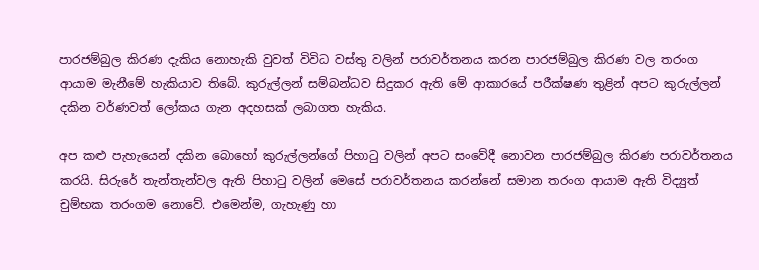පාරජම්බුල කිරණ දැකිය නොහැකි වුවත් විවිධ වස්තු වලින් පරාවර්තනය කරන පාරජම්බුල කිරණ වල තරංග ආයාම මැනීමේ හැකියාව තිබේ. කුරුල්ලන් සම්බන්ධව සිදුකර ඇති මේ ආකාරයේ පරීක්ෂණ තුළින් අපට කුරුල්ලන් දකින වර්ණවත් ලෝකය ගැන අදහසක් ලබාගත හැකිය.

අප කළු පැහැයෙන් දකින බොහෝ කුරුල්ලන්ගේ පිහාටු වලින් අපට සංවේදී නොවන පාරජම්බුල කිරණ පරාවර්තනය කරයි. සිරුරේ තැන්තැන්වල ඇති පිහාටු වලින් මෙසේ පරාවර්තනය කරන්නේ සමාන තරංග ආයාම ඇති විද්‍යුත් චුම්භක තරංගම නොවේ. එමෙන්ම, ගැහැණු හා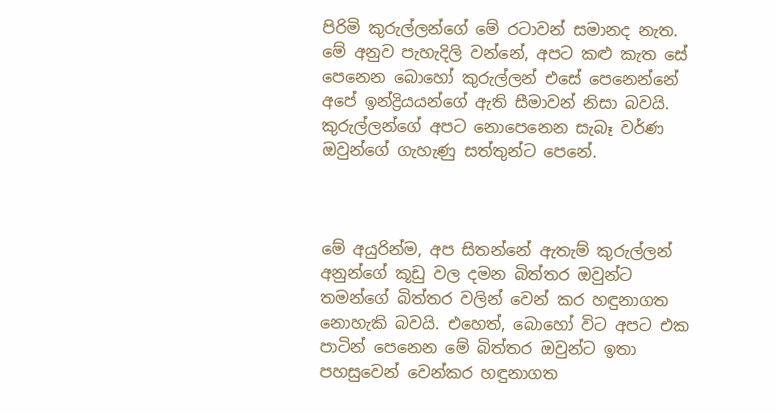පිරිමි කුරුල්ලන්ගේ මේ රටාවන් සමානද නැත. මේ අනුව පැහැදිලි වන්නේ, අපට කළු කැත සේ පෙනෙන බොහෝ කුරුල්ලන් එසේ පෙනෙන්නේ අපේ ඉන්ද්‍රියයන්ගේ ඇති සීමාවන් නිසා බවයි. කුරුල්ලන්ගේ අපට නොපෙනෙන සැබෑ වර්ණ ඔවුන්ගේ ගැහැණු සත්තුන්ට පෙනේ.



මේ අයුරින්ම, අප සිතන්නේ ඇතැම් කුරුල්ලන් අනුන්ගේ කූඩු වල දමන බිත්තර ඔවුන්ට තමන්ගේ බිත්තර වලින් වෙන් කර හඳුනාගත නොහැකි බවයි. එහෙත්, බොහෝ විට අපට එක පාටින් පෙනෙන මේ බිත්තර ඔවුන්ට ඉතා පහසුවෙන් වෙන්කර හඳුනාගත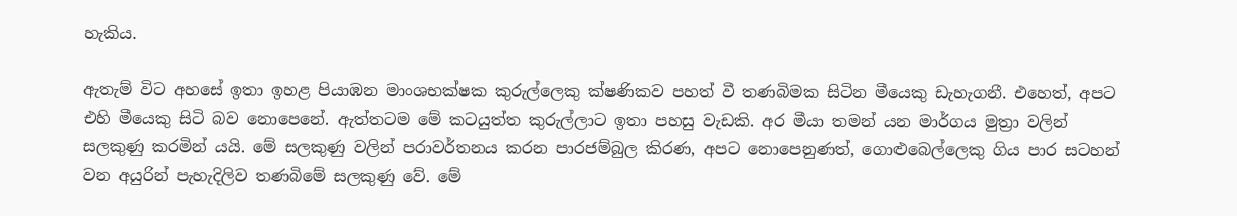හැකිය.

ඇතැම් විට අහසේ ඉතා ඉහළ පියාඹන මාංශභක්ෂක කුරුල්ලෙකු ක්ෂණිකව පහත් වී තණබිමක සිටින මීයෙකු ඩැහැගනී. එහෙත්, අපට එහි මීයෙකු සිටි බව නොපෙනේ. ඇත්තටම මේ කටයුත්ත කුරුල්ලාට ඉතා පහසු වැඩකි. අර මීයා තමන් යන මාර්ගය මුත්‍රා වලින් සලකුණු කරමින් යයි. මේ සලකුණු වලින් පරාවර්තනය කරන පාරජම්බුල කිරණ, අපට නොපෙනුණත්, ගොළුබෙල්ලෙකු ගිය පාර සටහන් වන අයුරින් පැහැදිලිව තණබිමේ සලකුණු වේ. මේ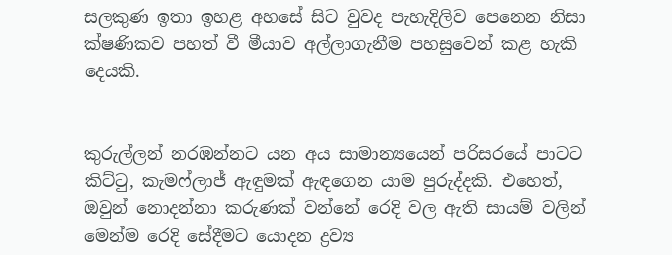සලකුණ ඉතා ඉහළ අහසේ සිට වුවද පැහැදිලිව පෙනෙන නිසා ක්ෂණිකව පහත් වී මීයාව අල්ලාගැනීම පහසුවෙන් කළ හැකි දෙයකි.


කුරුල්ලන් නරඹන්නට යන අය සාමාන්‍යයෙන් පරිසරයේ පාටට කිට්ටු, කැමෆ්ලාජ් ඇඳුමක් ඇඳගෙන යාම පුරුද්දකි. එහෙත්, ඔවුන් නොදන්නා කරුණක් වන්නේ රෙදි වල ඇති සායම් වලින් මෙන්ම රෙදි සේදීමට යොදන ද්‍රව්‍ය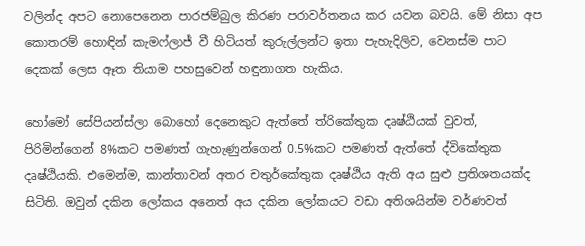වලින්ද අපට නොපෙනෙන පාරජම්බුල කිරණ පරාවර්තනය කර යවන බවයි. මේ නිසා අප කොතරම් හොඳින් කැමෆ්ලාජ් වී හිටියත් කුරුල්ලන්ට ඉතා පැහැදිලිව, වෙනස්ම පාට දෙකක් ලෙස ඈත තියාම පහසුවෙන් හඳුනාගත හැකිය.

හෝමෝ සේපියන්ස්ලා බොහෝ දෙනෙකුට ඇත්තේ ත්රිකේතුක දෘෂ්ඨියක් වුවත්, පිරිමින්ගෙන් 8%කට පමණත් ගැහැණුන්ගෙන් 0.5%කට පමණත් ඇත්තේ ද්විකේතුක දෘෂ්ඨියකි. එමෙන්ම, කාන්තාවන් අතර චතුර්කේතුක දෘෂ්ඨිය ඇති අය සුළු ප්‍රතිශතයක්ද සිටිති. ඔවුන් දකින ලෝකය අනෙත් අය දකින ලෝකයට වඩා අතිශයින්ම වර්ණවත්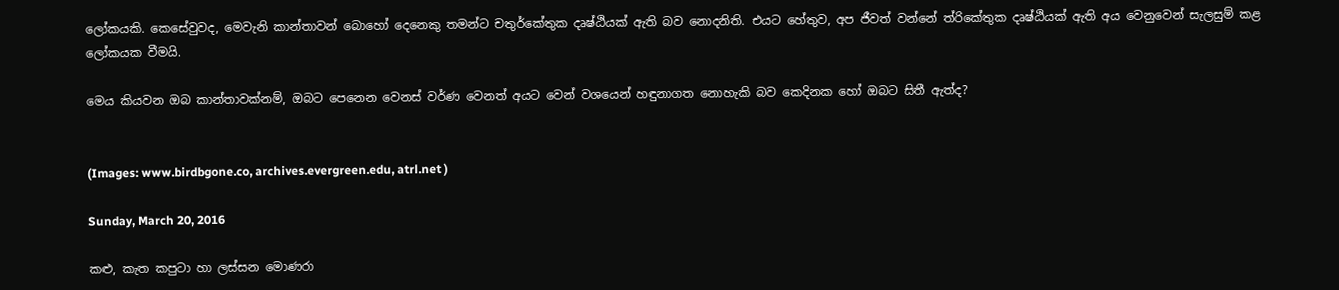ලෝකයකි. කෙසේවුවද, මෙවැනි කාන්තාවන් බොහෝ දෙනෙකු තමන්ට චතුර්කේතුක දෘෂ්ඨියක් ඇති බව නොදනිති. එයට හේතුව, අප ජීවත් වන්නේ ත්රිකේතුක දෘෂ්ඨියක් ඇති අය වෙනුවෙන් සැලසුම් කළ ලෝකයක වීමයි.

මෙය කියවන ඔබ කාන්තාවක්නම්, ඔබට පෙනෙන වෙනස් වර්ණ වෙනත් අයට වෙන් වශයෙන් හඳුනාගත නොහැකි බව කෙදිනක හෝ ඔබට සිතී ඇත්ද?


(Images: www.birdbgone.co, archives.evergreen.edu, atrl.net )

Sunday, March 20, 2016

කළු, කැත කපුටා හා ලස්සන මොණරා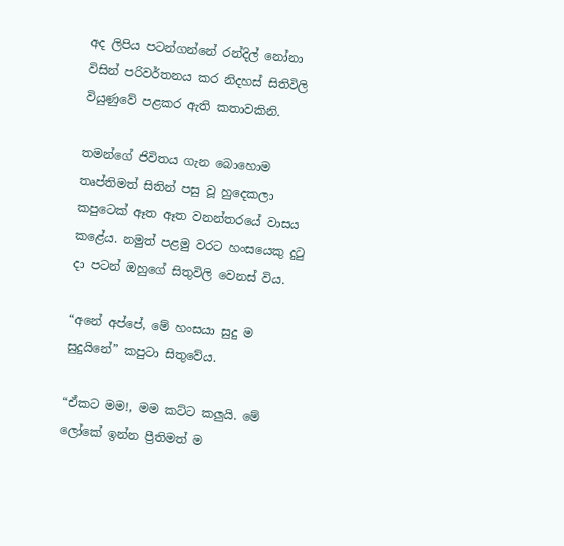අද ලිපිය පටන්ගන්නේ රන්දිල් නෝනා විසින් පරිවර්තනය කර නිදහස් සිතිවිලි වියුණුවේ පළකර ඇති කතාවකිනි.

තමන්ගේ ජිවිතය ගැන බොහොම තෘප්තිමත් සිතින් පසු වූ හුදෙකලා කපුටෙක් ඈත ඈත වනන්තරයේ වාසය කළේය. නමුත් පළමු වරට හංසයෙකු දුටු දා පටන් ඔහුගේ සිතුවිලි වෙනස් විය.

“අනේ අප්පේ, මේ හංසයා සුදු ම සුදුයිනේ” කපුටා සිතුවේය.

“ඒකට මම!, මම කට්ට කලුයි. මේ ලෝකේ ඉන්න ප්‍රීතිමත් ම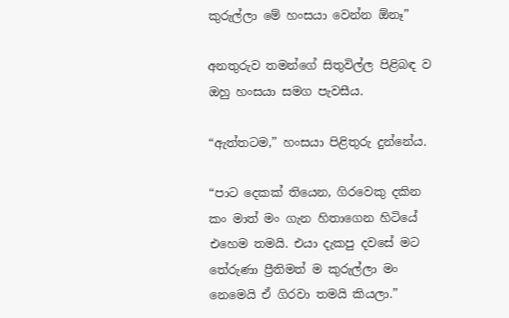කුරුල්ලා මේ හංසයා වෙන්න ඕනෑ”

අනතුරුව තමන්ගේ සිතුවිල්ල පිළිබඳ ව ඔහු හංසයා සමග පැවසීය.

“ඇත්තටම,” හංසයා පිළිතුරු දුන්නේය.

“පාට දෙකක් තියෙන, ගිරවෙකු දකින කං මාත් මං ගැන හිතාගෙන හිටියේ එහෙම තමයි. එයා දැකපු දවසේ මට තේරුණා ප්‍රීතිමත් ම කුරුල්ලා මං නෙමෙයි ඒ ගිරවා තමයි කියලා.”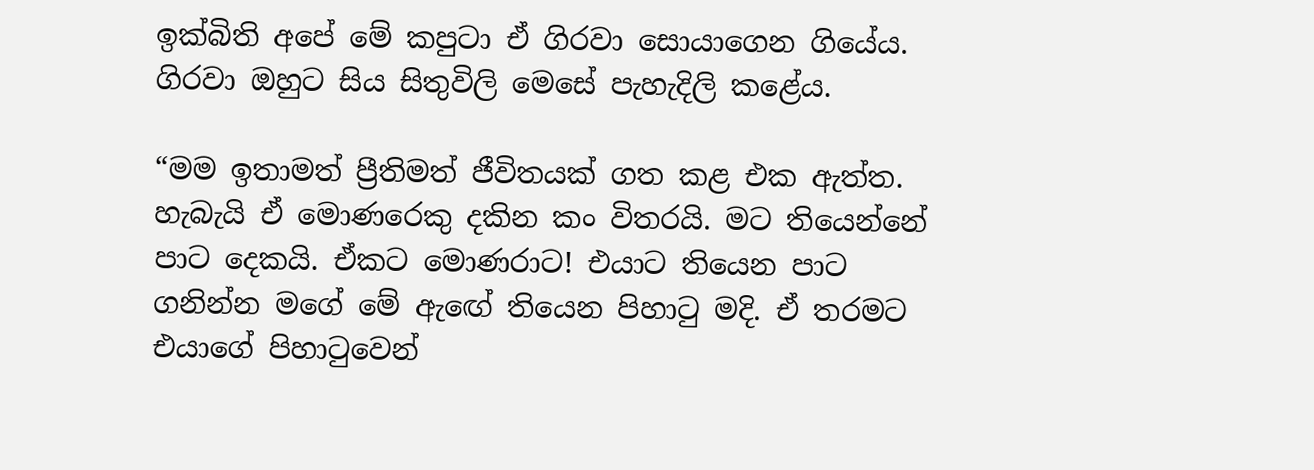ඉක්බිති අපේ මේ කපුටා ඒ ගිරවා සොයාගෙන ගියේය. ගිරවා ඔහුට සිය සිතුවිලි මෙසේ පැහැදිලි කළේය.

“මම ඉතාමත් ප්‍රීතිමත් ජීවිතයක් ගත කළ එක ඇත්ත. හැබැයි ඒ මොණරෙකු දකින කං විතරයි. මට තියෙන්නේ පාට දෙකයි. ඒකට මොණරාට! එයාට තියෙන පාට ගනින්න මගේ මේ ඇ‍ඟේ තියෙන පිහාටු මදි. ඒ තරමට එයාගේ පිහාටුවෙන්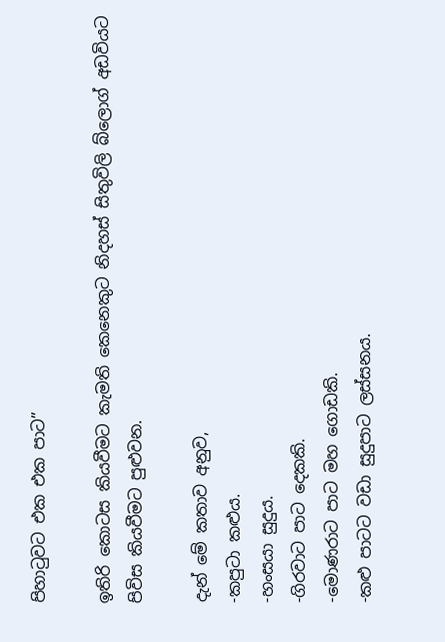පිහාටුවට එක එක පාට”

ඉතිරි කොටස කියවීමට කැමති කෙනෙකුට නිදහස් සිතුවිලි බ්ලොග් අඩවියට පිවිස කියවීමට පුළුවන.

දැන් මේ කතාව අනුව,
-කපුටා කළුය.
-හංසයා සුදුය.
-ගිරවාට පාට දෙකකි.
-මොණරාට පාට මහ ගොඩකි.
-කළු පාටට වඩා සුදුපාට ලස්සනය.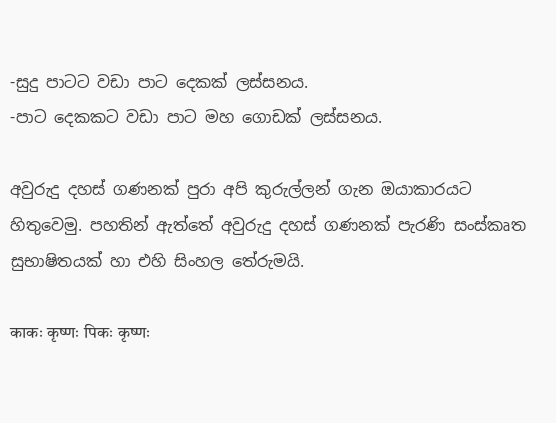-සුදු පාටට වඩා පාට දෙකක් ලස්සනය.
-පාට දෙකකට වඩා පාට මහ ගොඩක් ලස්සනය.

අවුරුදු දහස් ගණනක් පුරා අපි කුරුල්ලන් ගැන ඔයාකාරයට හිතුවෙමු. පහතින් ඇත්තේ අවුරුදු දහස් ගණනක් පැරණි සංස්කෘත සුභාෂිතයක් හා එහි සිංහල තේරුමයි.

काकः कृष्णः पिकः कृष्णः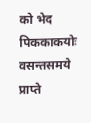को भेद पिककाकयोः
वसन्तसमये प्राप्ते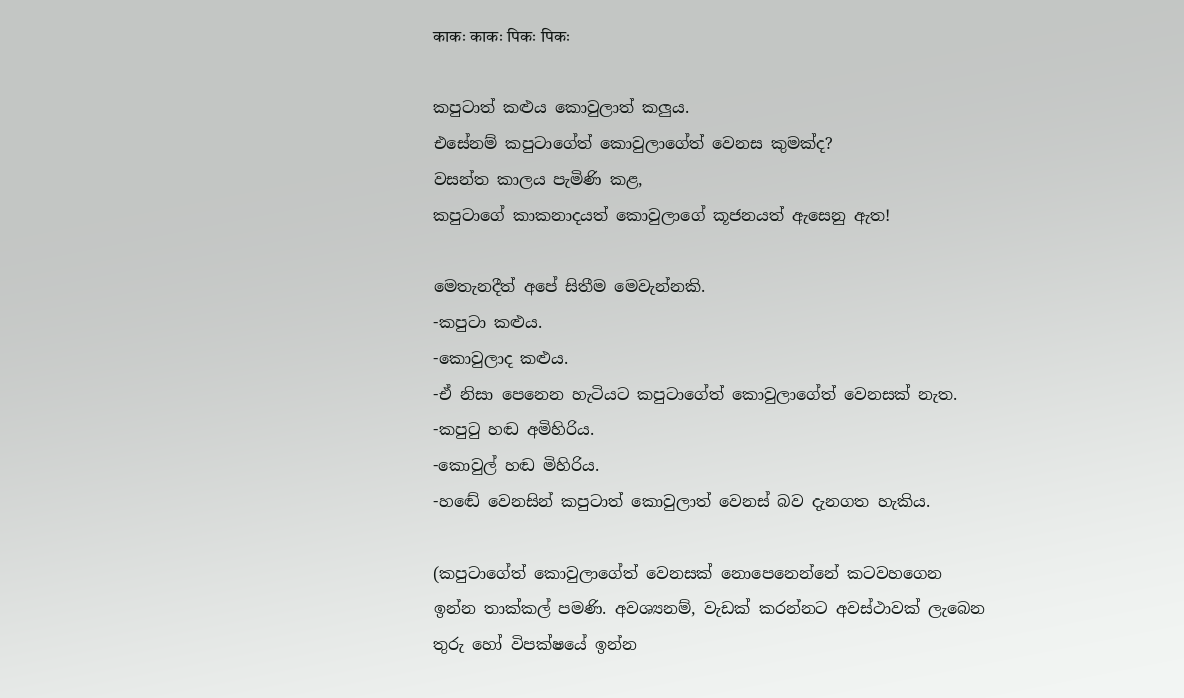काकः काकः पिकः पिकः

කපුටාත් කළුය කොවුලාත් කලුය.
එසේනම් කපුටාගේත් කොවුලාගේත් වෙනස කුමක්ද?
වසන්ත කාලය පැමිණි කළ,
කපුටාගේ කාකනාදයත් කොවුලාගේ කූජනයත් ඇසෙනු ඇත!

මෙතැනදීත් අපේ සිතීම මෙවැන්නකි.
-කපුටා කළුය.
-කොවුලාද කළුය.
-ඒ නිසා පෙනෙන හැටියට කපුටාගේත් කොවුලාගේත් වෙනසක් නැත.
-කපුටු හඬ අමිහිරිය.
-කොවුල් හඬ මිහිරිය.
-හඬේ වෙනසින් කපුටාත් කොවුලාත් වෙනස් බව දැනගත හැකිය.

(කපුටාගේත් කොවුලාගේත් වෙනසක් නොපෙනෙන්නේ කටවහගෙන ඉන්න තාක්කල් පමණි. අවශ්‍යනම්, වැඩක් කරන්නට අවස්ථාවක් ලැබෙන තුරු හෝ විපක්ෂයේ ඉන්න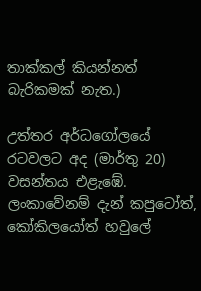තාක්කල් කියන්නත් බැරිකමක් නැත.)

උත්තර අර්ධගෝලයේ රටවලට අද (මාර්තු 20) වසන්තය එළැඹේ. ලංකාවේනම් දැන් කපුටෝත්, කෝකිලයෝත් හවුලේ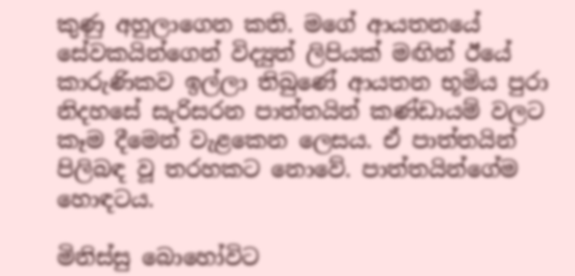කුණු අහුලාගෙන කති. මගේ ආයතනයේ සේවකයින්ගෙන් විද්‍යුත් ලිපියක් මඟින් ඊයේ කාරුණිකව ඉල්ලා තිබුණේ ආයතන භූමිය පුරා නිදහසේ සැරිසරන පාත්තයින් කණ්ඩායම් වලට කෑම දීමෙන් වැළකෙන ලෙසය. ඒ පාත්තයින් පිලිබඳ වූ තරහකට නොවේ. පාත්තයින්ගේම හොඳටය.

මිනිස්සු බොහෝවිට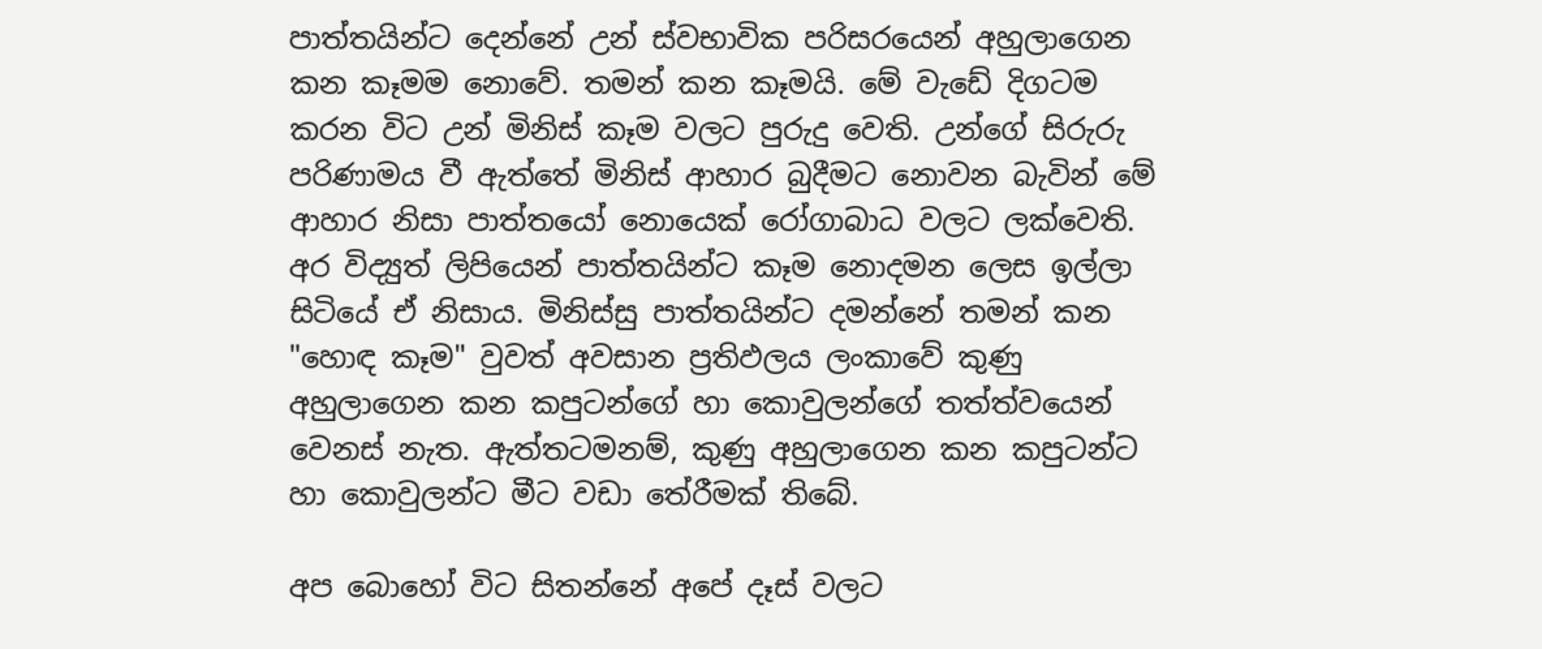පාත්තයින්ට දෙන්නේ උන් ස්වභාවික පරිසරයෙන් අහුලාගෙන කන කෑමම නොවේ. තමන් කන කෑමයි. මේ වැඩේ දිගටම කරන විට උන් මිනිස් කෑම වලට පුරුදු වෙති. උන්ගේ සිරුරු පරිණාමය වී ඇත්තේ මිනිස් ආහාර බුදීමට නොවන බැවින් මේ ආහාර නිසා පාත්තයෝ නොයෙක් රෝගාබාධ වලට ලක්වෙති. අර විද්‍යුත් ලිපියෙන් පාත්තයින්ට කෑම නොදමන ලෙස ඉල්ලා සිටියේ ඒ නිසාය. මිනිස්සු පාත්තයින්ට දමන්නේ තමන් කන "හොඳ කෑම" වුවත් අවසාන ප්‍රතිඵලය ලංකාවේ කුණු අහුලාගෙන කන කපුටන්ගේ හා කොවුලන්ගේ තත්ත්වයෙන් වෙනස් නැත. ඇත්තටමනම්, කුණු අහුලාගෙන කන කපුටන්ට හා කොවුලන්ට මීට වඩා තේරීමක් තිබේ.

අප බොහෝ විට සිතන්නේ අපේ දෑස් වලට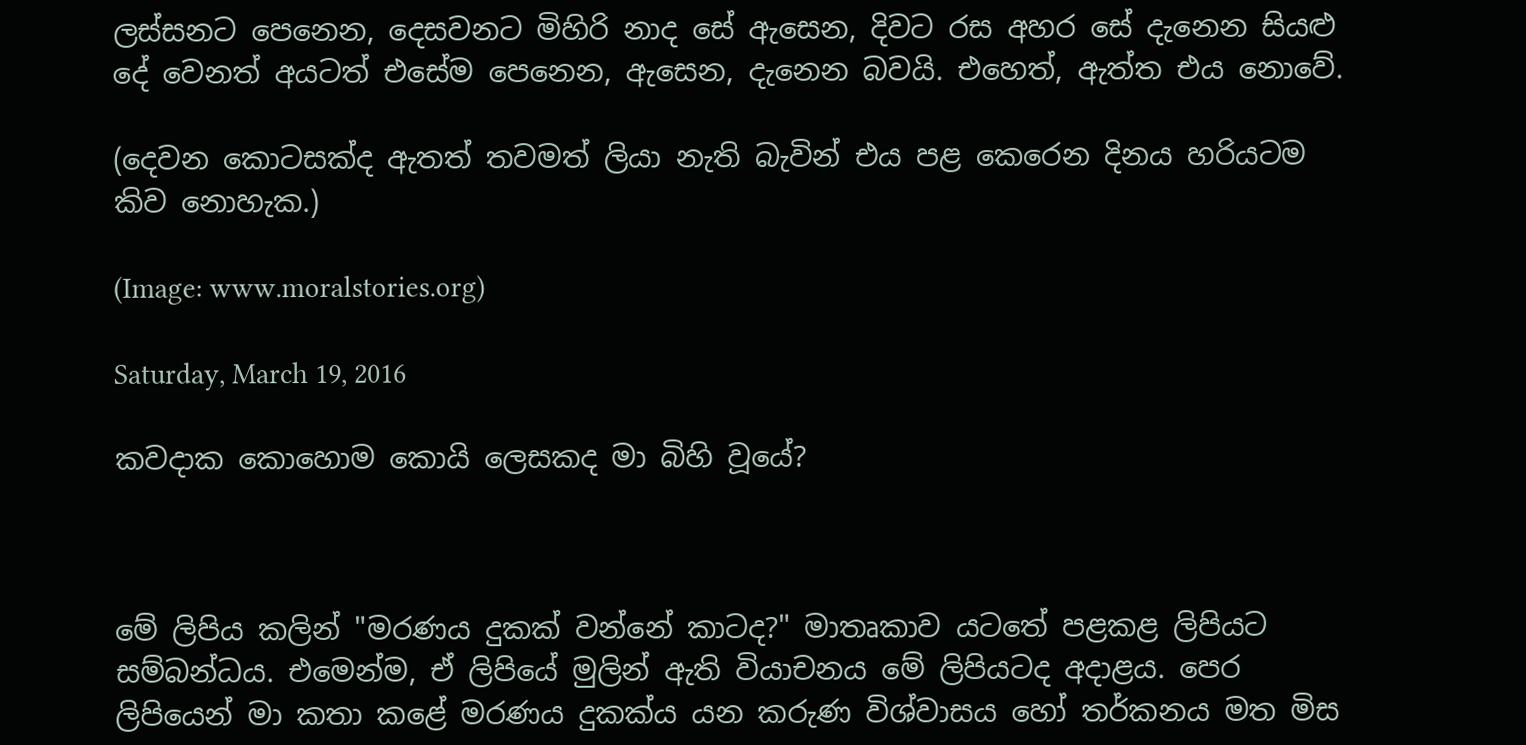ලස්සනට පෙනෙන, දෙසවනට මිහිරි නාද සේ ඇසෙන, දිවට රස අහර සේ දැනෙන සියළු දේ වෙනත් අයටත් එසේම පෙනෙන, ඇසෙන, දැනෙන බවයි. එහෙත්, ඇත්ත එය නොවේ.

(දෙවන කොටසක්ද ඇතත් තවමත් ලියා නැති බැවින් එය පළ කෙරෙන දිනය හරියටම කිව නොහැක.)

(Image: www.moralstories.org)

Saturday, March 19, 2016

කවදාක කොහොම කොයි ලෙසකද මා බිහි වූයේ?



මේ ලිපිය කලින් "මරණය දුකක් වන්නේ කාටද?" මාතෘකාව යටතේ පළකළ ලිපියට සම්බන්ධය. එමෙන්ම, ඒ ලිපියේ මුලින් ඇති වියාචනය මේ ලිපියටද අදාළය. පෙර ලිපියෙන් මා කතා කළේ මරණය දුකක්ය යන කරුණ විශ්වාසය හෝ තර්කනය මත මිස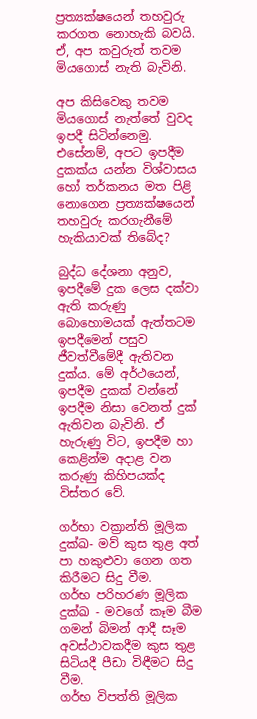ප්‍රත්‍යක්ෂයෙන් තහවුරු කරගත නොහැකි බවයි. ඒ, අප කවුරුත් තවම මියගොස් නැති බැවිනි.

අප කිසිවෙකු තවම මියගොස් නැත්තේ වුවද ඉපදී සිටින්නෙමු. එසේනම්, අපට ඉපදීම දුකක්ය යන්න විශ්වාසය හෝ තර්කනය මත පිළි නොගෙන ප්‍රත්‍යක්ෂයෙන් තහවුරු කරගැනීමේ හැකියාවක් තිබේද?

බුද්ධ දේශනා අනුව, ඉපදීමේ දුක ලෙස දක්වා ඇති කරුණු බොහොමයක් ඇත්තටම ඉපදීමෙන් පසුව ජීවත්වීමේදී ඇතිවන දුක්ය. මේ අර්ථයෙන්, ඉපදීම දුකක් වන්නේ ඉපදීම නිසා වෙනත් දුක් ඇතිවන බැවිනි. ඒ හැරුණු විට, ඉපදීම හා කෙළින්ම අදාළ වන කරුණු කිහිපයක්ද විස්තර වේ.

ගර්භා වක්‍රාන්ති මූලික දුක්ඛ- මව් කුස තුළ අත් පා හකුළුවා ගෙන ගත කිරීමට සිදු වීම.
ගර්භ පරිහරණ මූලික දුක්ඛ - මවගේ කෑම බීම ගමන් බිමන් ආදී සෑම අවස්ථාවකදීම කුස තුළ සිටියදී පීඩා විඳීමට සිදු වීම.
ගර්භ විපත්ති මූලික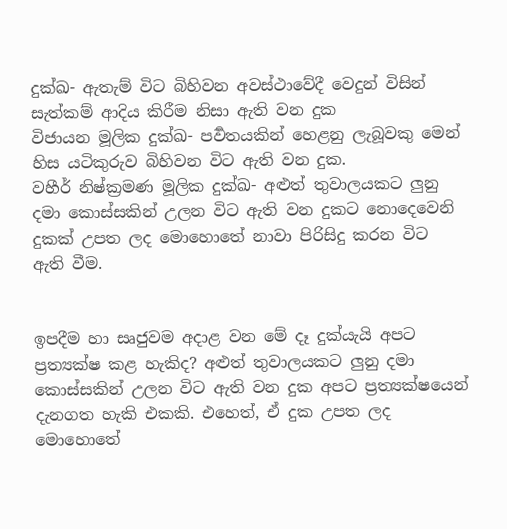දුක්ඛ- ඇතැම් විට බිහිවන අවස්ථාවේදී වෙදුන් විසින් සැත්කම් ආදිය කිරීම නිසා ඇති වන දුක
විජායන මූලික දුක්ඛ- පර්‍වතයකින් හෙළනු ලැබූවකු මෙන් හිස යටිකුරුව බිහිවන විට ඇති වන දුක.
වහීර් නිෂ්ක්‍රමණ මූලික දුක්ඛ- අළුත් තුවාලයකට ලුනු දමා කොස්සකින් උලන විට ඇති වන දුකට නොදෙවෙනි දුකක් උපත ලද මොහොතේ නාවා පිරිසිදු කරන විට ඇති වීම.


ඉපදීම හා සෘජුවම අදාළ වන මේ දෑ දුක්යැයි අපට ප්‍රත්‍යක්ෂ කළ හැකිද? අළුත් තුවාලයකට ලුනු දමා කොස්සකින් උලන විට ඇති වන දුක අපට ප්‍රත්‍යක්ෂයෙන් දැනගත හැකි එකකි. එහෙත්, ඒ දුක උපත ලද මොහොතේ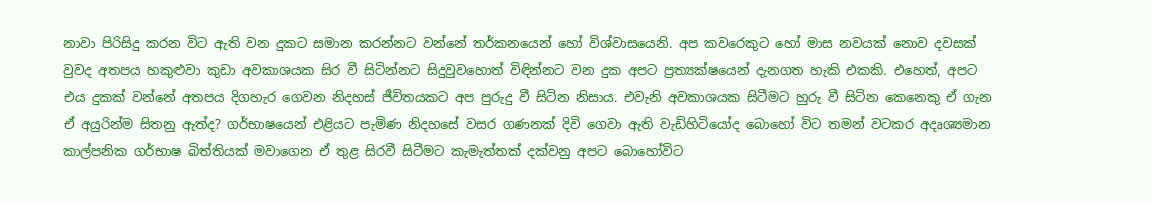නාවා පිරිසිදු කරන විට ඇති වන දුකට සමාන කරන්නට වන්නේ තර්කනයෙන් හෝ විශ්වාසයෙනි. අප කවරෙකුට හෝ මාස නවයක් නොව දවසක් වුවද අතපය හකුළුවා කුඩා අවකාශයක සිර වී සිටින්නට සිදුවුවහොත් විඳින්නට වන දුක අපට ප්‍රත්‍යක්ෂයෙන් දැනගත හැකි එකකි. එහෙත්, අපට එය දුකක් වන්නේ අතපය දිගහැර ගෙවන නිදහස් ජීවිතයකට අප පුරුදු වී සිටින නිසාය. එවැනි අවකාශයක සිටීමට හුරු වී සිටින කෙනෙකු ඒ ගැන ඒ අයුරින්ම සිතනු ඇත්ද? ගර්භාෂයෙන් එළියට පැමිණ නිදහසේ වසර ගණනක් දිවි ගෙවා ඇති වැඩිහිටියෝද බොහෝ විට තමන් වටකර අදෘශ්‍යමාන කාල්පනික ගර්භාෂ බිත්තියක් මවාගෙන ඒ තුළ සිරවී සිටීමට කැමැත්තක් දක්වනු අපට බොහෝවිට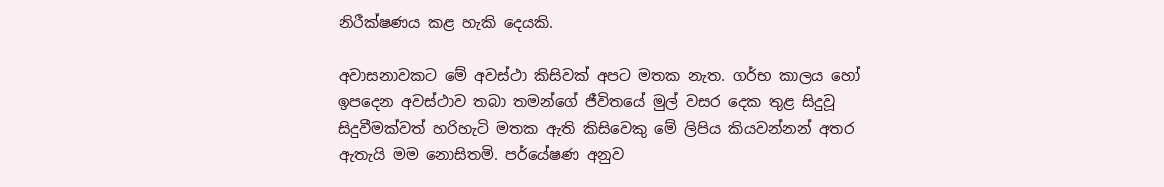නිරීක්ෂණය කළ හැකි දෙයකි.

අවාසනාවකට මේ අවස්ථා කිසිවක් අපට මතක නැත. ගර්භ කාලය හෝ ඉපදෙන අවස්ථාව තබා තමන්ගේ ජීවිතයේ මුල් වසර දෙක තුළ සිදුවූ සිදුවීමක්වත් හරිහැටි මතක ඇති කිසිවෙකු මේ ලිපිය කියවන්නන් අතර ඇතැයි මම නොසිතමි. පර්යේෂණ අනුව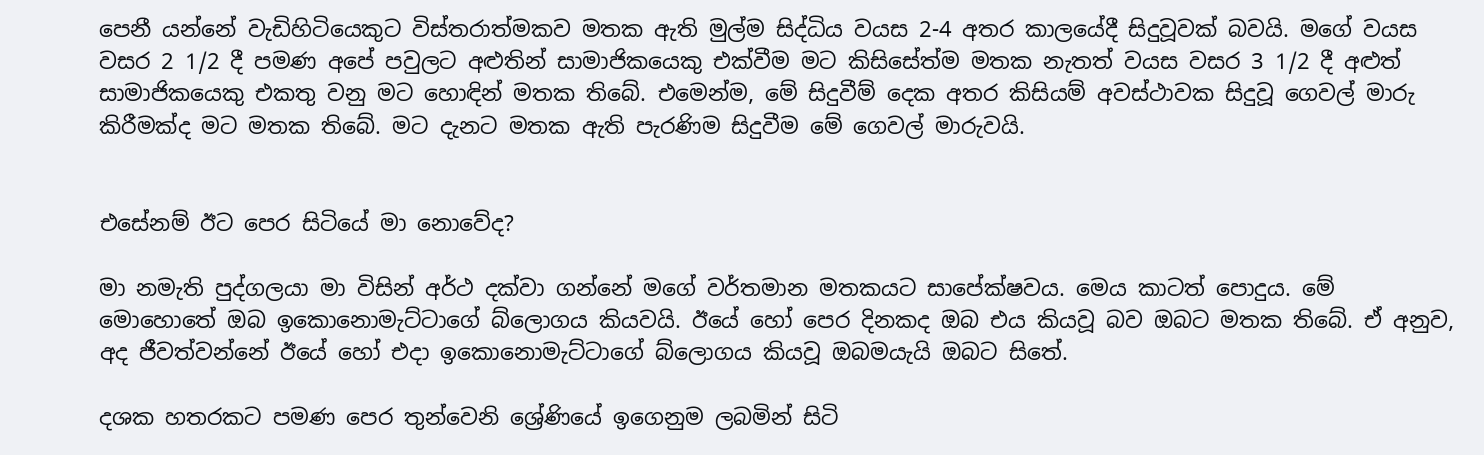පෙනී යන්නේ වැඩිහිටියෙකුට විස්තරාත්මකව මතක ඇති මුල්ම සිද්ධිය වයස 2-4 අතර කාලයේදී සිදුවූවක් බවයි. මගේ වයස වසර 2 1/2 දී පමණ අපේ පවුලට අළුතින් සාමාජිකයෙකු එක්වීම මට කිසිසේත්ම මතක නැතත් වයස වසර 3 1/2 දී අළුත් සාමාජිකයෙකු එකතු වනු මට හොඳින් මතක තිබේ. එමෙන්ම, මේ සිදුවීම් දෙක අතර කිසියම් අවස්ථාවක සිදුවූ ගෙවල් මාරු කිරීමක්ද මට මතක තිබේ. මට දැනට මතක ඇති පැරණිම සිදුවීම මේ ගෙවල් මාරුවයි.


එසේනම් ඊට පෙර සිටියේ මා නොවේද?

මා නමැති පුද්ගලයා මා විසින් අර්ථ දක්වා ගන්නේ මගේ වර්තමාන මතකයට සාපේක්ෂවය. මෙය කාටත් පොදුය. මේ මොහොතේ ඔබ ඉකොනොමැට්ටාගේ බ්ලොගය කියවයි. ඊයේ හෝ පෙර දිනකද ඔබ එය කියවූ බව ඔබට මතක තිබේ. ඒ අනුව, අද ජීවත්වන්නේ ඊයේ හෝ එදා ඉකොනොමැට්ටාගේ බ්ලොගය කියවූ ඔබමයැයි ඔබට සිතේ.

දශක හතරකට පමණ පෙර තුන්වෙනි ශ්‍රේණියේ ඉගෙනුම ලබමින් සිටි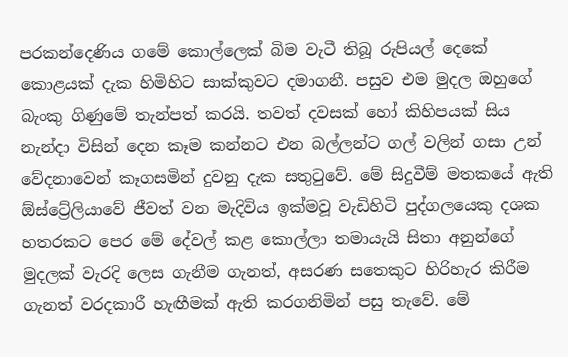පරකන්දෙණිය ගමේ කොල්ලෙක් බිම වැටී තිබූ රුපියල් දෙකේ කොළයක් දැක හිමිහිට සාක්කුවට දමාගනී. පසුව එම මුදල ඔහුගේ බැංකු ගිණුමේ තැන්පත් කරයි. තවත් දවසක් හෝ කිහිපයක් සිය නැන්දා විසින් දෙන කෑම කන්නට එන බල්ලන්ට ගල් වලින් ගසා උන් වේදනාවෙන් කෑගසමින් දුවනු දැක සතුටුවේ. මේ සිදුවීම් මතකයේ ඇති ඕස්ට්‍රේලියාවේ ජීවත් වන මැදිවිය ඉක්මවූ වැඩිහිටි පුද්ගලයෙකු දශක හතරකට පෙර මේ දේවල් කළ කොල්ලා තමායැයි සිතා අනුන්ගේ මුදලක් වැරදි ලෙස ගැනීම ගැනත්, අසරණ සතෙකුට හිරිහැර කිරීම ගැනත් වරදකාරී හැඟීමක් ඇති කරගනිමින් පසු තැවේ. මේ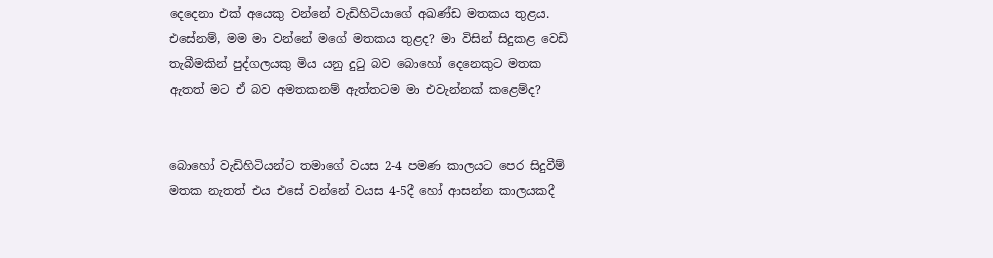දෙදෙනා එක් අයෙකු වන්නේ වැඩිහිටියාගේ අඛණ්ඩ මතකය තුළය. එසේනම්, මම මා වන්නේ මගේ මතකය තුළද? මා විසින් සිදුකළ වෙඩි තැබීමකින් පුද්ගලයකු මිය යනු දුටු බව බොහෝ දෙනෙකුට මතක ඇතත් මට ඒ බව අමතකනම් ඇත්තටම මා එවැන්නක් කළෙම්ද?


බොහෝ වැඩිහිටියන්ට තමාගේ වයස 2-4 පමණ කාලයට පෙර සිදුවීම් මතක නැතත් එය එසේ වන්නේ වයස 4-5දී හෝ ආසන්න කාලයකදී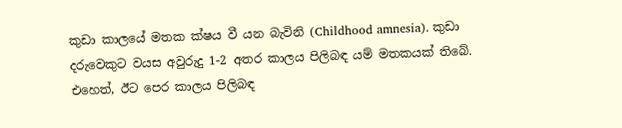කුඩා කාලයේ මතක ක්ෂය වී යන බැවිනි (Childhood amnesia). කුඩා දරුවෙකුට වයස අවුරුදු 1-2 අතර කාලය පිලිබඳ යම් මතකයක් තිබේ. එහෙත්, ඊට පෙර කාලය පිලිබඳ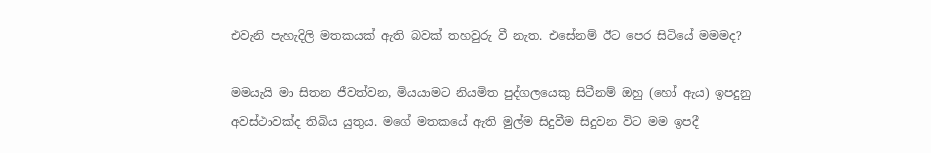එවැනි පැහැදිලි මතකයක් ඇති බවක් තහවුරු වී නැත. එසේනම් ඊට පෙර සිටියේ මමමද?

මමයැයි මා සිතන ජීවත්වන, මියයාමට නියමිත පුද්ගලයෙකු සිටීනම් ඔහු (හෝ ඇය) ඉපදුනු අවස්ථාවක්ද තිබිය යුතුය. මගේ මතකයේ ඇති මුල්ම සිදුවීම සිදුවන විට මම ඉපදී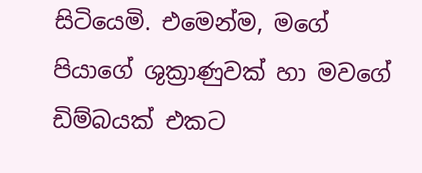සිටියෙමි. එමෙන්ම, මගේ පියාගේ ශුක්‍රාණුවක් හා මවගේ ඩිම්බයක් එකට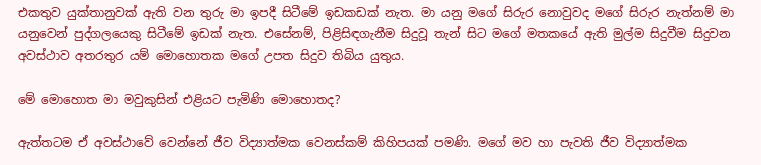එකතුව යුක්තානුවක් ඇති වන තුරු මා ඉපදී සිටීමේ ඉඩකඩක් නැත. මා යනු මගේ සිරුර නොවුවද මගේ සිරුර නැත්නම් මා යනුවෙන් පුද්ගලයෙකු සිටීමේ ඉඩක් නැත. එසේනම්, පිළිසිඳගැනීම සිදුවූ තැන් සිට මගේ මතකයේ ඇති මුල්ම සිදුවීම සිදුවන අවස්ථාව අතරතුර යම් මොහොතක මගේ උපත සිදුව තිබිය යුතුය.

මේ මොහොත මා මවුකුසින් එළියට පැමිණි මොහොතද?

ඇත්තටම ඒ අවස්ථාවේ වෙන්නේ ජීව විද්‍යාත්මක වෙනස්කම් කිහිපයක් පමණි. මගේ මව හා පැවති ජීව විද්‍යාත්මක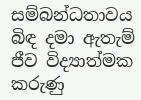සම්බන්ධතාවය බිඳ දමා ඇතැම් ජීව විද්‍යාත්මක කරුණු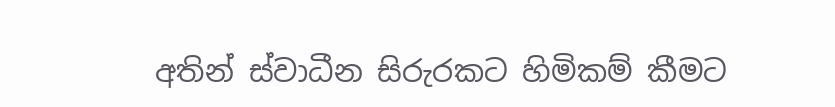අතින් ස්වාධීන සිරුරකට හිමිකම් කීමට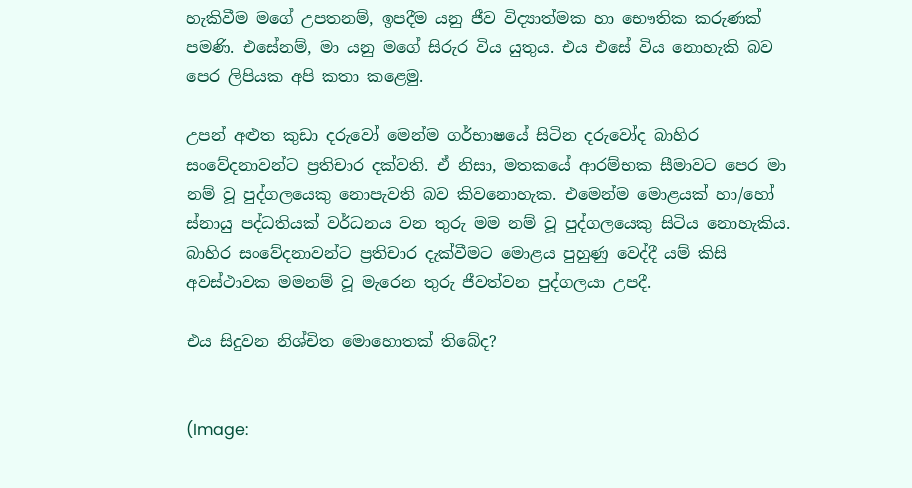හැකිවීම මගේ උපතනම්, ඉපදීම යනු ජීව විද්‍යාත්මක හා භෞතික කරුණක් පමණි. එසේනම්, මා යනු මගේ සිරුර විය යුතුය. එය එසේ විය නොහැකි බව පෙර ලිපියක අපි කතා කළෙමු.

උපන් අළුත කුඩා දරුවෝ මෙන්ම ගර්භාෂයේ සිටින දරුවෝද බාහිර සංවේදනාවන්ට ප්‍රතිචාර දක්වති. ඒ නිසා, මතකයේ ආරම්භක සීමාවට පෙර මා නම් වූ පුද්ගලයෙකු නොපැවති බව කිවනොහැක. එමෙන්ම මොළයක් හා/හෝ ස්නායු පද්ධතියක් වර්ධනය වන තුරු මම නම් වූ පුද්ගලයෙකු සිටිය නොහැකිය. බාහිර සංවේදනාවන්ට ප්‍රතිචාර දැක්වීමට මොළය පුහුණු වෙද්දී යම් කිසි අවස්ථාවක මමනම් වූ මැරෙන තුරු ජීවත්වන පුද්ගලයා උපදී.

එය සිදුවන නිශ්චිත මොහොතක් තිබේද?


(Image: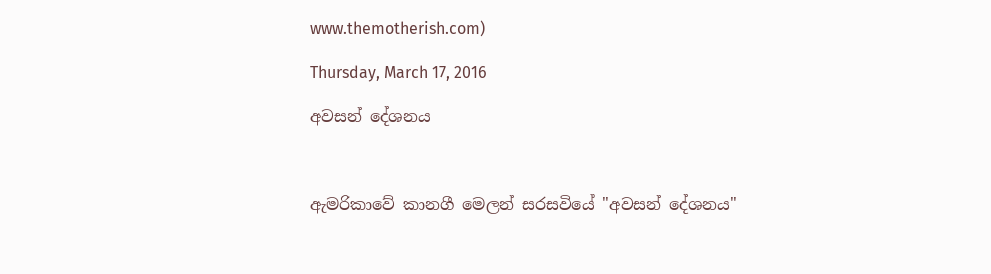www.themotherish.com)

Thursday, March 17, 2016

අවසන් දේශනය



ඇමරිකාවේ කානගී මෙලන් සරසවියේ "අවසන් දේශනය"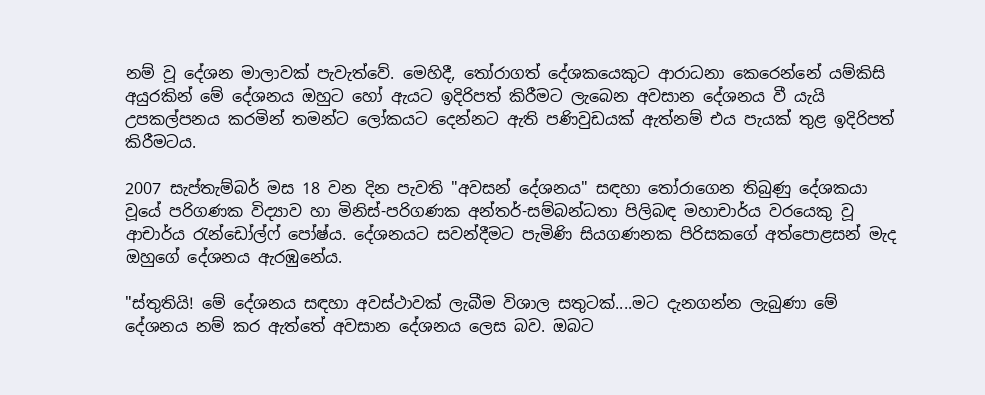නම් වූ දේශන මාලාවක් පැවැත්වේ. මෙහිදී, තෝරාගත් දේශකයෙකුට ආරාධනා කෙරෙන්නේ යම්කිසි අයුරකින් මේ දේශනය ඔහුට හෝ ඇයට ඉදිරිපත් කිරීමට ලැබෙන අවසාන දේශනය වී යැයි උපකල්පනය කරමින් තමන්ට ලෝකයට දෙන්නට ඇති පණිවුඩයක් ඇත්නම් එය පැයක් තුළ ඉදිරිපත් කිරීමටය.

2007 සැප්තැම්බර් මස 18 වන දින පැවති "අවසන් දේශනය" සඳහා තෝරාගෙන තිබුණු දේශකයා වූයේ පරිගණක විද්‍යාව හා මිනිස්-පරිගණක අන්තර්-සම්බන්ධතා පිලිබඳ මහාචාර්ය වරයෙකු වූ ආචාර්ය රැන්ඩෝල්ෆ් පෝෂ්ය. දේශනයට සවන්දීමට පැමිණි සියගණනක පිරිසකගේ අත්පොළසන් මැද ඔහුගේ දේශනය ඇරඹුනේය.

"ස්තුතියි! මේ දේශනය සඳහා අවස්ථාවක් ලැබීම විශාල සතුටක්....මට දැනගන්න ලැබුණා මේ දේශනය නම් කර ඇත්තේ අවසාන දේශනය ලෙස බව. ඔබට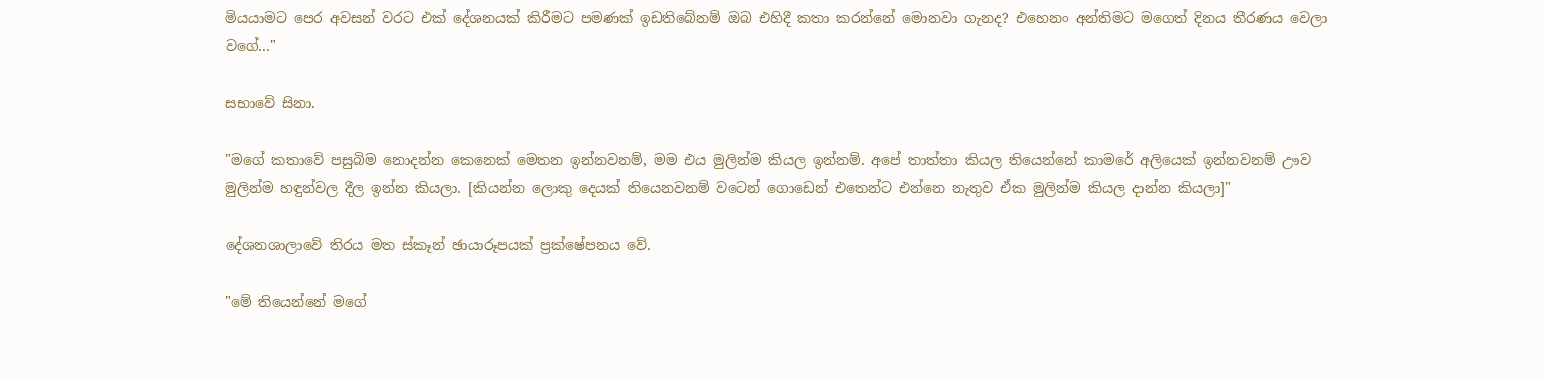මියයාමට පෙර අවසන් වරට එක් දේශනයක් කිරීමට පමණක් ඉඩතිබේනම් ඔබ එහිදී කතා කරන්නේ මොනවා ගැනද? එහෙනං අන්තිමට මගෙත් දිනය තීරණය වෙලා වගේ..."

සභාවේ සිනා.

"මගේ කතාවේ පසුබිම නොදන්න කෙනෙක් මෙතන ඉන්නවනම්, මම එය මුලින්ම කියල ඉන්නම්. අපේ තාත්තා කියල තියෙන්නේ කාමරේ අලියෙක් ඉන්නවනම් ඌව මුලින්ම හඳුන්වල දීල ඉන්න කියලා. [කියන්න ලොකු දෙයක් තියෙනවනම් වටෙන් ගොඩෙන් එතෙන්ට එන්නෙ නැතුව ඒක මුලින්ම කියල දාන්න කියලා]"

දේශනශාලාවේ තිරය මත ස්කෑන් ඡායාරූපයක් ප්‍රක්ෂේපනය වේ.

"මේ තියෙන්නේ මගේ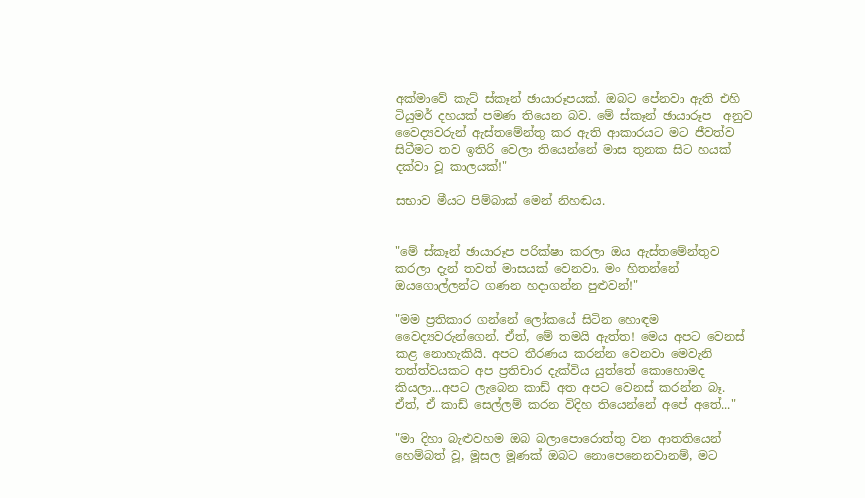අක්මාවේ කැට් ස්කෑන් ඡායාරූපයක්. ඔබට පේනවා ඇති එහි ටියුමර් දහයක් පමණ තියෙන බව. මේ ස්කෑන් ඡායාරූප  අනුව වෛද්‍යවරුන් ඇස්තමේන්තු කර ඇති ආකාරයට මට ජීවත්ව සිටීමට තව ඉතිරි වෙලා තියෙන්නේ මාස තුනක සිට හයක් දක්වා වූ කාලයක්!"

සභාව මීයට පිම්බාක් මෙන් නිහඬය.


"මේ ස්කෑන් ඡායාරූප පරික්ෂා කරලා ඔය ඇස්තමේන්තුව කරලා දැන් තවත් මාසයක් වෙනවා. මං හිතන්නේ ඔයගොල්ලන්ට ගණන හදාගන්න පුළුවන්!"

"මම ප්‍රතිකාර ගන්නේ ලෝකයේ සිටින හොඳම වෛද්‍යවරුන්ගෙන්. ඒත්, මේ තමයි ඇත්ත! මෙය අපට වෙනස් කළ නොහැකියි. අපට තීරණය කරන්න වෙනවා මෙවැනි තත්ත්වයකට අප ප්‍රතිචාර දැක්විය යුත්තේ කොහොමද කියලා...අපට ලැබෙන කාඩ් අත අපට වෙනස් කරන්න බෑ. ඒත්, ඒ කාඩ් සෙල්ලම් කරන විදිහ තියෙන්නේ අපේ අතේ..."

"මා දිහා බැළුවහම ඔබ බලාපොරොත්තු වන ආතතියෙන් හෙම්බත් වූ, මූසල මූණක් ඔබට නොපෙනෙනවානම්, මට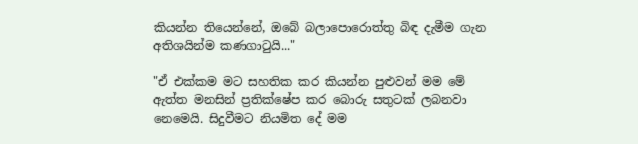කියන්න තියෙන්නේ, ඔබේ බලාපොරොත්තු බිඳ දැමීම ගැන අතිශයින්ම කණගාටුයි..."

"ඒ එක්කම මට සහතික කර කියන්න පුළුවන් මම මේ ඇත්ත මනසින් ප්‍රතික්ෂේප කර බොරු සතුටක් ලබනවා නෙමෙයි. සිදුවීමට නියමිත දේ මම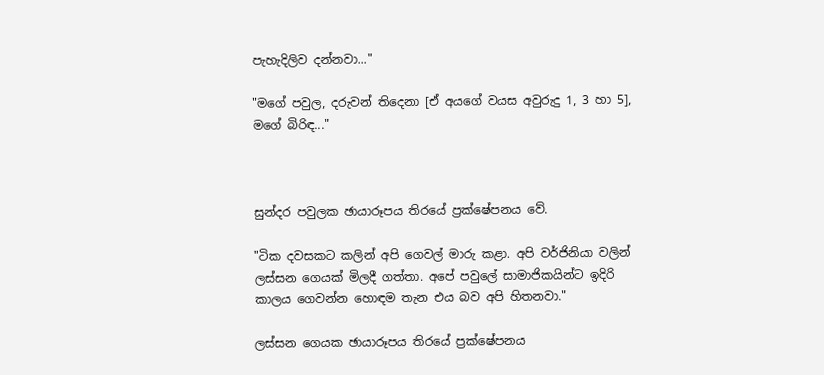පැහැදිලිව දන්නවා..."

"මගේ පවුල, දරුවන් තිදෙනා [ඒ අයගේ වයස අවුරුදු 1, 3 හා 5], මගේ බිරිඳ..."



සුන්දර පවුලක ඡායාරූපය තිරයේ ප්‍රක්ෂේපනය වේ.

"ටික දවසකට කලින් අපි ගෙවල් මාරු කළා. අපි වර්ජිනියා වලින් ලස්සන ගෙයක් මිලදී ගත්තා. අපේ පවුලේ සාමාජිකයින්ට ඉදිරි කාලය ගෙවන්න හොඳම තැන එය බව අපි හිතනවා."

ලස්සන ගෙයක ඡායාරූපය තිරයේ ප්‍රක්ෂේපනය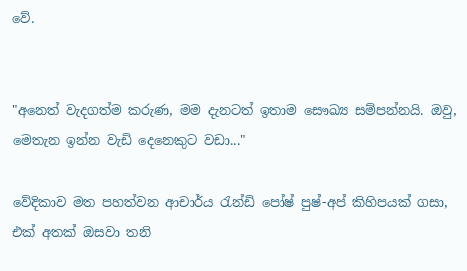වේ.


"අනෙත් වැදගත්ම කරුණ, මම දැනටත් ඉතාම සෞඛ්‍ය සම්පන්නයි. ඔවු, මෙතැන ඉන්න වැඩි දෙනෙකුට වඩා..."

වේදිකාව මත පහත්වන ආචාර්ය රැන්ඩි පෝෂ් පුෂ්-අප් කිහිපයක් ගසා, එක් අතක් ඔසවා තනි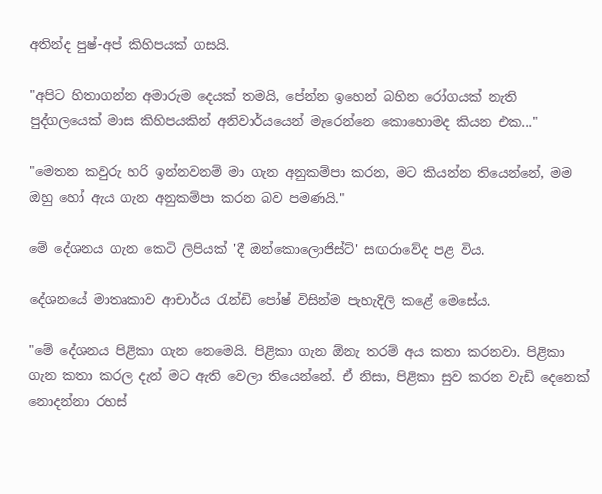අතින්ද පුෂ්-අප් කිහිපයක් ගසයි.

"අපිට හිතාගන්න අමාරුම දෙයක් තමයි, පේන්න ඉහෙන් බහින රෝගයක් නැති පුද්ගලයෙක් මාස කිහිපයකින් අනිවාර්යයෙන් මැරෙන්නෙ කොහොමද කියන එක..."

"මෙතන කවුරු හරි ඉන්නවනම් මා ගැන අනුකම්පා කරන, මට කියන්න තියෙන්නේ, මම ඔහු හෝ ඇය ගැන අනුකම්පා කරන බව පමණයි."

මේ දේශනය ගැන කෙටි ලිපියක් 'දී ඔන්කොලොජිස්ට්' සඟරාවේද පළ විය.

දේශනයේ මාතෘකාව ආචාර්ය රැන්ඩි පෝෂ් විසින්ම පැහැදිලි කළේ මෙසේය.

"මේ දේශනය පිළිකා ගැන නෙමෙයි. පිළිකා ගැන ඕනැ තරම් අය කතා කරනවා. පිළිකා ගැන කතා කරල දැන් මට ඇති වෙලා තියෙන්නේ. ඒ නිසා, පිළිකා සුව කරන වැඩි දෙනෙක් නොදන්නා රහස්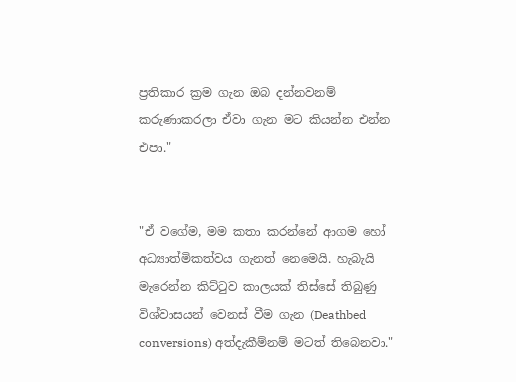ප්‍රතිකාර ක්‍රම ගැන ඔබ දන්නවනම් කරුණාකරලා ඒවා ගැන මට කියන්න එන්න එපා."


"ඒ වගේම, මම කතා කරන්නේ ආගම හෝ අධ්‍යාත්මිකත්වය ගැනත් නෙමෙයි. හැබැයි මැරෙන්න කිට්ටුව කාලයක් තිස්සේ තිබුණු විශ්වාසයන් වෙනස් වීම ගැන (Deathbed conversions) අත්දැකීම්නම් මටත් තිබෙනවා."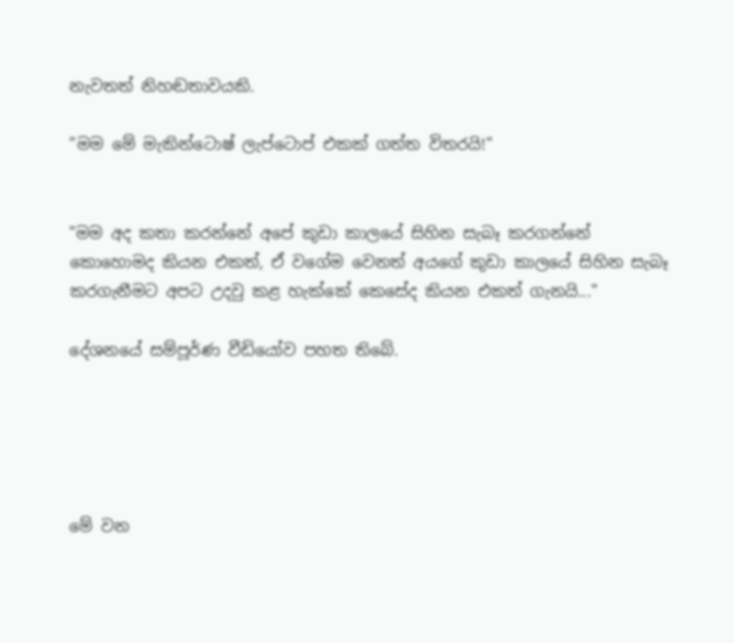නැවතත් නිහඬතාවයකි.

"මම මේ මැකින්ටොෂ් ලැප්ටොප් එකක් ගත්ත විතරයි!"


"මම අද කතා කරන්නේ අපේ කුඩා කාලයේ සිහින සැබෑ කරගන්නේ කොහොමද කියන එකත්, ඒ වගේම වෙනත් අයගේ කුඩා කාලයේ සිහින සැබෑ කරගැනීමට අපට උදවු කළ හැක්කේ කෙසේද කියන එකත් ගැනයි..."

දේශනයේ සම්පූර්ණ වීඩියෝව පහත තිබේ.





මේ වන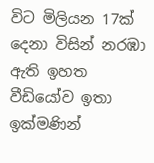විට මිලියන 17ක් දෙනා විසින් නරඹා ඇති ඉහත වීඩියෝව ඉතා ඉක්මණින්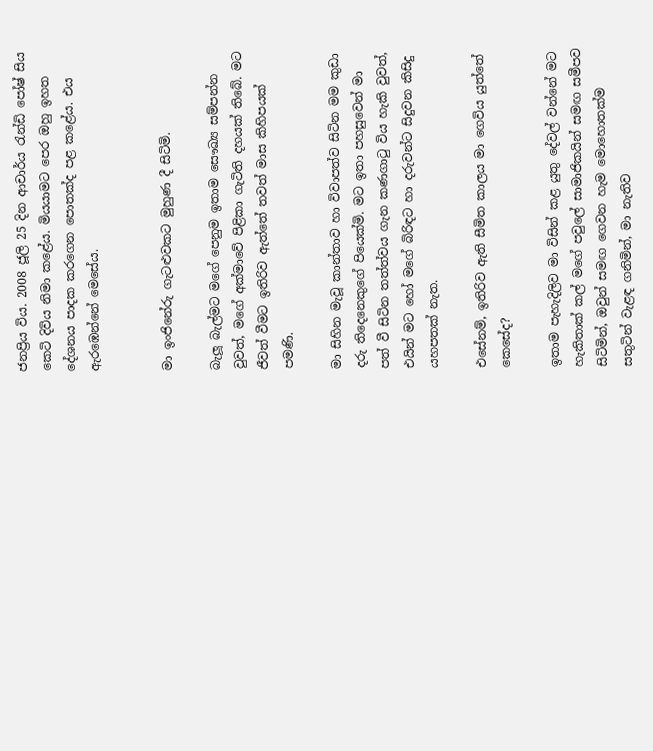ජනප්‍රිය විය. 2008 ජූලි 25 දින ආචාර්ය රැන්ඩි පෝෂ් සිය කෙටි දිවිය නිමා කළේය. මියයාමට පෙර ඔහු ඉහත දේශනය පාදක කරගෙන පොතක්ද පළ කළේය. එය ඇරඹෙන්නේ මෙසේය.


මා ඉංජිනේරු ගැටළුවකට මුහුණ දී සිටිමි.

බැලූ බැල්මට මගේ පෙනුම ඉතාම සෞඛ්‍ය සම්පන්න වුවත්, මගේ අක්මාවේ පිළිකා ගැටිති දහයක් තිබේ. මට ජීවත් වීමට ඉතිරිව ඇත්තේ තවත් මාස කිහිපයක් පමණි.

මා සිහින මැවූ කාන්තාව හා විවාපත්ව සිටින මම කුඩා දරු තිදෙනෙකුගේ පියෙක්මි. මට ඉතා පහසුවෙන් මා පත් වී සිටින තත්ත්වය ගැන කණගාටු විය හැකි වුවත්, එයින් මට හෝ මගේ බිරිඳට හා දරුවන්ට සිදුවන කිසිදු යහපතක් නැත.

එසේනම්, ඉතිරිව ඇති සීමිත කාලය මා ගෙවිය යුත්තේ කෙසේද?

ඉතාම පැහැදිලිව මා විසින් කළ යුතු දේවල් වන්නේ මට හැකිතාක් කල් මගේ පවුලේ සාමාජිකයින් සමඟ සමීපව සිටිමින්, ඔවුන් සමඟ ගෙවන හැම මොහොතක්ම සතුටින් වැළඳ ගනිමින්, මා නැතිව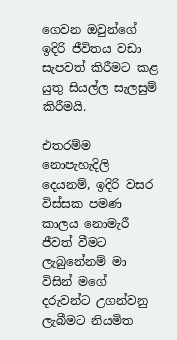ගෙවන ඔවුන්ගේ ඉදිරි ජීවිතය වඩා සැපවත් කිරීමට කළ යුතු සියල්ල සැලසුම් කිරීමයි.

එතරම්ම නොපැහැදිලි දෙයනම්, ඉදිරි වසර විස්සක පමණ කාලය නොමැරී ජීවත් වීමට ලැබුනේනම් මා විසින් මගේ දරුවන්ට උගන්වනු ලැබීමට නියමිත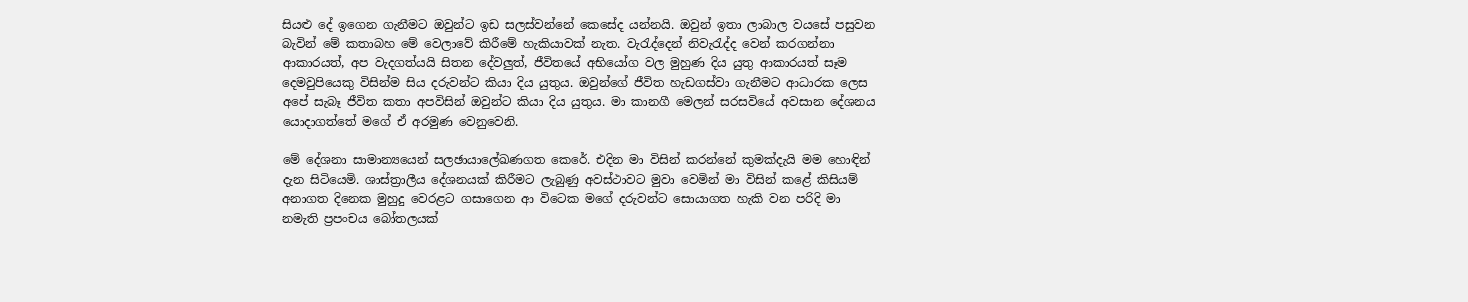සියළු දේ ඉගෙන ගැනීමට ඔවුන්ට ඉඩ සලස්වන්නේ කෙසේද යන්නයි. ඔවුන් ඉතා ලාබාල වයසේ පසුවන බැවින් මේ කතාබහ මේ වෙලාවේ කිරීමේ හැකියාවක් නැත. වැරැද්දෙන් නිවැරැද්ද වෙන් කරගන්නා ආකාරයත්, අප වැදගත්යයි සිතන දේවලුත්, ජීවිතයේ අභියෝග වල මුහුණ දිය යුතු ආකාරයත් සෑම දෙමවුපියෙකු විසින්ම සිය දරුවන්ට කියා දිය යුතුය. ඔවුන්ගේ ජීවිත හැඩගස්වා ගැනීමට ආධාරක ලෙස අපේ සැබෑ ජීවිත කතා අපවිසින් ඔවුන්ට කියා දිය යුතුය. මා කානගී මෙලන් සරසවියේ අවසාන දේශනය යොදාගත්තේ මගේ ඒ අරමුණ වෙනුවෙනි.

මේ දේශනා සාමාන්‍යයෙන් සලඡායාලේඛණගත කෙරේ. එදින මා විසින් කරන්නේ කුමක්දැයි මම හොඳින් දැන සිටියෙමි. ශාස්ත්‍රාලීය දේශනයක් කිරීමට ලැබුණු අවස්ථාවට මුවා වෙමින් මා විසින් කළේ කිසියම් අනාගත දිනෙක මුහුදු වෙරළට ගසාගෙන ආ විටෙක මගේ දරුවන්ට සොයාගත හැකි වන පරිදි මා නමැති ප්‍රපංචය බෝතලයක්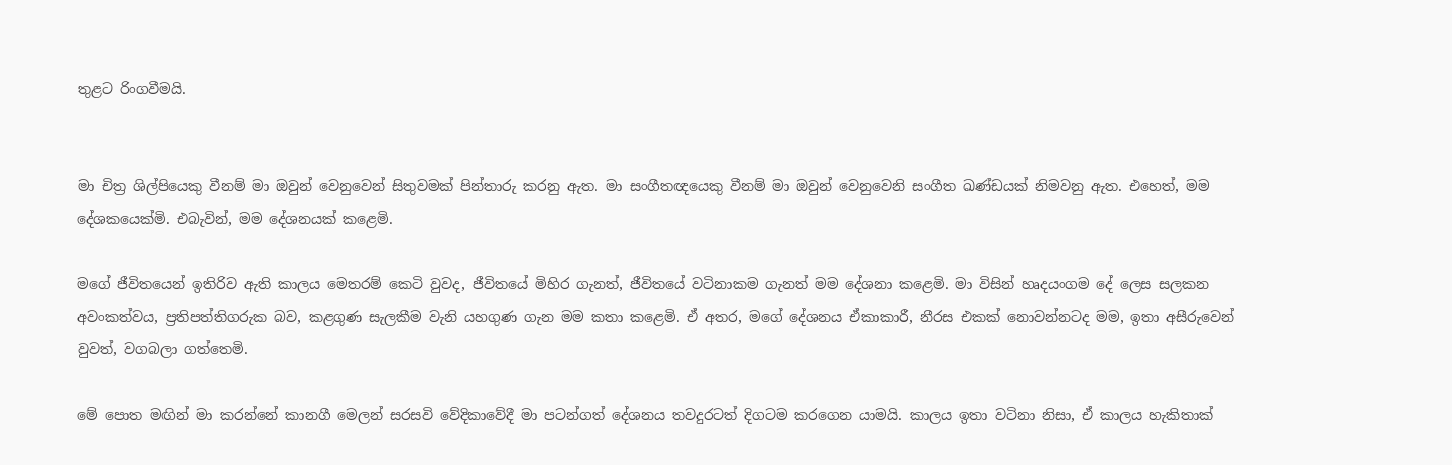තුළට රිංගවීමයි.


මා චිත්‍ර ශිල්පියෙකු වීනම් මා ඔවුන් වෙනුවෙන් සිතුවමක් පින්තාරු කරනු ඇත. මා සංගීතඥයෙකු වීනම් මා ඔවුන් වෙනුවෙනි සංගීත ඛණ්ඩයක් නිමවනු ඇත. එහෙත්, මම දේශකයෙක්මි. එබැවින්, මම දේශනයක් කළෙමි.

මගේ ජීවිතයෙන් ඉතිරිව ඇති කාලය මෙතරම් කෙටි වුවද, ජීවිතයේ මිහිර ගැනත්, ජීවිතයේ වටිනාකම ගැනත් මම දේශනා කළෙමි. මා විසින් හෘදයංගම දේ ලෙස සලකන අවංකත්වය, ප්‍රතිපත්තිගරුක බව, කළගුණ සැලකීම වැනි යහගුණ ගැන මම කතා කළෙමි. ඒ අතර, මගේ දේශනය ඒකාකාරී, නීරස එකක් නොවන්නටද මම, ඉතා අසීරුවෙන් වුවත්, වගබලා ගත්තෙමි.

මේ පොත මඟින් මා කරන්නේ කානගී මෙලන් සරසවි වේදිකාවේදී මා පටන්ගත් දේශනය තවදුරටත් දිගටම කරගෙන යාමයි. කාලය ඉතා වටිනා නිසා, ඒ කාලය හැකිතාක්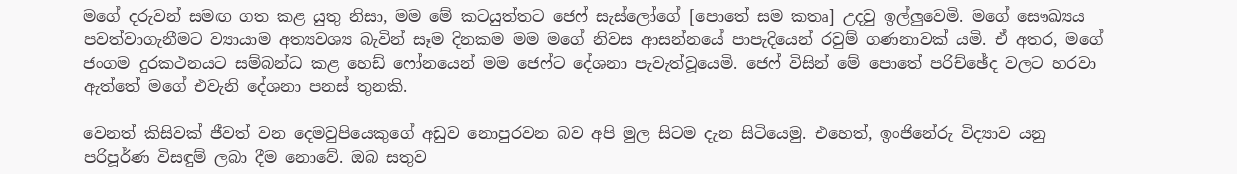මගේ දරුවන් සමඟ ගත කළ යුතු නිසා, මම මේ කටයුත්තට ජෙෆ් සැස්ලෝගේ [පොතේ සම කතෘ] උදවු ඉල්ලුවෙමි. මගේ සෞඛ්‍යය පවත්වාගැනීමට ව්‍යායාම අත්‍යවශ්‍ය බැවින් සෑම දිනකම මම මගේ නිවස ආසන්නයේ පාපැදියෙන් රවුම් ගණනාවක් යමි. ඒ අතර, මගේ ජංගම දුරකථනයට සම්බන්ධ කළ හෙඩ් ෆෝනයෙන් මම ජෙෆ්ට දේශනා පැවැත්වූයෙමි. ජෙෆ් විසින් මේ පොතේ පරිච්ඡේද වලට හරවා ඇත්තේ මගේ එවැනි දේශනා පනස් තුනකි.

වෙනත් කිසිවක් ජීවත් වන දෙමවුපියෙකුගේ අඩුව නොපුරවන බව අපි මුල සිටම දැන සිටියෙමු. එහෙත්, ඉංජිනේරු විද්‍යාව යනු පරිපූර්ණ විසඳුම් ලබා දීම නොවේ. ඔබ සතුව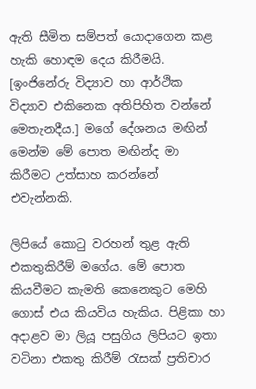ඇති සීමිත සම්පත් යොදාගෙන කළ හැකි හොඳම දෙය කිරීමයි. [ඉංජිනේරු විද්‍යාව හා ආර්ථික විද්‍යාව එකිනෙක අතිපිහිත වන්නේ මෙතැනදීය.] මගේ දේශනය මඟින් මෙන්ම මේ පොත මඟින්ද මා කිරීමට උත්සාහ කරන්නේ එවැන්නකි.

ලිපියේ කොටු වරහන් තුළ ඇති එකතුකිරීම් මගේය. මේ පොත කියවීමට කැමති කෙනෙකුට මෙහි ගොස් එය කියවිය හැකිය. පිළිකා හා අදාළව මා ලියූ පසුගිය ලිපියට ඉතා වටිනා එකතු කිරීම් රැසක් ප්‍රතිචාර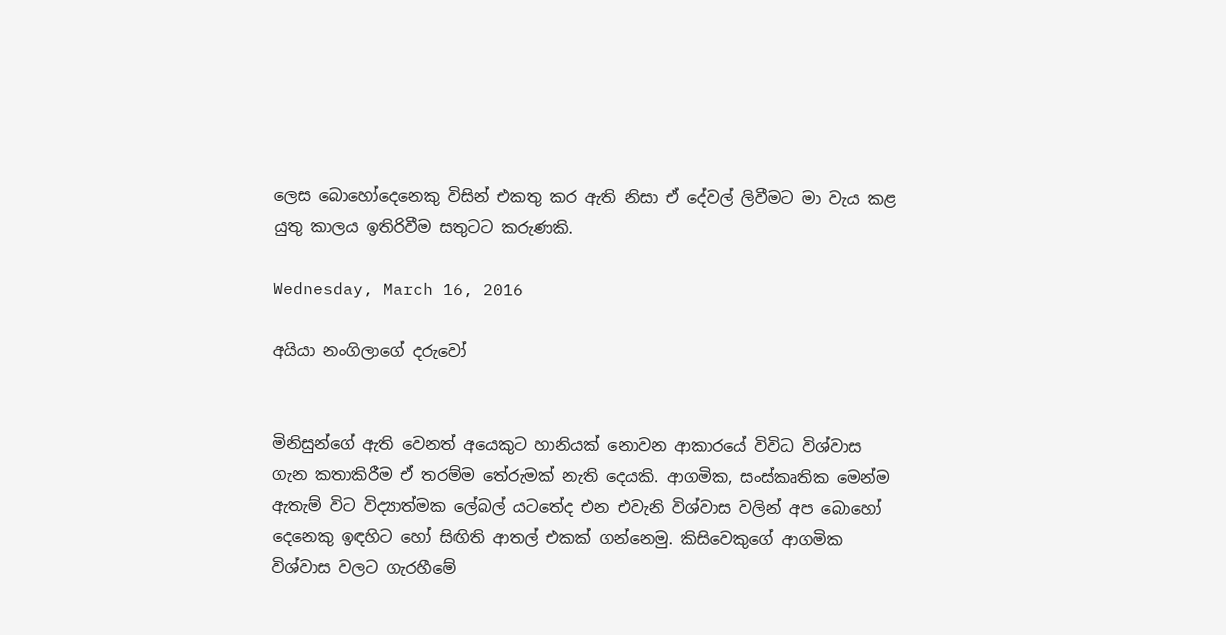ලෙස බොහෝදෙනෙකු විසින් එකතු කර ඇති නිසා ඒ දේවල් ලිවීමට මා වැය කළ යුතු කාලය ඉතිරිවීම සතුටට කරුණකි.

Wednesday, March 16, 2016

අයියා නංගිලාගේ දරුවෝ


මිනිසුන්ගේ ඇති වෙනත් අයෙකුට හානියක් නොවන ආකාරයේ විවිධ විශ්වාස ගැන කතාකිරීම ඒ තරම්ම තේරුමක් නැති දෙයකි. ආගමික, සංස්කෘතික මෙන්ම ඇතැම් විට විද්‍යාත්මක ලේබල් යටතේද එන එවැනි විශ්වාස වලින් අප බොහෝ දෙනෙකු ඉඳහිට හෝ සිඟිති ආතල් එකක් ගන්නෙමු. කිසිවෙකුගේ ආගමික විශ්වාස වලට ගැරහීමේ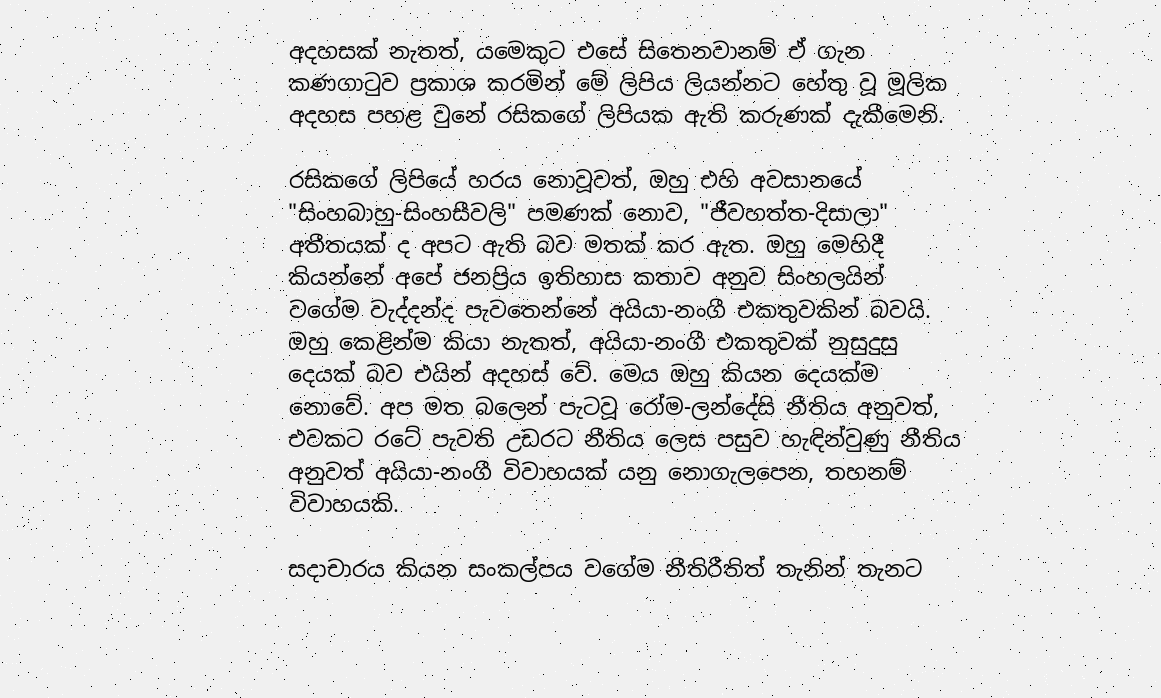අදහසක් නැතත්, යමෙකුට එසේ සිතෙනවානම් ඒ ගැන කණගාටුව ප්‍රකාශ කරමින් මේ ලිපිය ලියන්නට හේතු වූ මූලික අදහස පහළ වුනේ රසිකගේ ලිපියක ඇති කරුණක් දැකීමෙනි.

රසිකගේ ලිපියේ හරය නොවූවත්, ඔහු එහි අවසානයේ "සිංහබාහු-සිංහසීවලි" පමණක් නොව, "ජීවහත්ත-දිසාලා" අතීතයක් ද අපට ඇති බව මතක් කර ඇත. ඔහු මෙහිදී කියන්නේ අපේ ජනප්‍රිය ඉතිහාස කතාව අනුව සිංහලයින් වගේම වැද්දන්ද පැවතෙන්නේ අයියා-නංගී එකතුවකින් බවයි. ඔහු කෙළින්ම කියා නැතත්, අයියා-නංගී එකතුවක් නුසුදුසු දෙයක් බව එයින් අදහස් වේ. මෙය ඔහු කියන දෙයක්ම නොවේ. අප මත බලෙන් පැටවූ රෝම-ලන්දේසි නීතිය අනුවත්, එවකට රටේ පැවති උඩරට නීතිය ලෙස පසුව හැඳින්වුණු නීතිය අනුවත් අයියා-නංගී විවාහයක් යනු නොගැලපෙන, තහනම් විවාහයකි.

සදාචාරය කියන සංකල්පය වගේම නීතිරීතිත් තැනින් තැනට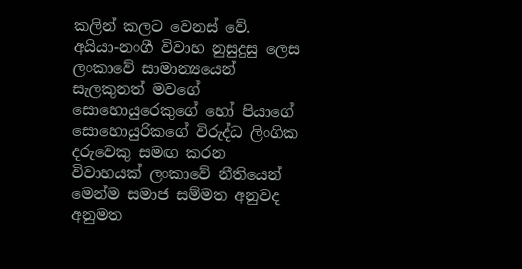කලින් කලට වෙනස් වේ. අයියා-නංගී විවාහ නුසුදුසු ලෙස ලංකාවේ සාමාන්‍යයෙන් සැලකුනත් මවගේ සොහොයුරෙකුගේ හෝ පියාගේ සොහොයුරිකගේ විරුද්ධ ලිංගික දරුවෙකු සමඟ කරන විවාහයක් ලංකාවේ නීතියෙන් මෙන්ම සමාජ සම්මත අනුවද අනුමත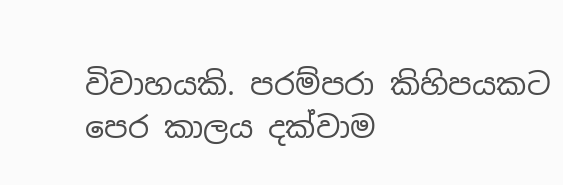විවාහයකි. පරම්පරා කිහිපයකට පෙර කාලය දක්වාම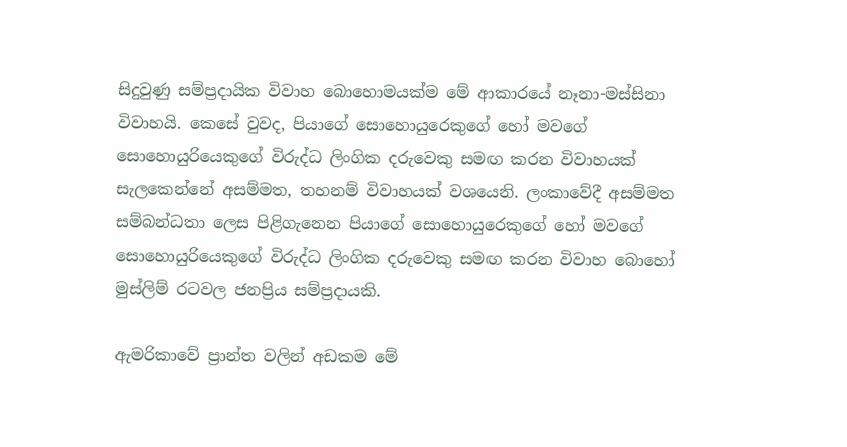සිදුවුණු සම්ප්‍රදායික විවාහ බොහොමයක්ම මේ ආකාරයේ නෑනා-මස්සිනා විවාහයි. කෙසේ වුවද, පියාගේ සොහොයුරෙකුගේ හෝ මවගේ සොහොයුරියෙකුගේ විරුද්ධ ලිංගික දරුවෙකු සමඟ කරන විවාහයක් සැලකෙන්නේ අසම්මත, තහනම් විවාහයක් වශයෙනි. ලංකාවේදී අසම්මත සම්බන්ධතා ලෙස පිළිගැනෙන පියාගේ සොහොයුරෙකුගේ හෝ මවගේ සොහොයුරියෙකුගේ විරුද්ධ ලිංගික දරුවෙකු සමඟ කරන විවාහ බොහෝ මුස්ලිම් රටවල ජනප්‍රිය සම්ප්‍රදායකි.

ඇමරිකාවේ ප්‍රාන්ත වලින් අඩකම මේ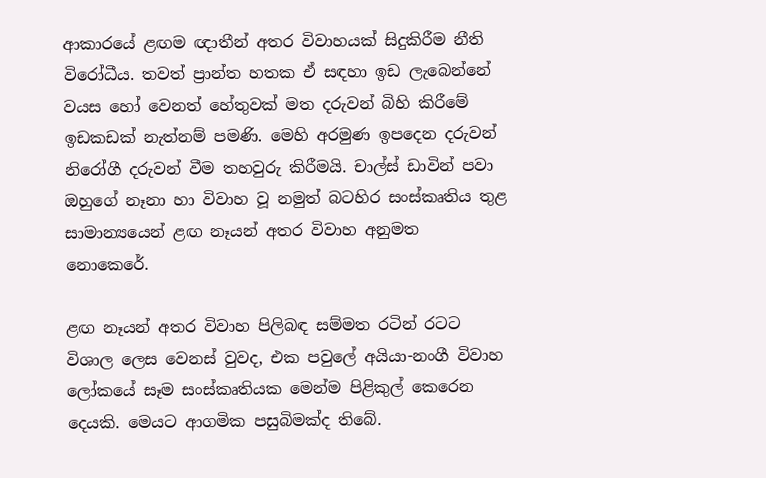ආකාරයේ ළඟම ඥාතීන් අතර විවාහයක් සිදුකිරීම නීති විරෝධීය. තවත් ප්‍රාන්ත හතක ඒ සඳහා ඉඩ ලැබෙන්නේ වයස හෝ වෙනත් හේතුවක් මත දරුවන් බිහි කිරීමේ ඉඩකඩක් නැත්නම් පමණි. මෙහි අරමුණ ඉපදෙන දරුවන් නිරෝගී දරුවන් වීම තහවුරු කිරීමයි. චාල්ස් ඩාවින් පවා ඔහුගේ නෑනා හා විවාහ වූ නමුත් බටහිර සංස්කෘතිය තුළ සාමාන්‍යයෙන් ළඟ නෑයන් අතර විවාහ අනුමත නොකෙරේ.

ළඟ නෑයන් අතර විවාහ පිලිබඳ සම්මත රටින් රටට විශාල ලෙස වෙනස් වුවද, එක පවුලේ අයියා-නංගී විවාහ ලෝකයේ සෑම සංස්කෘතියක මෙන්ම පිළිකුල් කෙරෙන දෙයකි. මෙයට ආගමික පසුබිමක්ද තිබේ.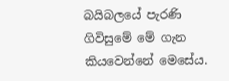බයිබලයේ පැරණි ගිවිසුමේ මේ ගැන කියවෙන්නේ මෙසේය.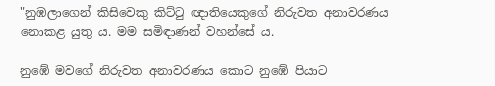"නුඹලාගෙන් කිසිවෙකු කිට්ටු ඥාතියෙකුගේ නිරුවත අනාවරණය නොකළ යුතු ය. මම සමිඳාණන් වහන්සේ ය.

නුඹේ මවගේ නිරුවත අනාවරණය කොට නුඹේ පියාට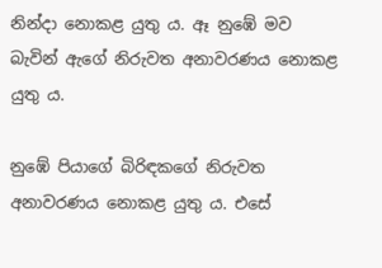නින්දා නොකළ යුතු ය. ඈ නුඹේ මව බැවින් ඇගේ නිරුවත අනාවරණය නොකළ යුතු ය.

නුඹේ පියාගේ බිරිඳකගේ නිරුවත අනාවරණය නොකළ යුතු ය. එසේ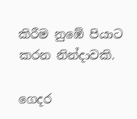කිරීම නුඹේ පියාට කරන නින්දාවකි.

ගෙදර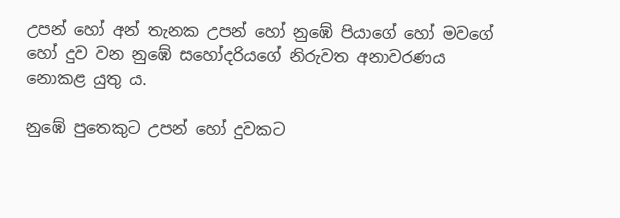උපන් හෝ අන් තැනක උපන් හෝ නුඹේ පියාගේ හෝ මවගේ හෝ දුව වන නුඹේ සහෝදරියගේ නිරුවත අනාවරණය නොකළ යුතු ය.

නුඹේ පුතෙකුට උපන් හෝ දුවකට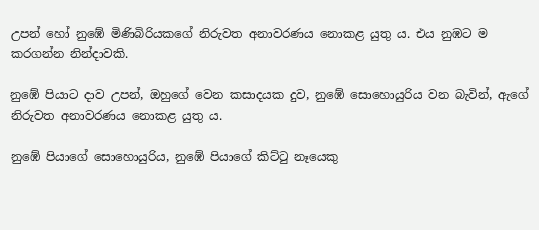උපන් හෝ නුඹේ මිණිබිරියකගේ නිරුවත අනාවරණය නොකළ යුතු ය. එය නුඹට ම කරගන්න නින්දාවකි.

නුඹේ පියාට දාව උපන්, ඔහුගේ වෙන කසාදයක දුව, නුඹේ සොහොයුරිය වන බැවින්, ඇගේ නිරුවත අනාවරණය නොකළ යුතු ය.

නුඹේ පියාගේ සොහොයුරිය, නුඹේ පියාගේ කිට්ටු නෑයෙකු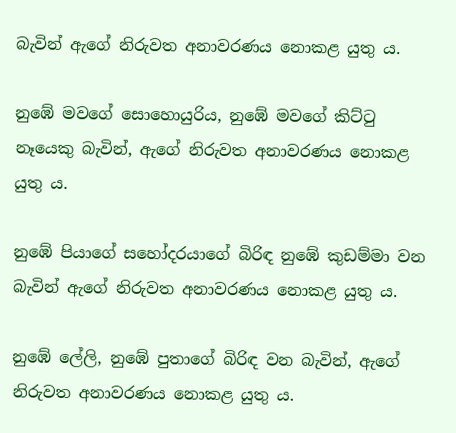බැවින් ඇගේ නිරුවත අනාවරණය නොකළ යුතු ය.

නුඹේ මවගේ සොහොයුරිය, නුඹේ මවගේ කිට්ටු නෑයෙකු බැවින්, ඇගේ නිරුවත අනාවරණය නොකළ යුතු ය.

නුඹේ පියාගේ සහෝදරයාගේ බිරිඳ නුඹේ කුඩම්මා වන බැවින් ඇගේ නිරුවත අනාවරණය නොකළ යුතු ය.

නුඹේ ලේලි, නුඹේ පුතාගේ බිරිඳ වන බැවින්, ඇගේ නිරුවත අනාවරණය නොකළ යුතු ය.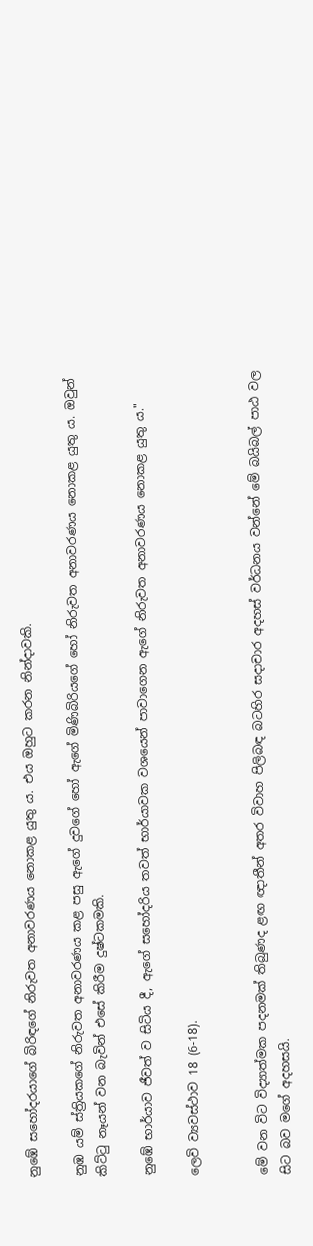නුඹේ සහෝදරයාගේ බිරිඳගේ නිරුවත අනාවරණය නොකළ යුතු ය. එය ඔහුට කරන නින්දාවකි.

නුඹ යම් ස්ත්‍රියකගේ නිරුවත අනාවරණය කළ පසු ඇගේ දුවගේ හෝ ඇගේ මිණිබිරියගේ හෝ නිරුවත අනාවරණය නොකළ යුතු ය. ඔවුන් කිට්ටු නෑයන් වන බැවින් එසේ කිරීම දුෂ්ටකමකි.

නුඹේ භාර්යාව ජීවත් ව සිටිය දී, ඇගේ සහෝදරිය තවත් භාර්යාවක වශයෙන් පාවාගෙන ඇගේ නිරුවත අනාවරණය නොකළ යුතු ය."

ලෙවි ව්‍යවස්ථාව 18 (6-18).


මේ වන විට විද්‍යාත්මක පදනමක් තිබුණද ළඟ ඥාතීන් අතර විවාහ පිලිබඳ බටහිර සදාචාර අදහස් වර්ධනය වන්නේ මේ බයිබල් පාඨ වල සිට බව මගේ අදහසයි.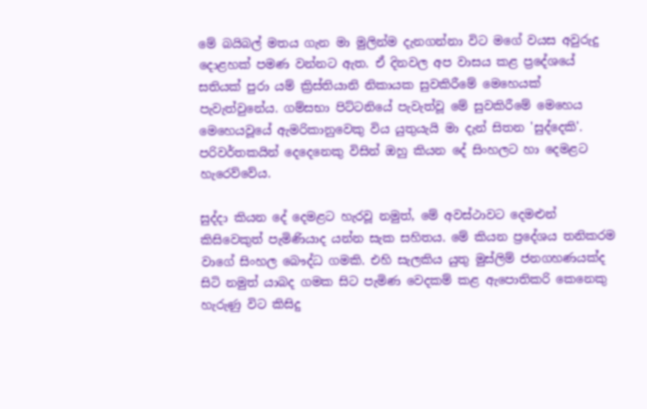මේ බයිබල් මතය ගැන මා මුලින්ම දැනගන්නා විට මගේ වයස අවුරුදු දොළහක් පමණ වන්නට ඇත. ඒ දිනවල අප වාසය කළ ප්‍රදේශයේ සතියක් පුරා යම් ක්‍රිස්තියානි නිකායක සුවකිරීමේ මෙහෙයක් පැවැත්වුනේය. ගම්සභා පිට්ටනියේ පැවැත්වූ මේ සුවකිරීමේ මෙහෙය මෙහෙයවූයේ ඇමරිකානුවෙකු විය යුතුයැයි මා දැන් සිතන 'සුද්දෙකි'. පරිවර්තකයින් දෙදෙනෙකු විසින් ඔහු කියන දේ සිංහලට හා දෙමළට හැරෙව්වේය.

සුද්දා කියන දේ දෙමළට හැරවූ නමුත්, මේ අවස්ථාවට දෙමළුන් කිසිවෙකුත් පැමිණියාද යන්න සැක සහිතය. මේ කියන ප්‍රදේශය තනිකරම වාගේ සිංහල බෞද්ධ ගමකි. එහි සැලකිය යුතු මුස්ලිම් ජනගහණයක්ද සිටි නමුත් යාබද ගමක සිට පැමිණ වෙදකම් කළ ඇපොතිකරි කෙනෙකු හැරුණු විට කිසිදු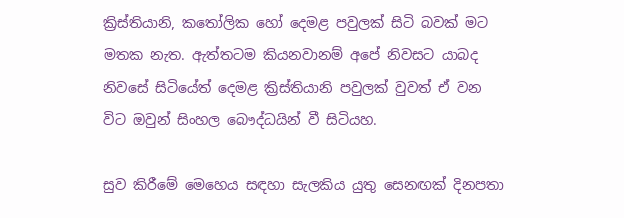ක්‍රිස්තියානි, කතෝලික හෝ දෙමළ පවුලක් සිටි බවක් මට මතක නැත. ඇත්තටම කියනවානම් අපේ නිවසට යාබද නිවසේ සිටියේත් දෙමළ ක්‍රිස්තියානි පවුලක් වුවත් ඒ වන විට ඔවුන් සිංහල බෞද්ධයින් වී සිටියහ.

සුව කිරීමේ මෙහෙය සඳහා සැලකිය යුතු සෙනඟක් දිනපතා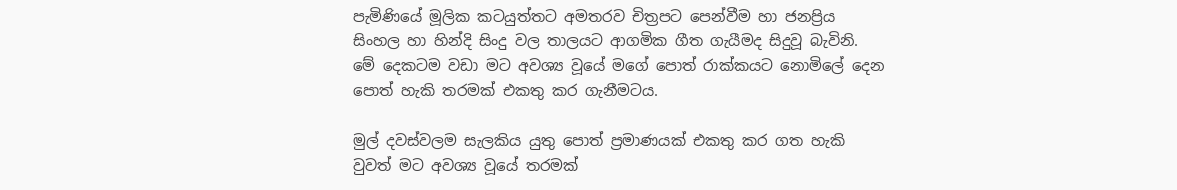පැමිණියේ මූලික කටයුත්තට අමතරව චිත්‍රපට පෙන්වීම හා ජනප්‍රිය සිංහල හා හින්දි සිංදු වල තාලයට ආගමික ගීත ගැයීමද සිදුවූ බැවිනි. මේ දෙකටම වඩා මට අවශ්‍ය වූයේ මගේ පොත් රාක්කයට නොමිලේ දෙන පොත් හැකි තරමක් එකතු කර ගැනීමටය.

මුල් දවස්වලම සැලකිය යුතු පොත් ප්‍රමාණයක් එකතු කර ගත හැකි වුවත් මට අවශ්‍ය වූයේ තරමක්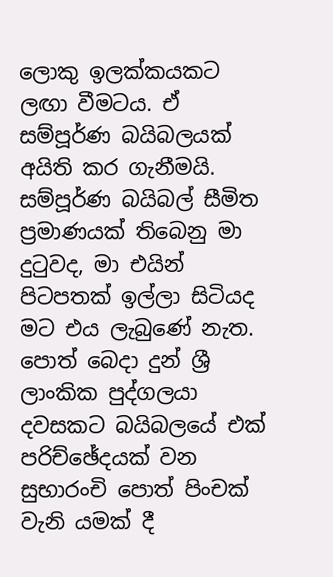ලොකු ඉලක්කයකට ලඟා වීමටය. ඒ සම්පූර්ණ බයිබලයක් අයිති කර ගැනීමයි. සම්පූර්ණ බයිබල් සීමිත ප්‍රමාණයක් තිබෙනු මා දුටුවද, මා එයින් පිටපතක් ඉල්ලා සිටියද මට එය ලැබුණේ නැත. පොත් බෙදා දුන් ශ්‍රී ලාංකික පුද්ගලයා දවසකට බයිබලයේ එක් පරිච්ඡේදයක් වන සුභාරංචි පොත් පිංචක් වැනි යමක් දී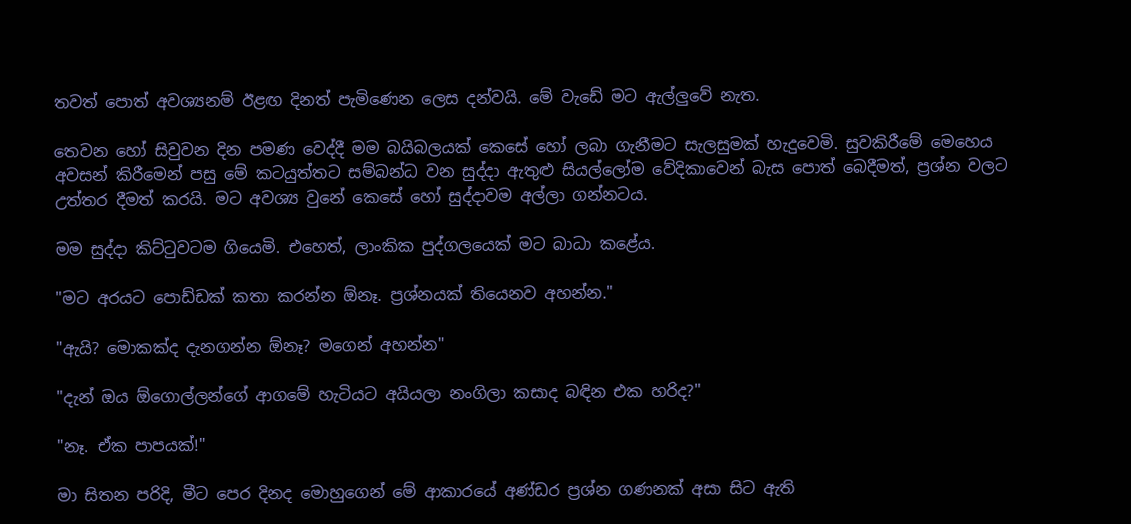තවත් පොත් අවශ්‍යනම් ඊළඟ දිනත් පැමිණෙන ලෙස දන්වයි. මේ වැඩේ මට ඇල්ලුවේ නැත.

තෙවන හෝ සිවුවන දින පමණ වෙද්දී මම බයිබලයක් කෙසේ හෝ ලබා ගැනීමට සැලසුමක් හැදුවෙමි. සුවකිරීමේ මෙහෙය අවසන් කිරීමෙන් පසු මේ කටයුත්තට සම්බන්ධ වන සුද්දා ඇතුළු සියල්ලෝම වේදිකාවෙන් බැස පොත් බෙදීමත්, ප්‍රශ්න වලට උත්තර දීමත් කරයි. මට අවශ්‍ය වුනේ කෙසේ හෝ සුද්දාවම අල්ලා ගන්නටය.

මම සුද්දා කිට්ටුවටම ගියෙමි. එහෙත්, ලාංකික පුද්ගලයෙක් මට බාධා කළේය.

"මට අරයට පොඩ්ඩක් කතා කරන්න ඕනෑ. ප්‍රශ්නයක් තියෙනව අහන්න."

"ඇයි? මොකක්ද දැනගන්න ඕනෑ? මගෙන් අහන්න"

"දැන් ඔය ඕගොල්ලන්ගේ ආගමේ හැටියට අයියලා නංගිලා කසාද බඳින එක හරිද?"

"නෑ. ඒක පාපයක්!"

මා සිතන පරිදි, මීට පෙර දිනද මොහුගෙන් මේ ආකාරයේ අණ්ඩර ප්‍රශ්න ගණනක් අසා සිට ඇති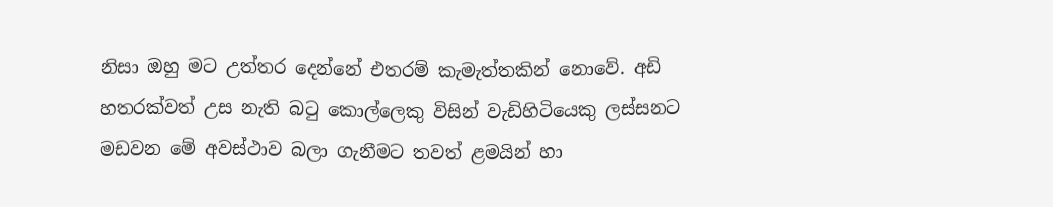නිසා ඔහු මට උත්තර දෙන්නේ එතරම් කැමැත්තකින් නොවේ. අඩි හතරක්වත් උස නැති බටු කොල්ලෙකු විසින් වැඩිහිටියෙකු ලස්සනට මඩවන මේ අවස්ථාව බලා ගැනීමට තවත් ළමයින් හා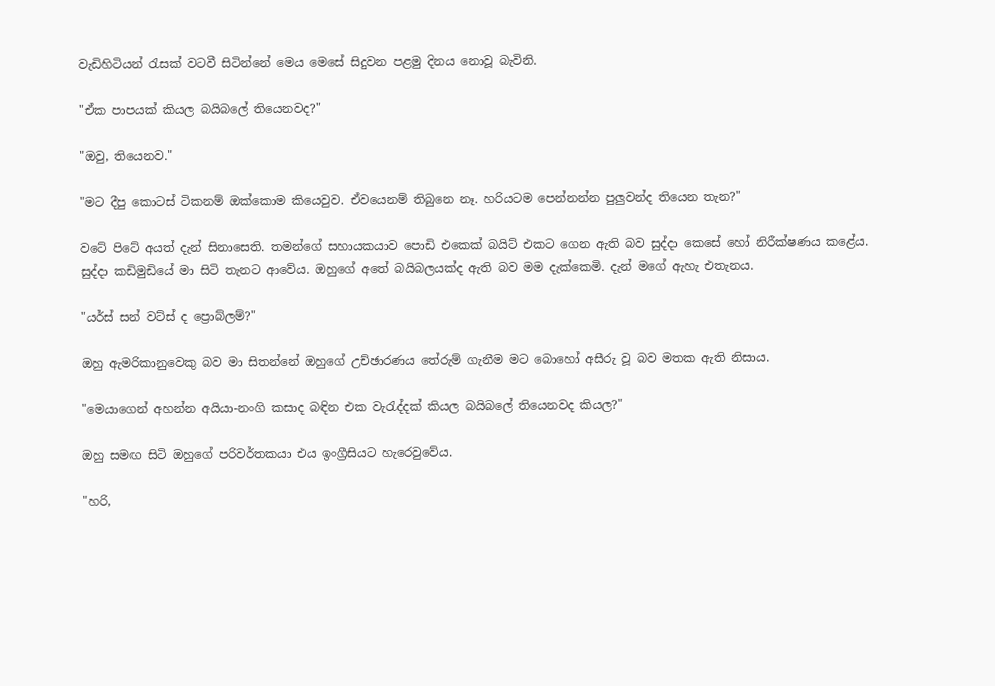වැඩිහිටියන් රැසක් වටවී සිටින්නේ මෙය මෙසේ සිදුවන පළමු දිනය නොවූ බැවිනි.

"ඒක පාපයක් කියල බයිබලේ තියෙනවද?"

"ඔවු, තියෙනව."

"මට දීපු කොටස් ටිකනම් ඔක්කොම කියෙවුව. ඒවයෙනම් තිබුනෙ නෑ. හරියටම පෙන්නන්න පුලුවන්ද තියෙන තැන?"

වටේ පිටේ අයත් දැන් සිනාසෙති. තමන්ගේ සහායකයාව පොඩි එකෙක් බයිට් එකට ගෙන ඇති බව සුද්දා කෙසේ හෝ නිරීක්ෂණය කළේය. සුද්දා කඩිමුඩියේ මා සිටි තැනට ආවේය. ඔහුගේ අතේ බයිබලයක්ද ඇති බව මම දැක්කෙමි. දැන් මගේ ඇහැ එතැනය.

"යර්ස් සන් වට්ස් ද ප්‍රොබ්ලම්?"

ඔහු ඇමරිකානුවෙකු බව මා සිතන්නේ ඔහුගේ උච්ඡාරණය තේරුම් ගැනීම මට බොහෝ අසීරු වූ බව මතක ඇති නිසාය.

"මෙයාගෙන් අහන්න අයියා-නංගි කසාද බඳින එක වැරැද්දක් කියල බයිබලේ තියෙනවද කියල?"

ඔහු සමඟ සිටි ඔහුගේ පරිවර්තකයා එය ඉංග්‍රීසියට හැරෙවුවේය.

"හරි,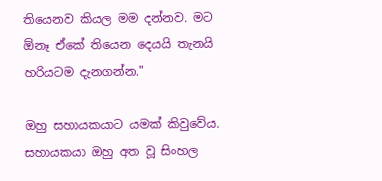තියෙනව කියල මම දන්නව. මට ඕනෑ ඒකේ තියෙන දෙයයි තැනයි හරියටම දැනගන්න."

ඔහු සහායකයාට යමක් කිවුවේය. සහායකයා ඔහු අත වූ සිංහල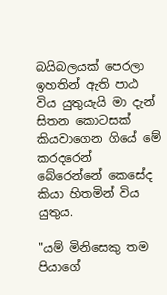බයිබලයක් පෙරලා ඉහතින් ඇති පාඨ විය යුතුයැයි මා දැන් සිතන කොටසක් කියවාගෙන ගියේ මේ කරදරෙන් බේරෙන්නේ කෙසේද කියා හිතමින් විය යුතුය.

"යම් මිනිසෙකු තම පියාගේ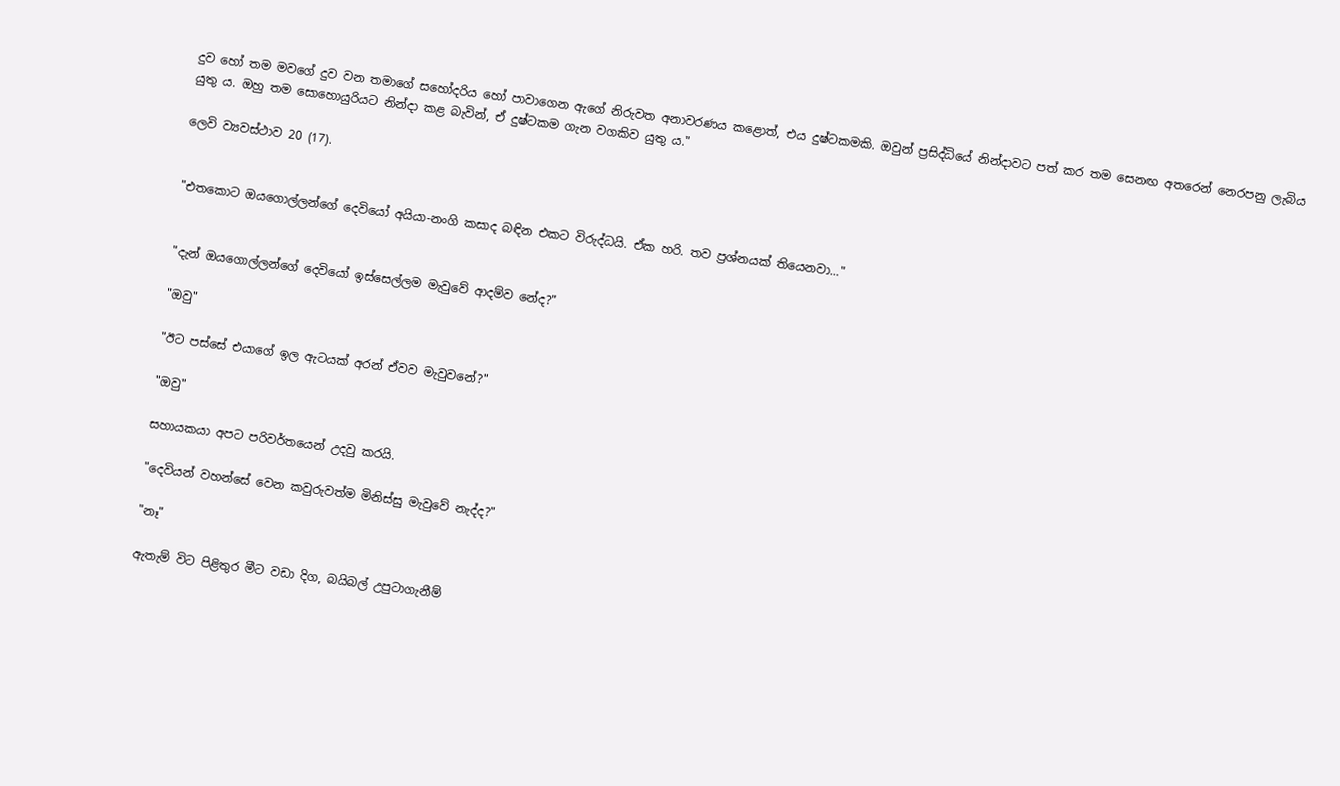දුව හෝ තම මවගේ දුව වන තමාගේ සහෝදරිය හෝ පාවාගෙන ඇගේ නිරුවත අනාවරණය කළොත්, එය දුෂ්ටකමකි. ඔවුන් ප්‍රසිද්ධියේ නින්දාවට පත් කර තම සෙනඟ අතරෙන් නෙරපනු ලැබිය යුතු ය. ඔහු තම සොහොයුරියට නින්දා කළ බැවින්, ඒ දුෂ්ටකම ගැන වගකිව යුතු ය."

ලෙවි ව්‍යවස්ථාව 20 (17).


"එතකොට ඔයගොල්ලන්ගේ දෙවියෝ අයියා-නංගි කසාද බඳින එකට විරුද්ධයි. ඒක හරි. තව ප්‍රශ්නයක් තියෙනවා..."


"දැන් ඔයගොල්ලන්ගේ දෙවියෝ ඉස්සෙල්ලම මැවුවේ ආදම්ව නේද?"

"ඔවු"

"ඊට පස්සේ එයාගේ ඉල ඇටයක් අරන් ඒවව මැවුවනේ?"

"ඔවු"

සහායකයා අපට පරිවර්තයෙන් උදවු කරයි.

"දෙවියන් වහන්සේ වෙන කවුරුවත්ම මිනිස්සු මැවුවේ නැද්ද?"

"නෑ"

ඇතැම් විට පිළිතුර මීට වඩා දිග, බයිබල් උපුටාගැනීම්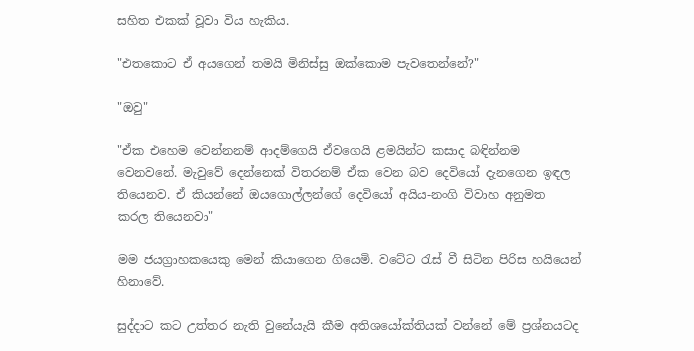සහිත එකක් වූවා විය හැකිය.

"එතකොට ඒ අයගෙන් තමයි මිනිස්සු ඔක්කොම පැවතෙන්නේ?"

"ඔවු"

"ඒක එහෙම වෙන්නනම් ආදම්ගෙයි ඒවගෙයි ළමයින්ට කසාද බඳින්නම වෙනවනේ. මැවුවේ දෙන්නෙක් විතරනම් ඒක වෙන බව දෙවියෝ දැනගෙන ඉඳල තියෙනව. ඒ කියන්නේ ඔයගොල්ලන්ගේ දෙවියෝ අයිය-නංගි විවාහ අනුමත කරල තියෙනවා"

මම ජයග්‍රාහකයෙකු මෙන් කියාගෙන ගියෙමි. වටේට රැස් වී සිටින පිරිස හයියෙන් හිනාවේ.

සුද්දාට කට උත්තර නැති වුනේයැයි කීම අතිශයෝක්තියක් වන්නේ මේ ප්‍රශ්නයටද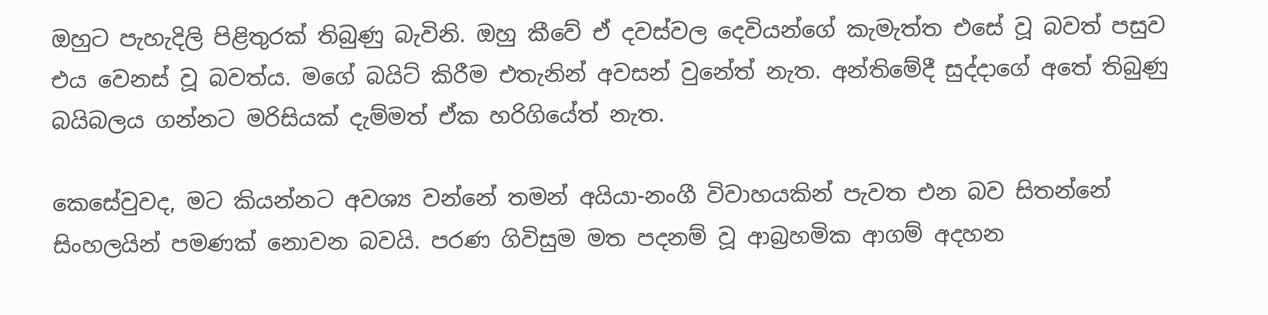ඔහුට පැහැදිලි පිළිතුරක් තිබුණු බැවිනි. ඔහු කීවේ ඒ දවස්වල දෙවියන්ගේ කැමැත්ත එසේ වූ බවත් පසුව එය වෙනස් වූ බවත්ය. මගේ බයිට් කිරීම එතැනින් අවසන් වුනේත් නැත. අන්තිමේදී සුද්දාගේ අතේ තිබුණු බයිබලය ගන්නට මරිසියක් දැම්මත් ඒක හරිගියේත් නැත.

කෙසේවුවද, මට කියන්නට අවශ්‍ය වන්නේ තමන් අයියා-නංගී විවාහයකින් පැවත එන බව සිතන්නේ සිංහලයින් පමණක් නොවන බවයි. පරණ ගිවිසුම මත පදනම් වූ ආබ්‍රහමික ආගම් අදහන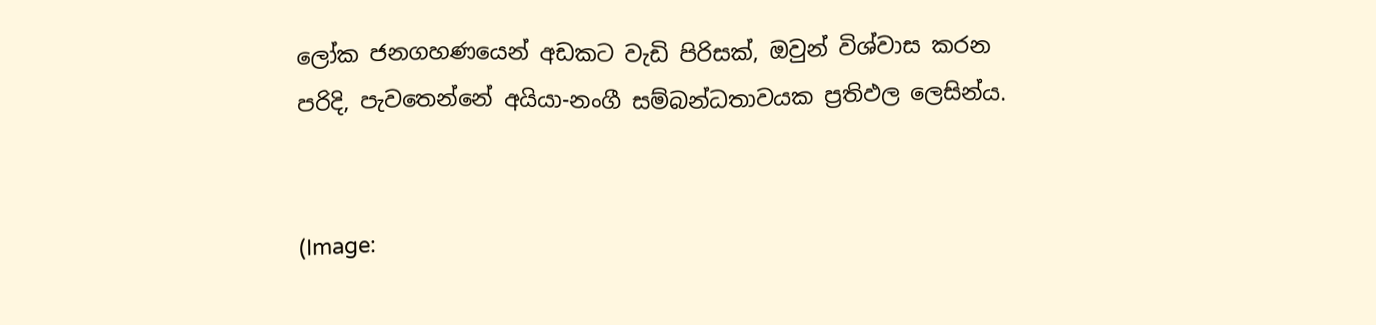ලෝක ජනගහණයෙන් අඩකට වැඩි පිරිසක්, ඔවුන් විශ්වාස කරන පරිදි, පැවතෙන්නේ අයියා-නංගී සම්බන්ධතාවයක ප්‍රතිඵල ලෙසින්ය.


(Image: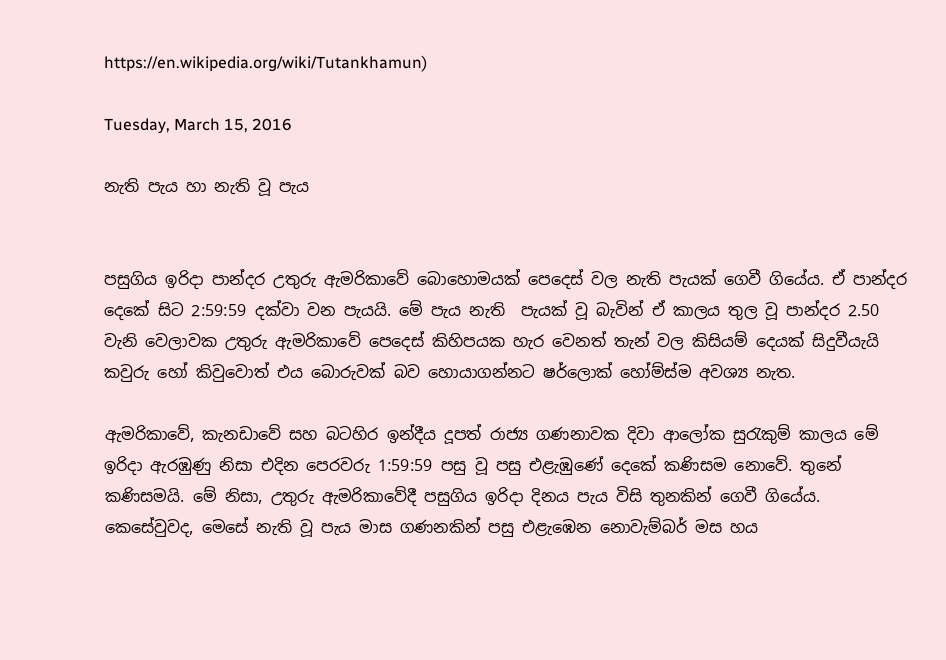https://en.wikipedia.org/wiki/Tutankhamun)

Tuesday, March 15, 2016

නැති පැය හා නැති වූ පැය


පසුගිය ඉරිදා පාන්දර උතුරු ඇමරිකාවේ බොහොමයක් පෙදෙස් වල නැති පැයක් ගෙවී ගියේය. ඒ පාන්දර දෙකේ සිට 2:59:59 දක්වා වන පැයයි. මේ පැය නැති  පැයක් වූ බැවින් ඒ කාලය තුල වූ පාන්දර 2.50 වැනි වෙලාවක උතුරු ඇමරිකාවේ පෙදෙස් කිහිපයක හැර වෙනත් තැන් වල කිසියම් දෙයක් සිදුවීයැයි කවුරු හෝ කිවුවොත් එය බොරුවක් බව හොයාගන්නට ෂර්ලොක් හෝම්ස්ම අවශ්‍ය නැත.

ඇමරිකාවේ, කැනඩාවේ සහ බටහිර ඉන්දීය දූපත් රාජ්‍ය ගණනාවක දිවා ආලෝක සුරැකුම් කාලය මේ ඉරිදා ඇරඹුණු නිසා එදින පෙරවරු 1:59:59 පසු වූ පසු එළැඹුණේ දෙකේ කණිසම නොවේ. තුනේ කණිසමයි. මේ නිසා, උතුරු ඇමරිකාවේදී පසුගිය ඉරිදා දිනය පැය විසි තුනකින් ගෙවී ගියේය. කෙසේවුවද, මෙසේ නැති වූ පැය මාස ගණනකින් පසු එළැඹෙන නොවැම්බර් මස හය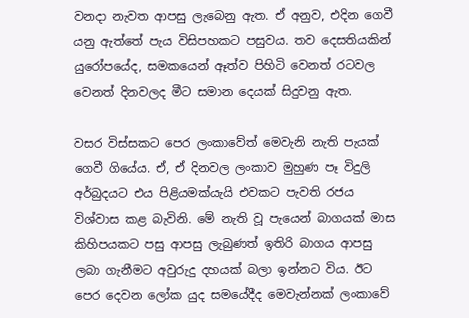වනදා නැවත ආපසු ලැබෙනු ඇත. ඒ අනුව, එදින ගෙවී යනු ඇත්තේ පැය විසිපහකට පසුවය. තව දෙසතියකින් යුරෝපයේද, සමකයෙන් ඈත්ව පිහිටි වෙනත් රටවල වෙනත් දිනවලද මීට සමාන දෙයක් සිදුවනු ඇත.

වසර විස්සකට පෙර ලංකාවේත් මෙවැනි නැති පැයක් ගෙවී ගියේය. ඒ, ඒ දිනවල ලංකාව මුහුණ පෑ විදුලි අර්බුදයට එය පිළියමක්යැයි එවකට පැවති රජය විශ්වාස කළ බැවිනි. මේ නැති වූ පැයෙන් බාගයක් මාස කිහිපයකට පසු ආපසු ලැබුණත් ඉතිරි බාගය ආපසු ලබා ගැනීමට අවුරුදු දහයක් බලා ඉන්නට විය. ඊට පෙර දෙවන ලෝක යුද සමයේදීද මෙවැන්නක් ලංකාවේ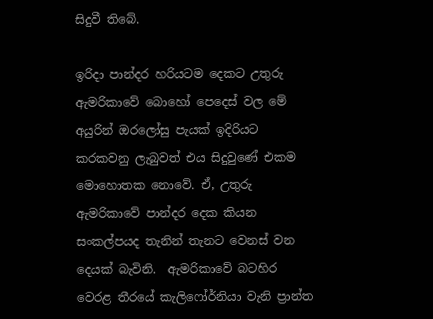සිදුවී තිබේ.

ඉරිදා පාන්දර හරියටම දෙකට උතුරු ඇමරිකාවේ බොහෝ පෙදෙස් වල මේ අයුරින් ඔරලෝසු පැයක් ඉදිරියට කරකවනු ලැබුවත් එය සිදුවුණේ එකම මොහොතක නොවේ. ඒ, උතුරු ඇමරිකාවේ පාන්දර දෙක කියන සංකල්පයද තැනින් තැනට වෙනස් වන දෙයක් බැවිනි.  ඇමරිකාවේ බටහිර වෙරළ තීරයේ කැලිෆෝර්නියා වැනි ප්‍රාන්ත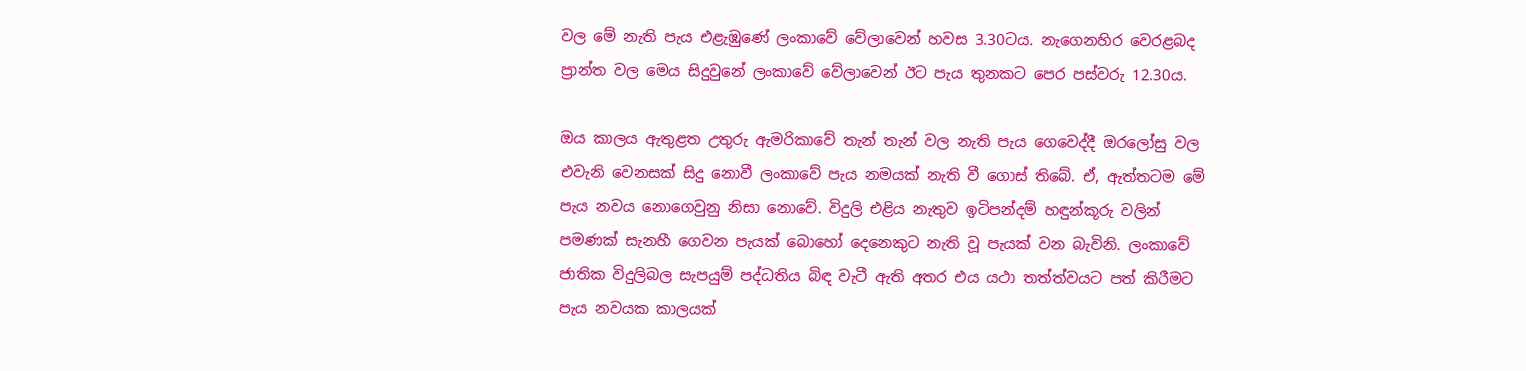වල මේ නැති පැය එළැඹුණේ ලංකාවේ වේලාවෙන් හවස 3.30ටය. නැගෙනහිර වෙරළබද ප්‍රාන්ත වල මෙය සිදුවුනේ ලංකාවේ වේලාවෙන් ඊට පැය තුනකට පෙර පස්වරු 12.30ය.

ඔය කාලය ඇතුළත උතුරු ඇමරිකාවේ තැන් තැන් වල නැති පැය ගෙවෙද්දී ඔරලෝසු වල එවැනි වෙනසක් සිදු නොවී ලංකාවේ පැය නමයක් නැති වී ගොස් තිබේ. ඒ, ඇත්තටම මේ පැය නවය නොගෙවුනු නිසා නොවේ. විදුලි එළිය නැතුව ඉටිපන්දම් හඳුන්කූරු වලින් පමණක් සැනහී ගෙවන පැයක් බොහෝ දෙනෙකුට නැති වූ පැයක් වන බැවිනි. ලංකාවේ ජාතික විදුලිබල සැපයුම් පද්ධතිය බිඳ වැටී ඇති අතර එය යථා තත්ත්වයට පත් කිරීමට පැය නවයක කාලයක්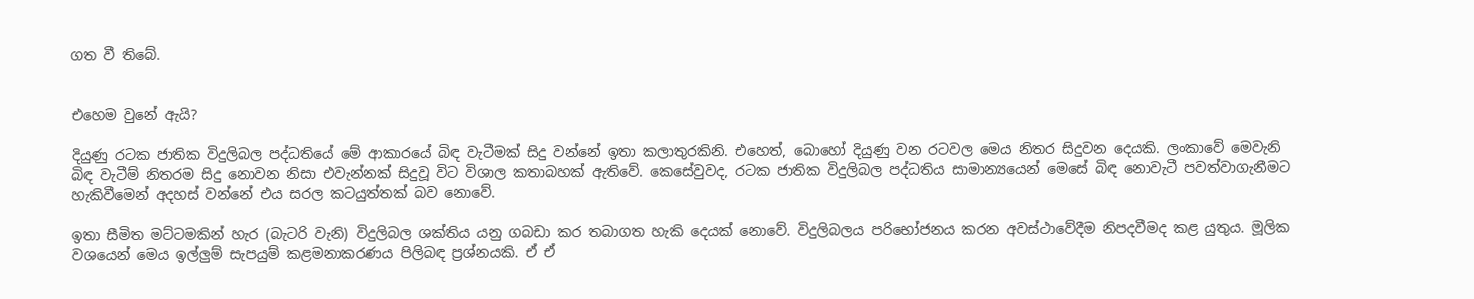ගත වී තිබේ.


එහෙම වුනේ ඇයි?

දියුණු රටක ජාතික විදුලිබල පද්ධතියේ මේ ආකාරයේ බිඳ වැටීමක් සිදු වන්නේ ඉතා කලාතුරකිනි. එහෙත්, බොහෝ දියුණු වන රටවල මෙය නිතර සිදුවන දෙයකි. ලංකාවේ මෙවැනි බිඳ වැටීම් නිතරම සිදු නොවන නිසා එවැන්නක් සිදුවූ විට විශාල කතාබහක් ඇතිවේ. කෙසේවුවද, රටක ජාතික විදුලිබල පද්ධතිය සාමාන්‍යයෙන් මෙසේ බිඳ නොවැටී පවත්වාගැනීමට හැකිවීමෙන් අදහස් වන්නේ එය සරල කටයුත්තක් බව නොවේ.

ඉතා සීමිත මට්ටමකින් හැර (බැටරි වැනි) විදුලිබල ශක්තිය යනු ගබඩා කර තබාගත හැකි දෙයක් නොවේ. විදුලිබලය පරිභෝජනය කරන අවස්ථාවේදීම නිපදවීමද කළ යුතුය. මූලික වශයෙන් මෙය ඉල්ලුම් සැපයුම් කළමනාකරණය පිලිබඳ ප්‍රශ්නයකි. ඒ ඒ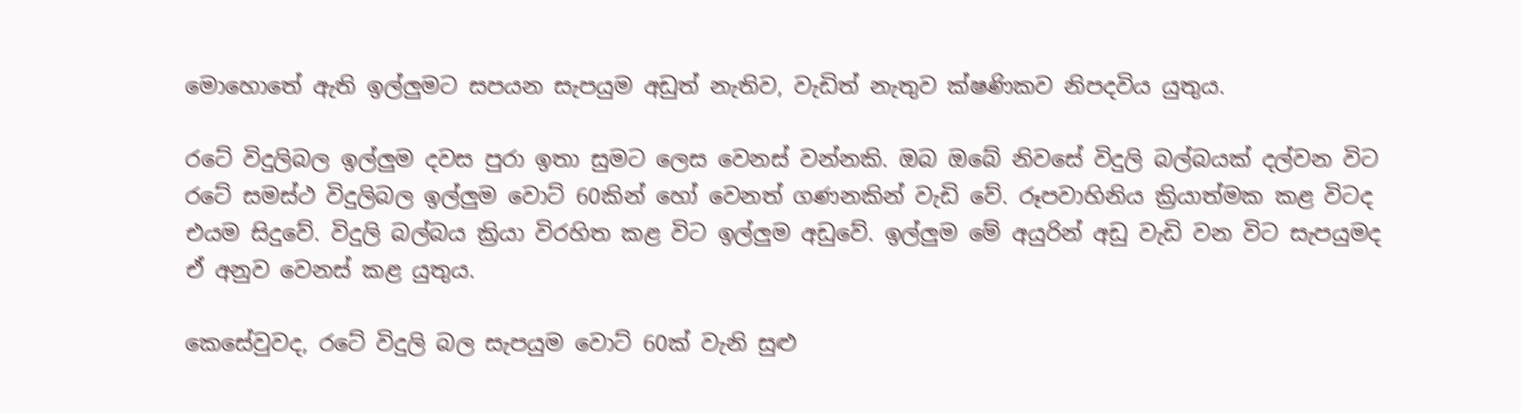මොහොතේ ඇති ඉල්ලුමට සපයන සැපයුම අඩුත් නැතිව, වැඩිත් නැතුව ක්ෂණිකව නිපදවිය යුතුය.

රටේ විදුලිබල ඉල්ලුම දවස පුරා ඉතා සුමට ලෙස වෙනස් වන්නකි. ඔබ ඔබේ නිවසේ විදුලි බල්බයක් දල්වන විට රටේ සමස්ථ විදුලිබල ඉල්ලුම වොට් 60කින් හෝ වෙනත් ගණනකින් වැඩි වේ. රූපවාහිනිය ක්‍රියාත්මක කළ විටද එයම සිදුවේ. විදුලි බල්බය ක්‍රියා විරහිත කළ විට ඉල්ලුම අඩුවේ. ඉල්ලුම මේ අයුරින් අඩු වැඩි වන විට සැපයුමද ඒ අනුව වෙනස් කළ යුතුය.

කෙසේවුවද, රටේ විදුලි බල සැපයුම වොට් 60ක් වැනි සුළු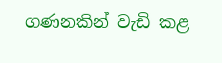ගණනකින් වැඩි කළ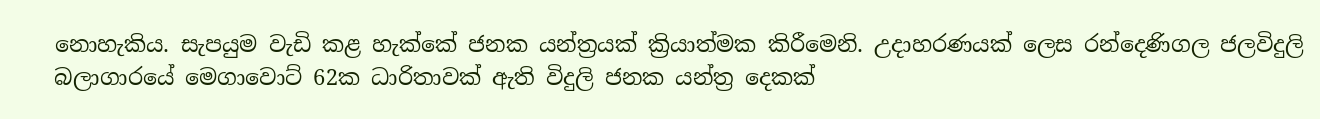නොහැකිය. සැපයුම වැඩි කළ හැක්කේ ජනක යන්ත්‍රයක් ක්‍රියාත්මක කිරීමෙනි. උදාහරණයක් ලෙස රන්දෙණිගල ජලවිදුලි බලාගාරයේ මෙගාවොට් 62ක ධාරිතාවක් ඇති විදුලි ජනක යන්ත්‍ර දෙකක්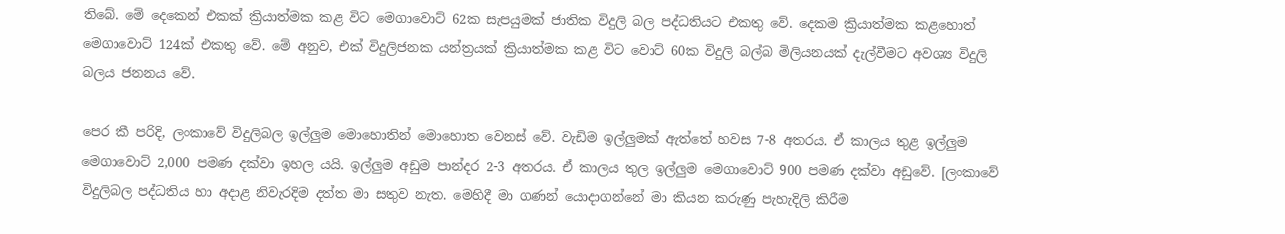තිබේ. මේ දෙකෙන් එකක් ක්‍රියාත්මක කළ විට මෙගාවොට් 62ක සැපයුමක් ජාතික විදුලි බල පද්ධතියට එකතු වේ. දෙකම ක්‍රියාත්මක කළහොත් මෙගාවොට් 124ක් එකතු වේ. මේ අනුව, එක් විදුලිජනක යන්ත්‍රයක් ක්‍රියාත්මක කළ විට වොට් 60ක විදුලි බල්බ මිලියනයක් දැල්වීමට අවශ්‍ය විදුලි බලය ජනනය වේ.

පෙර කී පරිදි, ලංකාවේ විදුලිබල ඉල්ලුම මොහොතින් මොහොත වෙනස් වේ. වැඩිම ඉල්ලුමක් ඇත්තේ හවස 7-8 අතරය. ඒ කාලය තුළ ඉල්ලුම මෙගාවොට් 2,000 පමණ දක්වා ඉහල යයි. ඉල්ලුම අඩුම පාන්දර 2-3 අතරය. ඒ කාලය තුල ඉල්ලුම මෙගාවොට් 900 පමණ දක්වා අඩුවේ. [ලංකාවේ විදුලිබල පද්ධතිය හා අදාළ නිවැරදිම දත්ත මා සතුව නැත. මෙහිදී මා ගණන් යොදාගන්නේ මා කියන කරුණු පැහැදිලි කිරීම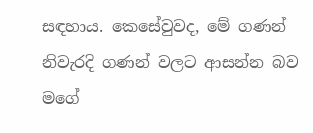සඳහාය. කෙසේවුවද, මේ ගණන් නිවැරදි ගණන් වලට ආසන්න බව මගේ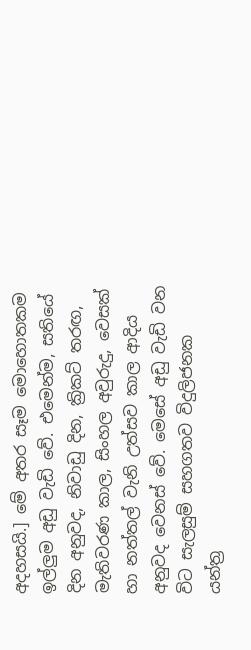අදහසයි.] මේ අතර සෑම මොහොතකම  ඉල්ලුම අඩු වැඩි වේ. එමෙන්ම, සතියේ දින අනුවද, නිවාඩු දින, ක්‍රිකට් තරඟ, මැතිවරණ කාල, සිංහල අවුරුදු, වෙසක් හා නත්තල් වැනි උත්සව කාල ආදිය අනුවද වෙනස් වේ. මෙසේ අඩු වැඩි වන විට සැලසුම් සහගතව විදුලිජනක යන්ත්‍ර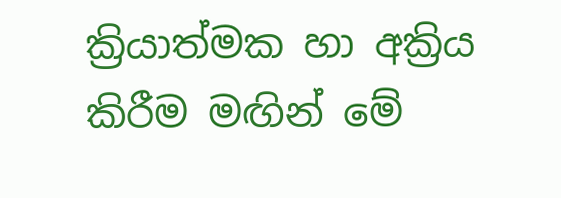ක්‍රියාත්මක හා අක්‍රිය කිරීම මඟින් මේ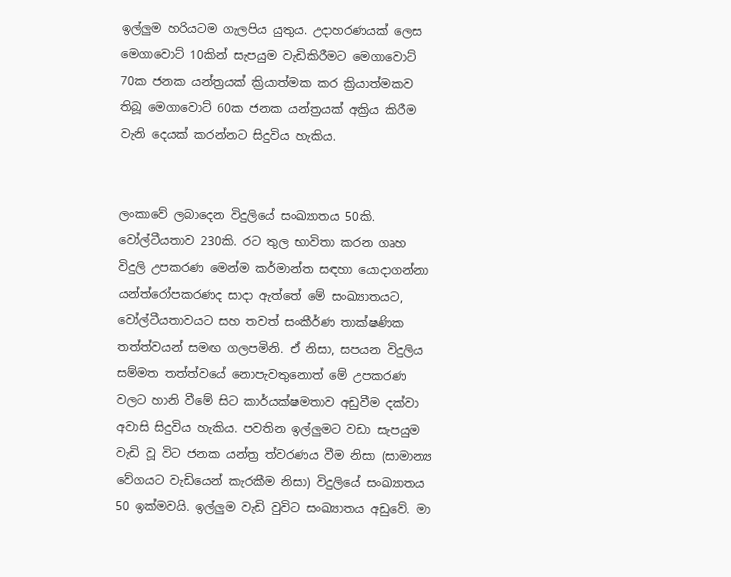ඉල්ලුම හරියටම ගැලපිය යුතුය. උදාහරණයක් ලෙස මෙගාවොට් 10කින් සැපයුම වැඩිකිරීමට මෙගාවොට් 70ක ජනක යන්ත්‍රයක් ක්‍රියාත්මක කර ක්‍රියාත්මකව තිබූ මෙගාවොට් 60ක ජනක යන්ත්‍රයක් අක්‍රිය කිරීම වැනි දෙයක් කරන්නට සිදුවිය හැකිය.


ලංකාවේ ලබාදෙන විදුලියේ සංඛ්‍යාතය 50කි. වෝල්ටීයතාව 230කි. රට තුල භාවිතා කරන ගෘහ විදුලි උපකරණ මෙන්ම කර්මාන්ත සඳහා යොදාගන්නා යන්ත්රෝපකරණද සාදා ඇත්තේ මේ සංඛ්‍යාතයට, වෝල්ටීයතාවයට සහ තවත් සංකීර්ණ තාක්ෂණික තත්ත්වයන් සමඟ ගලපමිනි. ඒ නිසා, සපයන විදුලිය සම්මත තත්ත්වයේ නොපැවතුනොත් මේ උපකරණ වලට හානි වීමේ සිට කාර්යක්ෂමතාව අඩුවීම දක්වා අවාසි සිදුවිය හැකිය. පවතින ඉල්ලුමට වඩා සැපයුම වැඩි වූ විට ජනක යන්ත්‍ර ත්වරණය වීම නිසා (සාමාන්‍ය වේගයට වැඩියෙන් කැරකීම නිසා) විදුලියේ සංඛ්‍යාතය 50 ඉක්මවයි. ඉල්ලුම වැඩි වුවිට සංඛ්‍යාතය අඩුවේ. මා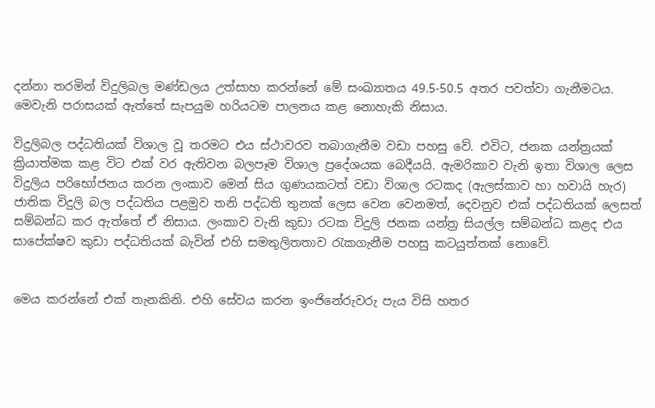දන්නා තරමින් විදුලිබල මණ්ඩලය උත්සාහ කරන්නේ මේ සංඛ්‍යාතය 49.5-50.5 අතර පවත්වා ගැනීමටය. මෙවැනි පරාසයක් ඇත්තේ සැපයුම හරියටම පාලනය කළ නොහැකි නිසාය.

විදුලිබල පද්ධතියක් විශාල වූ තරමට එය ස්ථාවරව තබාගැනීම වඩා පහසු වේ. එවිට, ජනක යන්ත්‍රයක් ක්‍රියාත්මක කළ විට එක් වර ඇතිවන බලපෑම විශාල ප්‍රදේශයක බෙදීයයි. ඇමරිකාව වැනි ඉතා විශාල ලෙස විදුලිය පරිභෝජනය කරන ලංකාව මෙන් සිය ගුණයකටත් වඩා විශාල රටකද (ඇලස්කාව හා හවායි හැර) ජාතික විදුලි බල පද්ධතිය පළමුව තනි පද්ධති තුනක් ලෙස වෙන වෙනමත්, දෙවනුව එක් පද්ධතියක් ලෙසත් සම්බන්ධ කර ඇත්තේ ඒ නිසාය. ලංකාව වැනි කුඩා රටක විදුලි ජනක යන්ත්‍ර සියල්ල සම්බන්ධ කළද එය සාපේක්ෂව කුඩා පද්ධතියක් බැවින් එහි සමතුලිතතාව රැකගැනීම පහසු කටයුත්තක් නොවේ.


මෙය කරන්නේ එක් තැනකිනි. එහි සේවය කරන ඉංජිනේරුවරු පැය විසි හතර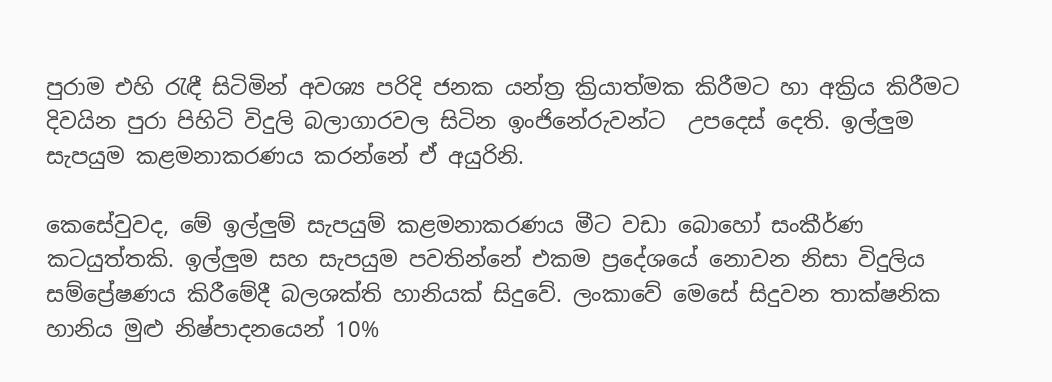පුරාම එහි රැඳී සිටිමින් අවශ්‍ය පරිදි ජනක යන්ත්‍ර ක්‍රියාත්මක කිරීමට හා අක්‍රිය කිරීමට දිවයින පුරා පිහිටි විදුලි බලාගාරවල සිටින ඉංජිනේරුවන්ට  උපදෙස් දෙති. ඉල්ලුම සැපයුම කළමනාකරණය කරන්නේ ඒ අයුරිනි.

කෙසේවුවද, මේ ඉල්ලුම් සැපයුම් කළමනාකරණය මීට වඩා බොහෝ සංකීර්ණ කටයුත්තකි. ඉල්ලුම සහ සැපයුම පවතින්නේ එකම ප්‍රදේශයේ නොවන නිසා විදුලිය සම්ප්‍රේෂණය කිරීමේදී බලශක්ති හානියක් සිදුවේ. ලංකාවේ මෙසේ සිදුවන තාක්ෂනික හානිය මුළු නිෂ්පාදනයෙන් 10%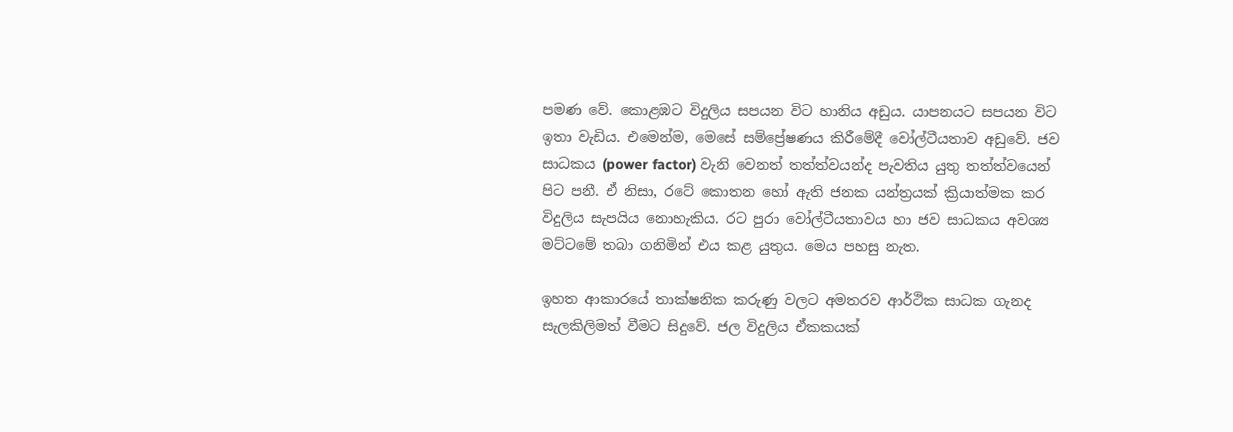පමණ වේ. කොළඹට විදුලිය සපයන විට හානිය අඩුය. යාපනයට සපයන විට ඉතා වැඩිය. එමෙන්ම, මෙසේ සම්ප්‍රේෂණය කිරීමේදී වෝල්ටීයතාව අඩුවේ. ජව සාධකය (power factor) වැනි වෙනත් තත්ත්වයන්ද පැවතිය යුතු තත්ත්වයෙන් පිට පනී. ඒ නිසා, රටේ කොතන හෝ ඇති ජනක යන්ත්‍රයක් ක්‍රියාත්මක කර විදුලිය සැපයිය නොහැකිය. රට පුරා වෝල්ටීයතාවය හා ජව සාධකය අවශ්‍ය මට්ටමේ තබා ගනිමින් එය කළ යුතුය. මෙය පහසු නැත.

ඉහත ආකාරයේ තාක්ෂනික කරුණු වලට අමතරව ආර්ථික සාධක ගැනද සැලකිලිමත් වීමට සිදුවේ. ජල විදුලිය ඒකකයක්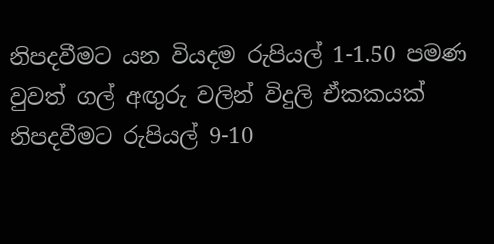නිපදවීමට යන වියදම රුපියල් 1-1.50 පමණ වුවත් ගල් අඟුරු වලින් විදුලි ඒකකයක් නිපදවීමට රුපියල් 9-10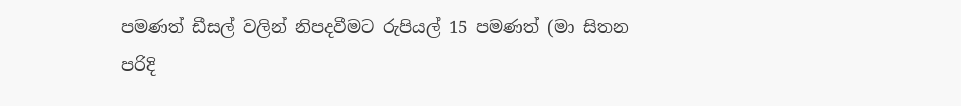පමණත් ඩීසල් වලින් නිපදවීමට රුපියල් 15 පමණත් (මා සිතන පරිදි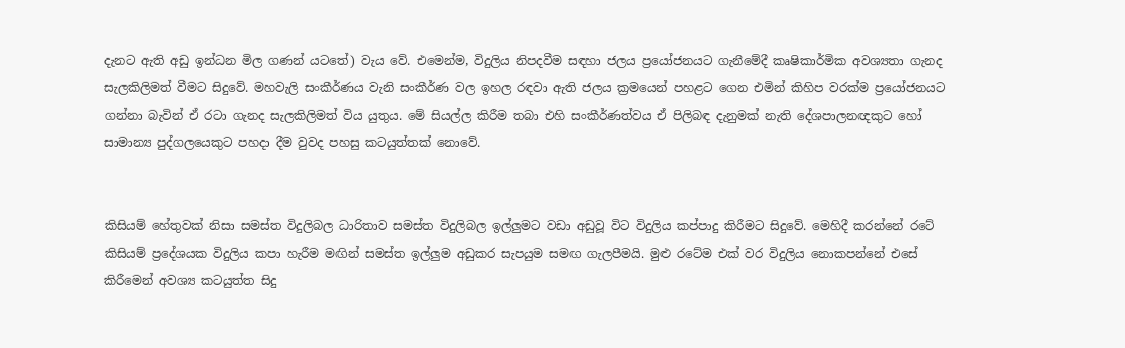දැනට ඇති අඩු ඉන්ධන මිල ගණන් යටතේ) වැය වේ. එමෙන්ම, විදුලිය නිපදවීම සඳහා ජලය ප්‍රයෝජනයට ගැනීමේදී කෘෂිකාර්මික අවශ්‍යතා ගැනද සැලකිලිමත් වීමට සිදුවේ. මහවැලි සංකීර්ණය වැනි සංකීර්ණ වල ඉහල රඳවා ඇති ජලය ක්‍රමයෙන් පහළට ගෙන එමින් කිහිප වරක්ම ප්‍රයෝජනයට ගන්නා බැවින් ඒ රටා ගැනද සැලකිලිමත් විය යුතුය. මේ සියල්ල කිරීම තබා එහි සංකීර්ණත්වය ඒ පිලිබඳ දැනුමක් නැති දේශපාලනඥකුට හෝ සාමාන්‍ය පුද්ගලයෙකුට පහදා දීම වුවද පහසු කටයුත්තක් නොවේ.


කිසියම් හේතුවක් නිසා සමස්ත විදුලිබල ධාරිතාව සමස්ත විදුලිබල ඉල්ලුමට වඩා අඩුවූ විට විදුලිය කප්පාදු කිරීමට සිදුවේ. මෙහිදී කරන්නේ රටේ කිසියම් ප්‍රදේශයක විදුලිය කපා හැරීම මඟින් සමස්ත ඉල්ලුම අඩුකර සැපයුම සමඟ ගැලපීමයි. මුළු රටේම එක් වර විදුලිය නොකපන්නේ එසේ කිරීමෙන් අවශ්‍ය කටයුත්ත සිදු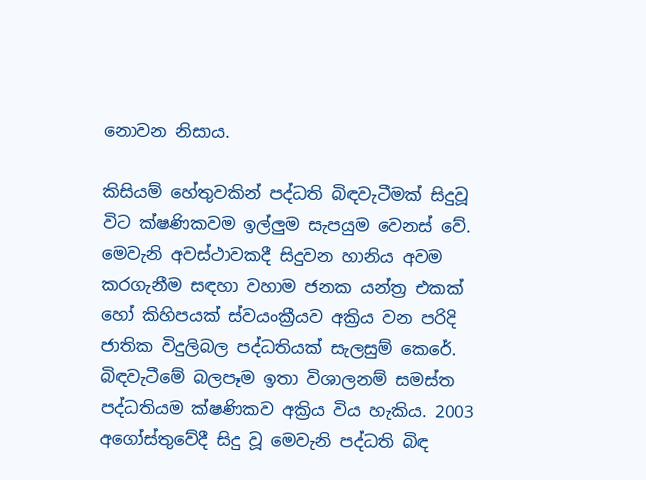නොවන නිසාය.

කිසියම් හේතුවකින් පද්ධති බිඳවැටීමක් සිදුවූ විට ක්ෂණිකවම ඉල්ලුම සැපයුම වෙනස් වේ. මෙවැනි අවස්ථාවකදී සිදුවන හානිය අවම කරගැනීම සඳහා වහාම ජනක යන්ත්‍ර එකක් හෝ කිහිපයක් ස්වයංක්‍රීයව අක්‍රිය වන පරිදි ජාතික විදුලිබල පද්ධතියක් සැලසුම් කෙරේ. බිඳවැටීමේ බලපෑම ඉතා විශාලනම් සමස්ත පද්ධතියම ක්ෂණිකව අක්‍රිය විය හැකිය. 2003 අගෝස්තුවේදී සිදු වූ මෙවැනි පද්ධති බිඳ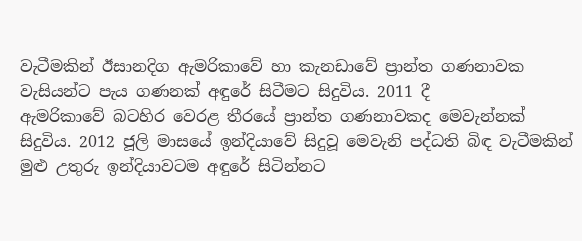වැටීමකින් ඊසානදිග ඇමරිකාවේ හා කැනඩාවේ ප්‍රාන්ත ගණනාවක වැසියන්ට පැය ගණනක් අඳුරේ සිටීමට සිදුවිය. 2011 දී
ඇමරිකාවේ බටහිර වෙරළ තීරයේ ප්‍රාන්ත ගණනාවකද මෙවැන්නක් සිදුවිය. 2012 ජූලි මාසයේ ඉන්දියාවේ සිදුවූ මෙවැනි පද්ධති බිඳ වැටීමකින් මුළු උතුරු ඉන්දියාවටම අඳුරේ සිටින්නට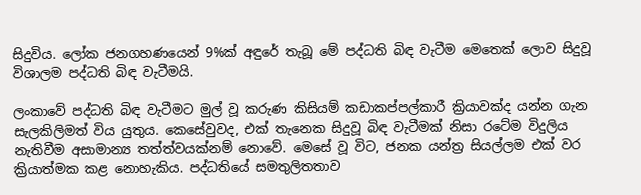සිදුවිය. ලෝක ජනගහණයෙන් 9%ක් අඳුරේ තැබූ මේ පද්ධති බිඳ වැටීම මෙතෙක් ලොව සිදුවූ විශාලම පද්ධති බිඳ වැටීමයි.

ලංකාවේ පද්ධති බිඳ වැටීමට මුල් වූ කරුණ කිසියම් කඩාකප්පල්කාරී ක්‍රියාවක්ද යන්න ගැන සැලකිලිමත් විය යුතුය. කෙසේවුවද, එක් තැනෙක සිදුවූ බිඳ වැටීමක් නිසා රටේම විදුලිය නැතිවීම අසාමාන්‍ය තත්ත්වයක්නම් නොවේ. මෙසේ වූ විට, ජනක යන්ත්‍ර සියල්ලම එක් වර ක්‍රියාත්මක කළ නොහැකිය. පද්ධතියේ සමතුලිතතාව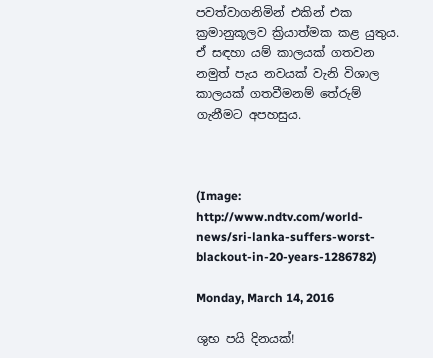පවත්වාගනිමින් එකින් එක ක්‍රමානුකූලව ක්‍රියාත්මක කළ යුතුය. ඒ සඳහා යම් කාලයක් ගතවන නමුත් පැය නවයක් වැනි විශාල කාලයක් ගතවීමනම් තේරුම් ගැනීමට අපහසුය.



(Image: http://www.ndtv.com/world-news/sri-lanka-suffers-worst-blackout-in-20-years-1286782)

Monday, March 14, 2016

ශුභ පයි දිනයක්!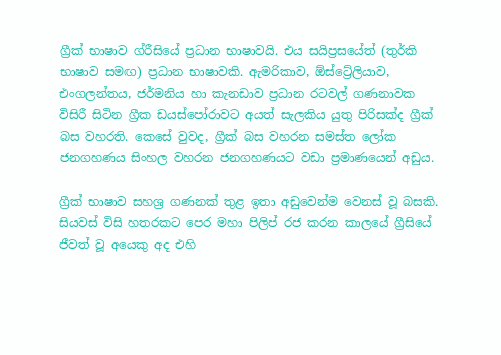ග්‍රීක් භාෂාව ග්රීසියේ ප්‍රධාන භාෂාවයි. එය සයිප්‍රසයේත් (තුර්කි භාෂාව සමඟ) ප්‍රධාන භාෂාවකි. ඇමරිකාව, ඕස්ට්‍රේලියාව, එංගලන්තය, ජර්මනිය හා කැනඩාව ප්‍රධාන රටවල් ගණනාවක විසිරී සිටින ග්‍රීක ඩයස්පෝරාවට අයත් සැලකිය යුතු පිරිසක්ද ග්‍රීක් බස වහරති. කෙසේ වුවද, ග්‍රීක් බස වහරන සමස්ත ලෝක ජනගහණය සිංහල වහරන ජනගහණයට වඩා ප්‍රමාණයෙන් අඩුය.

ග්‍රීක් භාෂාව සහශ්‍ර ගණනක් තුළ ඉතා අඩුවෙන්ම වෙනස් වූ බසකි. සියවස් විසි හතරකට පෙර මහා පිලිප් රජ කරන කාලයේ ග්‍රීසියේ ජීවත් වූ අයෙකු අද එහි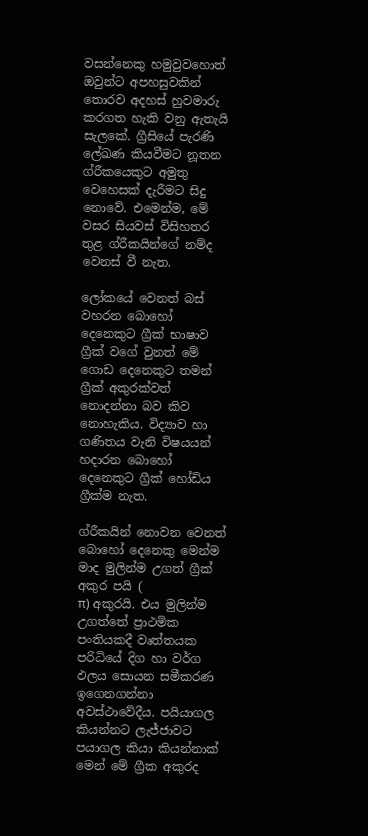වසන්නෙකු හමුවුවහොත් ඔවුන්ට අපහසුවකින් තොරව අදහස් හුවමාරු කරගත හැකි වනු ඇතැයි සැලකේ. ග්‍රීසියේ පැරණි ලේඛණ කියවීමට නූතන ග්රීකයෙකුට අමුතු වෙහෙසක් දැරීමට සිදු නොවේ. එමෙන්ම, මේ වසර සියවස් විසිහතර තුළ ග්රීකයින්ගේ නම්ද වෙනස් වී නැත.

ලෝකයේ වෙනත් බස් වහරන බොහෝ දෙනෙකුට ග්‍රීක් භාෂාව ග්‍රීක් වගේ වුනත් මේ ගොඩ දෙනෙකුට තමන් ග්‍රීක් අකුරක්වත් නොදන්නා බව කිව නොහැකිය. විද්‍යාව හා ගණිතය වැනි විෂයයන් හදාරන බොහෝ දෙනෙකුට ග්‍රීක් හෝඩිය ග්‍රීක්ම නැත.

ග්රීකයින් නොවන වෙනත් බොහෝ දෙනෙකු මෙන්ම මාද මුලින්ම උගත් ග්‍රීක් අකුර පයි (
π) අකුරයි. එය මුලින්ම උගත්තේ ප්‍රාථමික පංතියකදී වෘත්තයක පරිධියේ දිග හා වර්ග ඵලය සොයන සමීකරණ ඉගෙනගන්නා අවස්ථාවේදීය. පයියාගල කියන්නට ලැජ්ජාවට පයාගල කියා කියන්නාක් මෙන් මේ ග්‍රීක අකුරද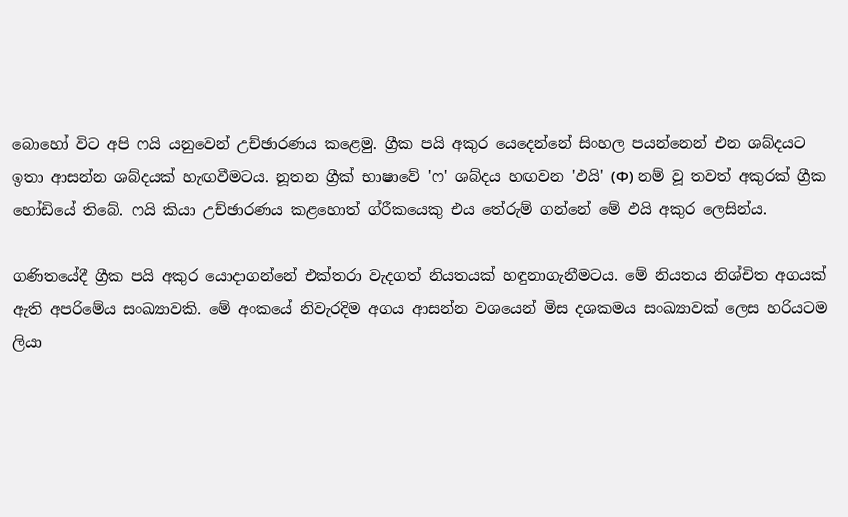බොහෝ විට අපි ෆයි යනුවෙන් උච්ඡාරණය කළෙමු. ග්‍රීක පයි අකුර යෙදෙන්නේ සිංහල පයන්නෙන් එන ශබ්දයට ඉතා ආසන්න ශබ්දයක් හැඟවීමටය. නූතන ග්‍රීක් භාෂාවේ 'ෆ' ශබ්දය හඟවන 'ඵයි' (Φ) නම් වූ තවත් අකුරක් ග්‍රීක හෝඩියේ තිබේ. ෆයි කියා උච්ඡාරණය කළහොත් ග්රීකයෙකු එය තේරුම් ගන්නේ මේ ඵයි අකුර ලෙසින්ය.

ගණිතයේදී ග්‍රීක පයි අකුර යොදාගන්නේ එක්තරා වැදගත් නියතයක් හඳුනාගැනීමටය. මේ නියතය නිශ්චිත අගයක් ඇති අපරිමේය සංඛ්‍යාවකි. මේ අංකයේ නිවැරදිම අගය ආසන්න වශයෙන් මිස දශකමය සංඛ්‍යාවක් ලෙස හරියටම ලියා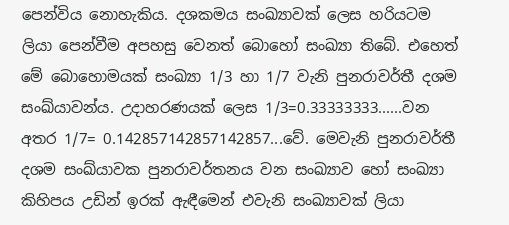පෙන්විය නොහැකිය. දශකමය සංඛ්‍යාවක් ලෙස හරියටම ලියා පෙන්වීම අපහසු වෙනත් බොහෝ සංඛ්‍යා තිබේ. එහෙත් මේ බොහොමයක් සංඛ්‍යා 1/3 හා 1/7 වැනි පුනරාවර්තී දශම සංඛ්යාවන්ය. උදාහරණයක් ලෙස 1/3=0.33333333......වන අතර 1/7= 0.142857142857142857...වේ. මෙවැනි පුනරාවර්තී දශම සංඛ්යාවක පුනරාවර්තනය වන සංඛ්‍යාව හෝ සංඛ්‍යා කිහිපය උඩින් ඉරක් ඇඳීමෙන් එවැනි සංඛ්‍යාවක් ලියා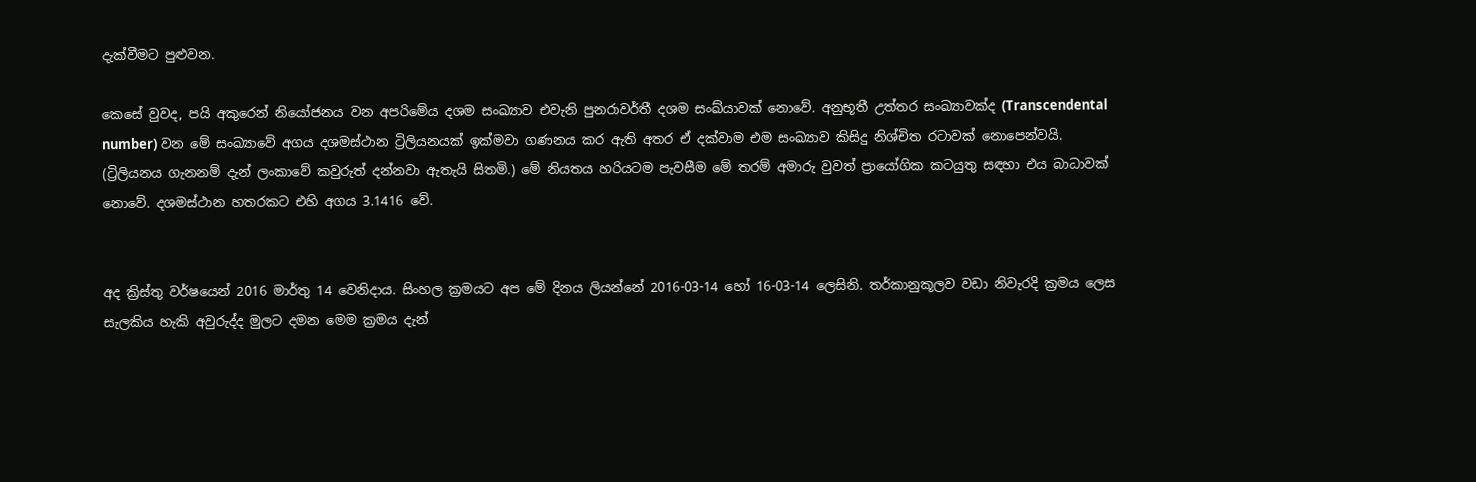දැක්වීමට පුළුවන.

කෙසේ වුවද, පයි අකුරෙන් නියෝජනය වන අපරිමේය දශම සංඛ්‍යාව එවැනි පුනරාවර්තී දශම සංඛ්යාවක් නොවේ. අනුභූතී උත්තර සංඛ්‍යාවක්ද (Transcendental number) වන මේ සංඛ්‍යාවේ අගය දශමස්ථාන ට්‍රිලියනයක් ඉක්මවා ගණනය කර ඇති අතර ඒ දක්වාම එම සංඛ්‍යාව කිසිදු නිශ්චිත රටාවක් නොපෙන්වයි. (ට්‍රිලියනය ගැනනම් දැන් ලංකාවේ කවුරුත් දන්නවා ඇතැයි සිතමි.) මේ නියතය හරියටම පැවසීම මේ තරම් අමාරු වුවත් ප්‍රායෝගික කටයුතු සඳහා එය බාධාවක් නොවේ. දශමස්ථාන හතරකට එහි අගය 3.1416 වේ.


අද ක්‍රිස්තු වර්ෂයෙන් 2016 මාර්තු 14 වෙනිදාය. සිංහල ක්‍රමයට අප මේ දිනය ලියන්නේ 2016-03-14 හෝ 16-03-14 ලෙසිනි. තර්කානුකූලව වඩා නිවැරදි ක්‍රමය ලෙස සැලකිය හැකි අවුරුද්ද මුලට දමන මෙම ක්‍රමය දැන්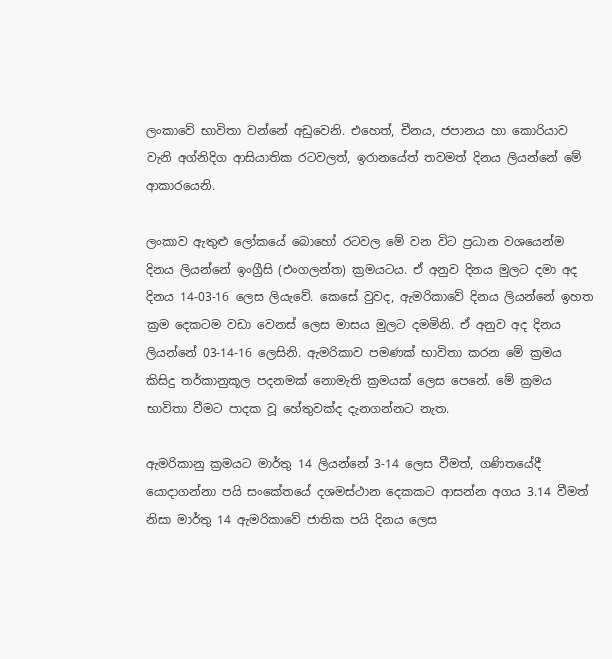ලංකාවේ භාවිතා වන්නේ අඩුවෙනි. එහෙත්, චීනය, ජපානය හා කොරියාව වැනි අග්නිදිග ආසියාතික රටවලත්, ඉරානයේත් තවමත් දිනය ලියන්නේ මේ ආකාරයෙනි.

ලංකාව ඇතුළු ලෝකයේ බොහෝ රටවල මේ වන විට ප්‍රධාන වශයෙන්ම දිනය ලියන්නේ ඉංග්‍රීසි (එංගලන්ත) ක්‍රමයටය. ඒ අනුව දිනය මුලට දමා අද දිනය 14-03-16 ලෙස ලියැවේ. කෙසේ වුවද, ඇමරිකාවේ දිනය ලියන්නේ ඉහත ක්‍රම දෙකටම වඩා වෙනස් ලෙස මාසය මුලට දමමිනි. ඒ අනුව අද දිනය ලියන්නේ 03-14-16 ලෙසිනි. ඇමරිකාව පමණක් භාවිතා කරන මේ ක්‍රමය
කිසිදු තර්කානුකූල පදනමක් නොමැති ක්‍රමයක් ලෙස පෙනේ. මේ ක්‍රමය භාවිතා වීමට පාදක වූ හේතුවක්ද දැනගන්නට නැත.

ඇමරිකානු ක්‍රමයට මාර්තු 14 ලියන්නේ 3-14 ලෙස වීමත්, ගණිතයේදී යොදාගන්නා පයි සංකේතයේ දශමස්ථාන දෙකකට ආසන්න අගය 3.14 වීමත් නිසා මාර්තු 14 ඇමරිකාවේ ජාතික පයි දිනය ලෙස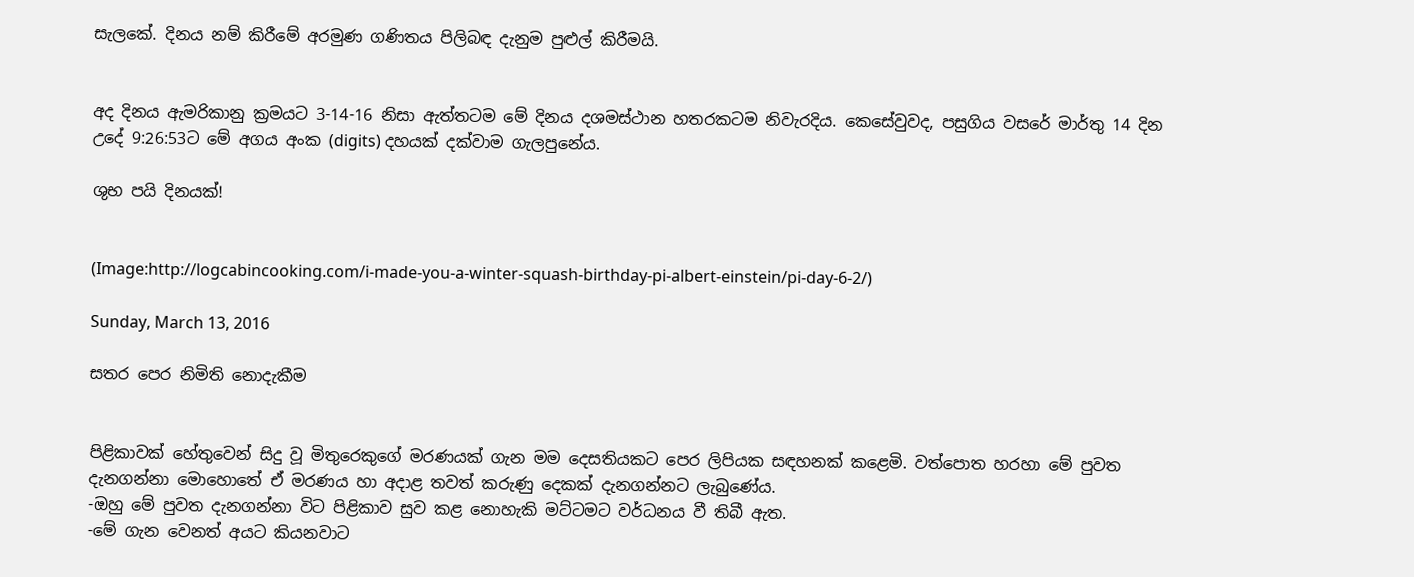සැලකේ. දිනය නම් කිරීමේ අරමුණ ගණිතය පිලිබඳ දැනුම පුළුල් කිරීමයි.


අද දිනය ඇමරිකානු ක්‍රමයට 3-14-16 නිසා ඇත්තටම මේ දිනය දශමස්ථාන හතරකටම නිවැරදිය. කෙසේවුවද, පසුගිය වසරේ මාර්තු 14 දින උදේ 9:26:53ට මේ අගය අංක (digits) දහයක් දක්වාම ගැලපුනේය.

ශුභ පයි දිනයක්!


(Image:http://logcabincooking.com/i-made-you-a-winter-squash-birthday-pi-albert-einstein/pi-day-6-2/)

Sunday, March 13, 2016

සතර පෙර නිමිති නොදැකීම


පිළිකාවක් හේතුවෙන් සිදු වූ මිතුරෙකුගේ මරණයක් ගැන මම දෙසතියකට පෙර ලිපියක සඳහනක් කළෙමි. වත්පොත හරහා මේ පුවත දැනගන්නා මොහොතේ ඒ මරණය හා අදාළ තවත් කරුණු දෙකක් දැනගන්නට ලැබුණේය.
-ඔහු මේ පුවත දැනගන්නා විට පිළිකාව සුව කළ නොහැකි මට්ටමට වර්ධනය වී තිබී ඇත.
-මේ ගැන වෙනත් අයට කියනවාට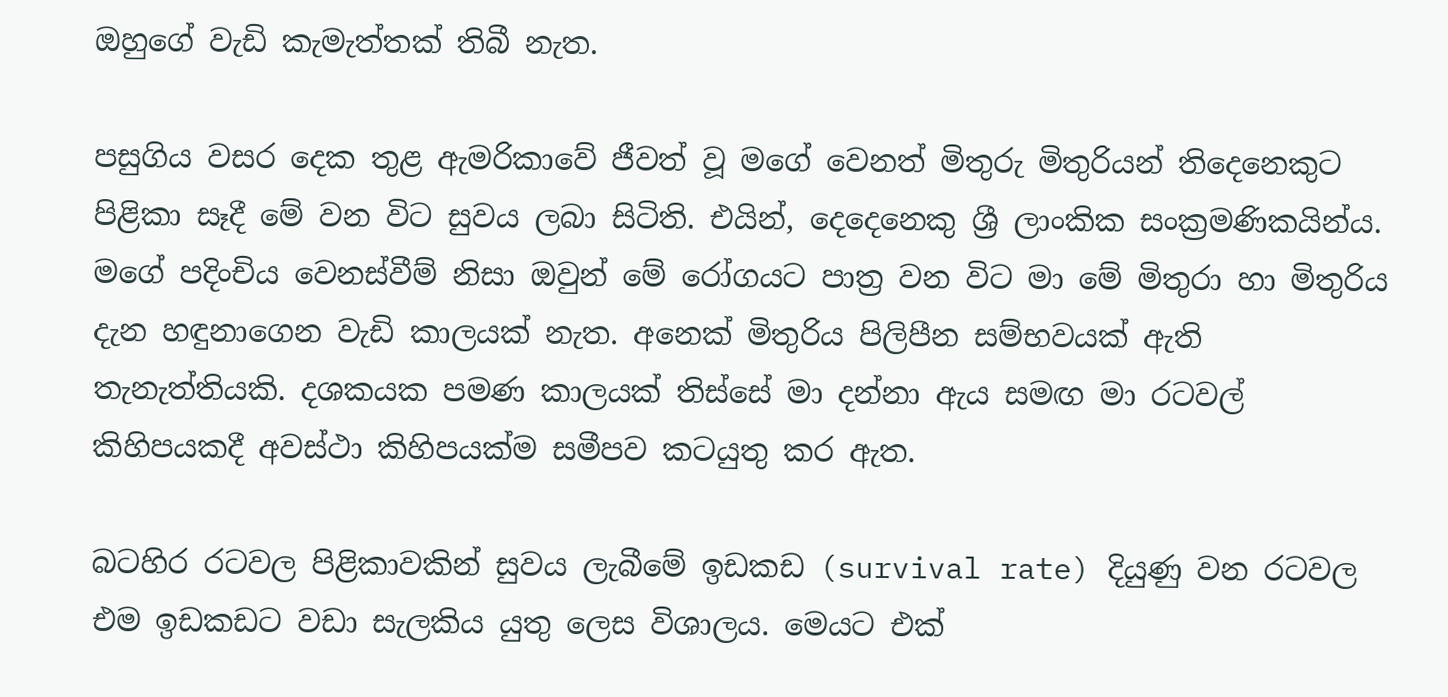ඔහුගේ වැඩි කැමැත්තක් තිබී නැත.

පසුගිය වසර දෙක තුළ ඇමරිකාවේ ජීවත් වූ මගේ වෙනත් මිතුරු මිතුරියන් තිදෙනෙකුට පිළිකා සෑදී මේ වන විට සුවය ලබා සිටිති. එයින්, දෙදෙනෙකු ශ්‍රී ලාංකික සංක්‍රමණිකයින්ය. මගේ පදිංචිය වෙනස්වීම් නිසා ඔවුන් මේ රෝගයට පාත්‍ර වන විට මා මේ මිතුරා හා මිතුරිය දැන හඳුනාගෙන වැඩි කාලයක් නැත. අනෙක් මිතුරිය පිලිපීන සම්භවයක් ඇති තැනැත්තියකි. දශකයක පමණ කාලයක් තිස්සේ මා දන්නා ඇය සමඟ මා රටවල් කිහිපයකදී අවස්ථා කිහිපයක්ම සමීපව කටයුතු කර ඇත.

බටහිර රටවල පිළිකාවකින් සුවය ලැබීමේ ඉඩකඩ (survival rate) දියුණු වන රටවල එම ඉඩකඩට වඩා සැලකිය යුතු ලෙස විශාලය. මෙයට එක්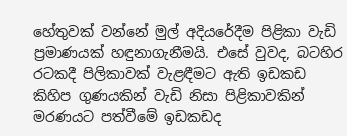හේතුවක් වන්නේ මුල් අදියරේදීම පිළිකා වැඩි ප්‍රමාණයක් හඳුනාගැනීමයි. එසේ වුවද, බටහිර රටකදී පිලිකාවක් වැළඳීමට ඇති ඉඩකඩ කිහිප ගුණයකින් වැඩි නිසා පිළිකාවකින් මරණයට පත්වීමේ ඉඩකඩද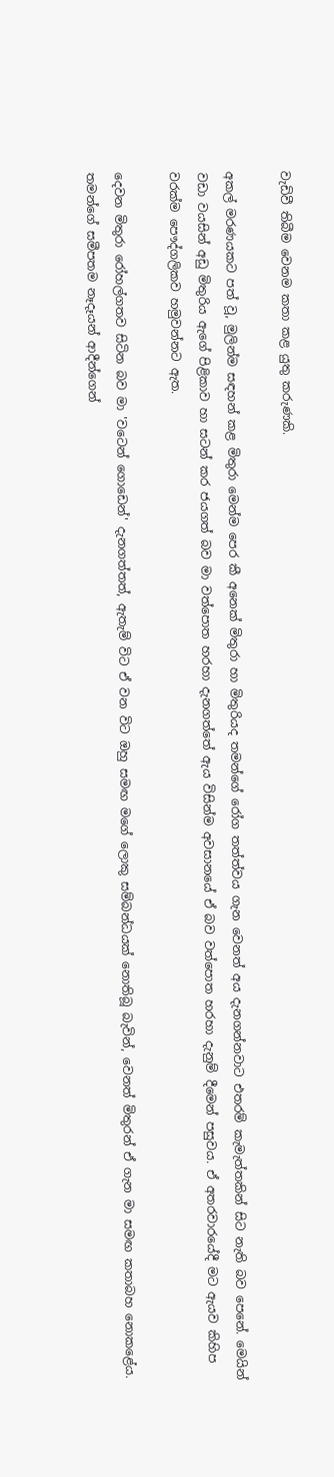වැඩිවී තිබීම වෙනම කතා කළ යුතු කරුණකි.

අකල් මරණයකට පත් වූ, මුලින්ම සඳහන් කළ මිතුරා මෙන්ම පෙර කී අනෙක් මිතුරා හා මිතුරියද තමන්ගේ රෝග තත්ත්වය ගැන වෙනත් අය දැනගන්නවාට එතරම් කැමැත්තකින් සිට නැති බව පෙනේ. මෙයින් වඩා වයසින් අඩු මිතුරිය ඇගේ පිළිකාව හා සටන් කර ජයගත් බව මා වත්පොත හරහා දැනගත්තේ ඇය විසින්ම අවසානයේ ඒ බව වත්පොත හරහා දැනුම් දීමෙන් පසුවය. ඒ අතරවාරයේදී මට ඇයව කිහිප වරක්ම පෞද්ගලිකව හමුවන්නට ඇත.

දෙවන මිතුරා රෝහල්ගතව සිටින බව මා 'වටෙන් ගොඩෙන්' දැනගත්තත්, ඇතැම් විට ඒ වන විට ඔහු සමඟ මගේ ලොකු සම්බන්ධයක් නොතිබූ බැවින්, වෙනත් මිතුරන් ඒ ගැන මා සමඟ කතාබහ නොකළේය. තමන්ගේ සමීපතම නෑදෑයන් ආදීන්ගෙන්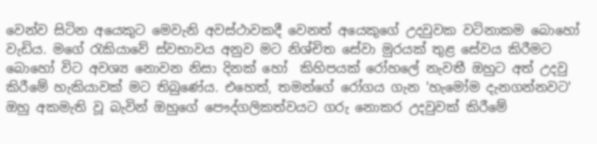වෙන්ව සිටින අයෙකුට මෙවැනි අවස්ථාවකදී වෙනත් අයෙකුගේ උදවුවක වටිනාකම බොහෝ වැඩිය. මගේ රැකියාවේ ස්වභාවය අනුව මට නිශ්චිත සේවා මුරයක් තුළ සේවය කිරීමට බොහෝ විට අවශ්‍ය නොවන නිසා දිනක් හෝ  කිහිපයක් රෝහලේ නැවතී ඔහුට අත් උදවු කිරීමේ හැකියාවක් මට තිබුණේය. එහෙත්, තමන්ගේ රෝගය ගැන 'හැමෝම දැනගන්නවට' ඔහු අකමැති වූ බැවින් ඔහුගේ පෞද්ගලිකත්වයට ගරු නොකර උදවුවක් කිරීමේ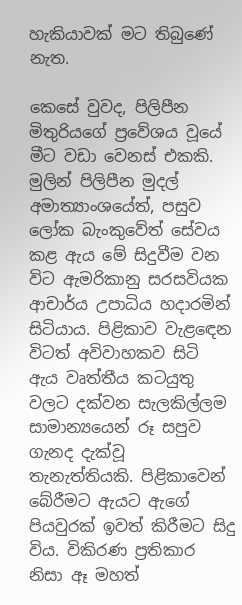හැකියාවක් මට තිබුණේ නැත.

කෙසේ වුවද, පිලිපීන මිතුරියගේ ප්‍රවේශය වූයේ මීට වඩා වෙනස් එකකි. මුලින් පිලිපීන මුදල් අමාත්‍යාංශයේත්, පසුව ලෝක බැංකුවේත් සේවය කළ ඇය මේ සිදුවීම වන විට ඇමරිකානු සරසවියක ආචාර්ය උපාධිය හදාරමින් සිටියාය. පිළිකාව වැළඳෙන විටත් අවිවාහකව සිටි ඇය වෘත්තීය කටයුතු වලට දක්වන සැලකිල්ලම සාමාන්‍යයෙන් රූ සපුව ගැනද දැක්වූ තැනැත්තියකි. පිළිකාවෙන් බේරීමට ඇයට ඇගේ පියවුරක් ඉවත් කිරීමට සිදු විය. විකිරණ ප්‍රතිකාර නිසා ඈ මහත්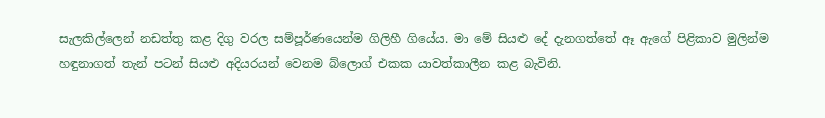සැලකිල්ලෙන් නඩත්තු කළ දිගු වරල සම්පූර්ණයෙන්ම ගිලිහී ගියේය. මා මේ සියළු දේ දැනගත්තේ ඈ ඇගේ පිළිකාව මුලින්ම හඳුනාගත් තැන් පටන් සියළු අදියරයන් වෙනම බ්ලොග් එකක යාවත්කාලීන කළ බැවිනි.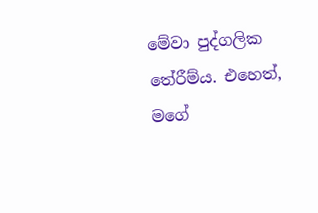මේවා පුද්ගලික තේරීම්ය. එහෙත්, මගේ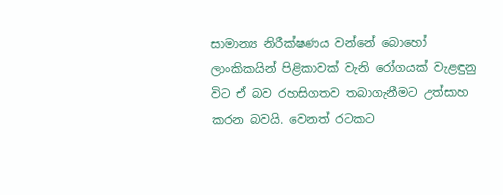සාමාන්‍ය නිරීක්ෂණය වන්නේ බොහෝ ලාංකිකයින් පිළිකාවක් වැනි රෝගයක් වැළඳුනු විට ඒ බව රහසිගතව තබාගැනීමට උත්සාහ කරන බවයි. වෙනත් රටකට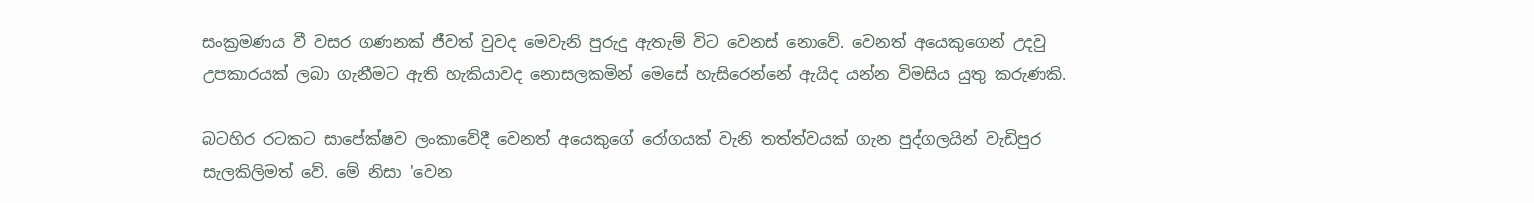සංක්‍රමණය වී වසර ගණනක් ජීවත් වුවද මෙවැනි පුරුදු ඇතැම් විට වෙනස් නොවේ. වෙනත් අයෙකුගෙන් උදවු උපකාරයක් ලබා ගැනීමට ඇති හැකියාවද නොසලකමින් මෙසේ හැසිරෙන්නේ ඇයිද යන්න විමසිය යුතු කරුණකි.

බටහිර රටකට සාපේක්ෂව ලංකාවේදී වෙනත් අයෙකුගේ රෝගයක් වැනි තත්ත්වයක් ගැන පුද්ගලයින් වැඩිපුර සැලකිලිමත් වේ. මේ නිසා 'වෙන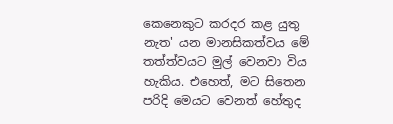කෙනෙකුට කරදර කළ යුතු නැත' යන මානසිකත්වය මේ තත්ත්වයට මුල් වෙනවා විය හැකිය. එහෙත්, මට සිතෙන පරිදි මෙයට වෙනත් හේතුද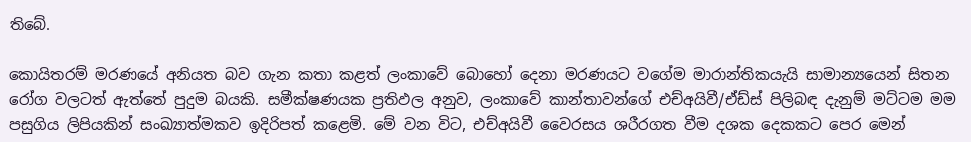තිබේ.

කොයිතරම් මරණයේ අනියත බව ගැන කතා කළත් ලංකාවේ බොහෝ දෙනා මරණයට වගේම මාරාන්තිකයැයි සාමාන්‍යයෙන් සිතන රෝග වලටත් ඇත්තේ පුදුම බයකි. සමීක්ෂණයක ප්‍රතිඵල අනුව, ලංකාවේ කාන්තාවන්ගේ එච්අයිවී/ඒඩ්ස් පිලිබඳ දැනුම් මට්ටම මම පසුගිය ලිපියකින් සංඛ්‍යාත්මකව ඉදිරිපත් කළෙමි. මේ වන විට, එච්අයිවී වෛරසය ශරීරගත වීම දශක දෙකකට පෙර මෙන්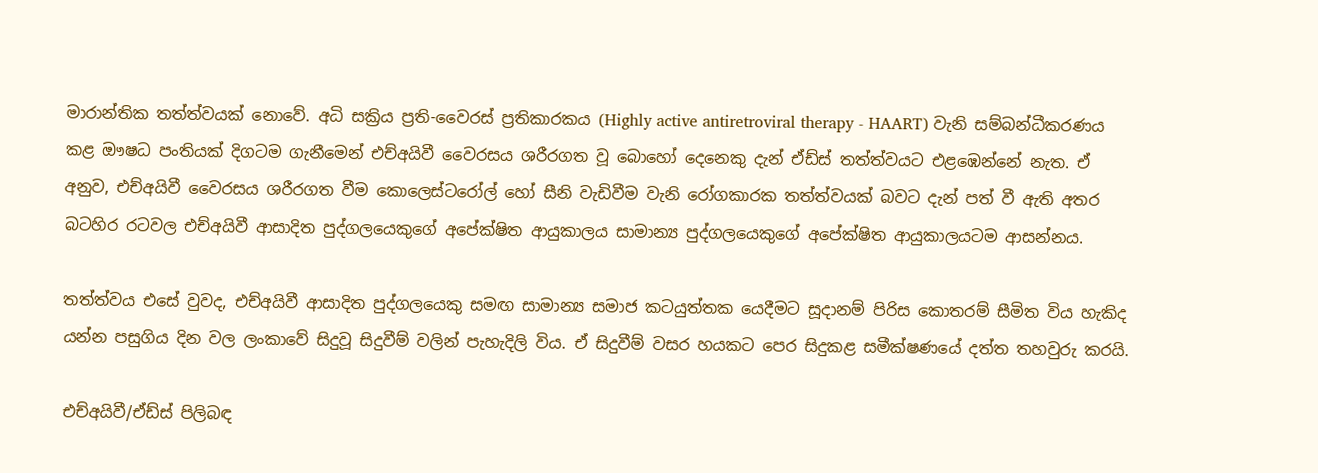මාරාන්තික තත්ත්වයක් නොවේ. අධි සක්‍රිය ප්‍රති-වෛරස් ප්‍රතිකාරකය (Highly active antiretroviral therapy - HAART) වැනි සම්බන්ධීකරණය කළ ඖෂධ පංතියක් දිගටම ගැනීමෙන් එච්අයිවී වෛරසය ශරීරගත වූ බොහෝ දෙනෙකු දැන් ඒඩ්ස් තත්ත්වයට එළඹෙන්නේ නැත. ඒ අනුව, එච්අයිවී වෛරසය ශරීරගත වීම කොලෙස්ටරෝල් හෝ සීනි වැඩිවීම වැනි රෝගකාරක තත්ත්වයක් බවට දැන් පත් වී ඇති අතර බටහිර රටවල එච්අයිවී ආසාදිත පුද්ගලයෙකුගේ අපේක්ෂිත ආයුකාලය සාමාන්‍ය පුද්ගලයෙකුගේ අපේක්ෂිත ආයුකාලයටම ආසන්නය.

තත්ත්වය එසේ වුවද, එච්අයිවී ආසාදිත පුද්ගලයෙකු සමඟ සාමාන්‍ය සමාජ කටයුත්තක යෙදීමට සූදානම් පිරිස කොතරම් සීමිත විය හැකිද යන්න පසුගිය දින වල ලංකාවේ සිදුවූ සිදුවීම් වලින් පැහැදිලි විය. ඒ සිදුවීම් වසර හයකට පෙර සිදුකළ සමීක්ෂණයේ දත්ත තහවුරු කරයි.

එච්අයිවී/ඒඩ්ස් පිලිබඳ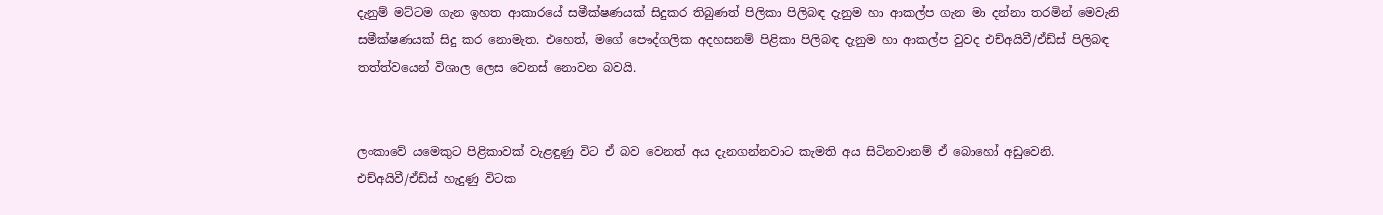දැනුම් මට්ටම ගැන ඉහත ආකාරයේ සමීක්ෂණයක් සිදුකර තිබුණත් පිලිකා පිලිබඳ දැනුම හා ආකල්ප ගැන මා දන්නා තරමින් මෙවැනි සමීක්ෂණයක් සිදු කර නොමැත. එහෙත්, මගේ පෞද්ගලික අදහසනම් පිළිකා පිලිබඳ දැනුම හා ආකල්ප වුවද එච්අයිවී/ඒඩ්ස් පිලිබඳ තත්ත්වයෙන් විශාල ලෙස වෙනස් නොවන බවයි.


ලංකාවේ යමෙකුට පිළිකාවක් වැළඳුණු විට ඒ බව වෙනත් අය දැනගන්නවාට කැමති අය සිටිනවානම් ඒ බොහෝ අඩුවෙනි. එච්අයිවී/ඒඩ්ස් හැදුණු විටක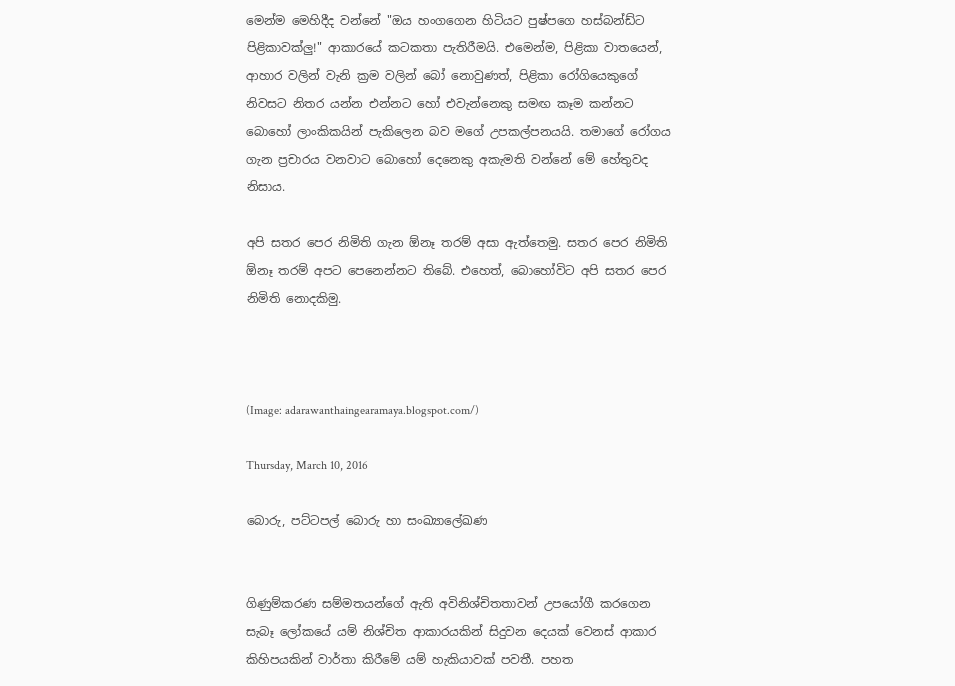මෙන්ම මෙහිදීද වන්නේ "ඔය හංගගෙන හිටියට පුෂ්පගෙ හස්බන්ඩ්ට පිළිකාවක්ලු!" ආකාරයේ කටකතා පැතිරීමයි. එමෙන්ම, පිළිකා වාතයෙන්, ආහාර වලින් වැනි ක්‍රම වලින් බෝ නොවුණත්, පිළිකා රෝගියෙකුගේ නිවසට නිතර යන්න එන්නට හෝ එවැන්නෙකු සමඟ කෑම කන්නට බොහෝ ලාංකිකයින් පැකිලෙන බව මගේ උපකල්පනයයි. තමාගේ රෝගය ගැන ප්‍රචාරය වනවාට බොහෝ දෙනෙකු අකැමති වන්නේ මේ හේතුවද නිසාය.

අපි සතර පෙර නිමිති ගැන ඕනෑ තරම් අසා ඇත්තෙමු. සතර පෙර නිමිති ඕනෑ තරම් අපට පෙනෙන්නට තිබේ. එහෙත්, බොහෝවිට අපි සතර පෙර නිමිති නොදකිමු.



(Image: adarawanthaingearamaya.blogspot.com/)

Thursday, March 10, 2016

බොරු, පට්ටපල් බොරු හා සංඛ්‍යාලේඛණ


ගිණුම්කරණ සම්මතයන්ගේ ඇති අවිනිශ්චිතතාවන් උපයෝගී කරගෙන සැබෑ ලෝකයේ යම් නිශ්චිත ආකාරයකින් සිදුවන දෙයක් වෙනස් ආකාර කිහිපයකින් වාර්තා කිරීමේ යම් හැකියාවක් පවතී. පහත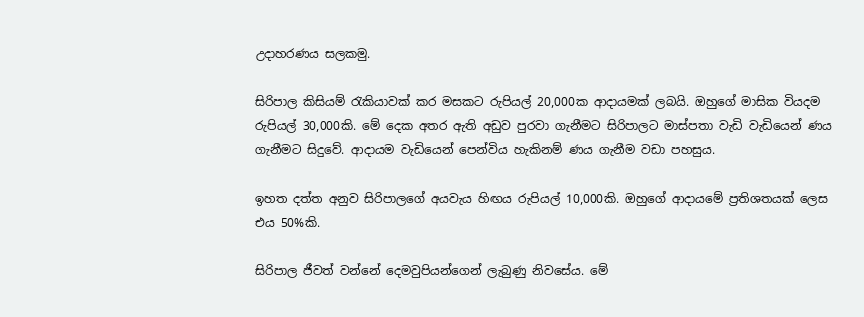උදාහරණය සලකමු.

සිරිපාල කිසියම් රැකියාවක් කර මසකට රුපියල් 20,000ක ආදායමක් ලබයි. ඔහුගේ මාසික වියදම රුපියල් 30,000කි. මේ දෙක අතර ඇති අඩුව පුරවා ගැනීමට සිරිපාලට මාස්පතා වැඩි වැඩියෙන් ණය ගැනීමට සිදුවේ. ආදායම වැඩියෙන් පෙන්විය හැකිනම් ණය ගැනීම වඩා පහසුය.

ඉහත දත්ත අනුව සිරිපාලගේ අයවැය හිඟය රුපියල් 10,000කි. ඔහුගේ ආදායමේ ප්‍රතිශතයක් ලෙස එය 50%කි.

සිරිපාල ජීවත් වන්නේ දෙමවුපියන්ගෙන් ලැබුණු නිවසේය. මේ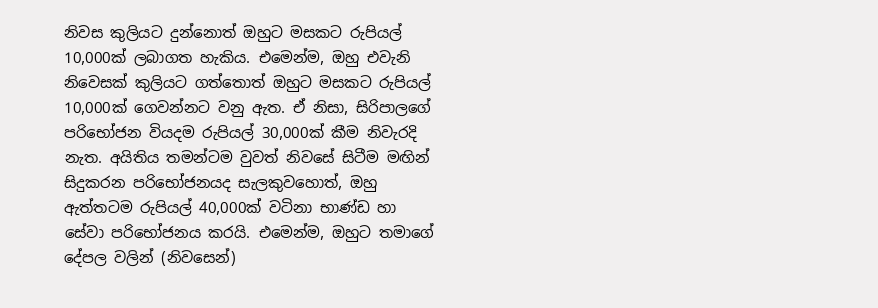නිවස කුලියට දුන්නොත් ඔහුට මසකට රුපියල් 10,000ක් ලබාගත හැකිය. එමෙන්ම, ඔහු එවැනි නිවෙසක් කුලියට ගත්තොත් ඔහුට මසකට රුපියල් 10,000ක් ගෙවන්නට වනු ඇත. ඒ නිසා, සිරිපාලගේ පරිභෝජන වියදම රුපියල් 30,000ක් කීම නිවැරදි නැත. අයිතිය තමන්ටම වුවත් නිවසේ සිටීම මඟින් සිදුකරන පරිභෝජනයද සැලකුවහොත්, ඔහු ඇත්තටම රුපියල් 40,000ක් වටිනා භාණ්ඩ හා සේවා පරිභෝජනය කරයි. එමෙන්ම, ඔහුට තමාගේ දේපල වලින් (නිවසෙන්)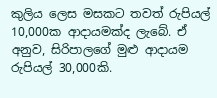කුලිය ලෙස මසකට තවත් රුපියල් 10,000ක ආදායමක්ද ලැබේ. ඒ අනුව, සිරිපාලගේ මුළු ආදායම රුපියල් 30,000කි.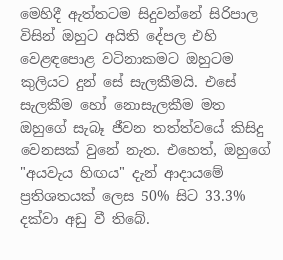මෙහිදී ඇත්තටම සිදුවන්නේ සිරිපාල විසින් ඔහුට අයිති දේපල එහි වෙළඳපොළ වටිනාකමට ඔහුටම කුලියට දුන් සේ සැලකීමයි. එසේ සැලකීම හෝ නොසැලකීම මත ඔහුගේ සැබෑ ජීවන තත්ත්වයේ කිසිදු වෙනසක් වුනේ නැත. එහෙත්, ඔහුගේ "අයවැය හිඟය" දැන් ආදායමේ ප්‍රතිශතයක් ලෙස 50% සිට 33.3% දක්වා අඩු වී තිබේ.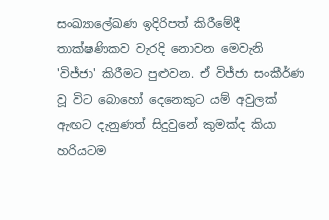සංඛ්‍යාලේඛණ ඉදිරිපත් කිරීමේදී තාක්ෂණිකව වැරදි නොවන මෙවැනි 'විජ්ජා' කිරීමට පුළුවන. ඒ විජ්ජා සංකීර්ණ වූ විට බොහෝ දෙනෙකුට යම් අවුලක් ඇඟට දැනුණත් සිදුවුනේ කුමක්ද කියා හරියටම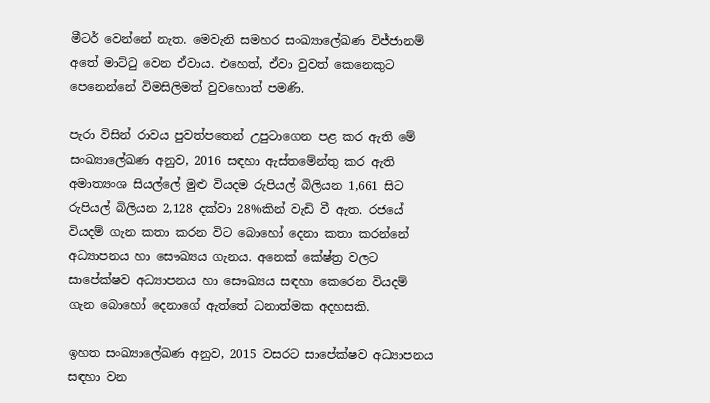මීටර් වෙන්නේ නැත. මෙවැනි සමහර සංඛ්‍යාලේඛණ විජ්ජානම් අතේ මාට්ටු වෙන ඒවාය. එහෙත්, ඒවා වුවත් කෙනෙකුට පෙනෙන්නේ විමසිලිමත් වුවහොත් පමණි.

පැරා විසින් රාවය පුවත්පතෙන් උපුටාගෙන පළ කර ඇති මේ සංඛ්‍යාලේඛණ අනුව, 2016 සඳහා ඇස්තමේන්තු කර ඇති අමාත්‍යංශ සියල්ලේ මුළු වියදම රුපියල් බිලියන 1,661 සිට රුපියල් බිලියන 2,128 දක්වා 28%කින් වැඩි වී ඇත. රජයේ වියදම් ගැන කතා කරන විට බොහෝ දෙනා කතා කරන්නේ අධ්‍යාපනය හා සෞඛ්‍යය ගැනය. අනෙක් කේෂ්ත්‍ර වලට සාපේක්ෂව අධ්‍යාපනය හා සෞඛ්‍යය සඳහා කෙරෙන වියදම් ගැන බොහෝ දෙනාගේ ඇත්තේ ධනාත්මක අදහසකි.

ඉහත සංඛ්‍යාලේඛණ අනුව, 2015 වසරට සාපේක්ෂව අධ්‍යාපනය සඳහා වන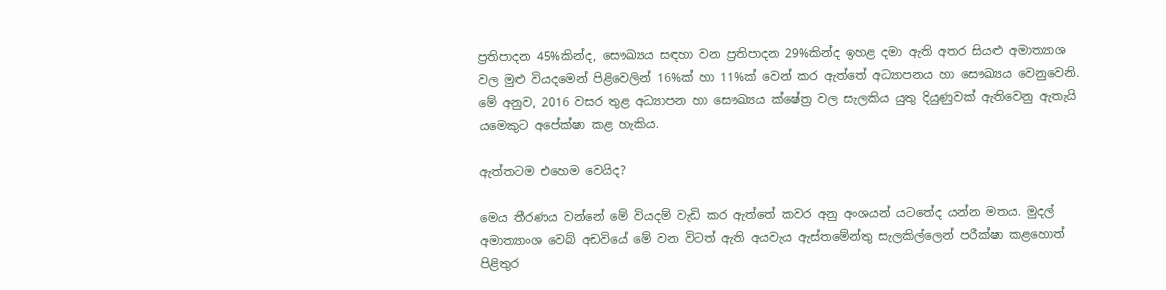ප්‍රතිපාදන 45%කින්ද, සෞඛ්‍යය සඳහා වන ප්‍රතිපාදන 29%කින්ද ඉහළ දමා ඇති අතර සියළු අමාත්‍යාශ වල මුළු වියදමෙන් පිළිවෙලින් 16%ක් හා 11%ක් වෙන් කර ඇත්තේ අධ්‍යාපනය හා සෞඛ්‍යය වෙනුවෙනි. මේ අනුව, 2016 වසර තුළ අධ්‍යාපන හා සෞඛ්‍යය ක්ෂේත්‍ර වල සැලකිය යුතු දියුණුවක් ඇතිවෙනු ඇතැයි යමෙකුට අපේක්ෂා කළ හැකිය.

ඇත්තටම එහෙම වෙයිද?

මෙය තීරණය වන්නේ මේ වියදම් වැඩි කර ඇත්තේ කවර අනු අංශයන් යටතේද යන්න මතය. මුදල් අමාත්‍යාංශ වෙබ් අඩවියේ මේ වන විටත් ඇති අයවැය ඇස්තමේන්තු සැලකිල්ලෙන් පරීක්ෂා කළහොත් පිළිතුර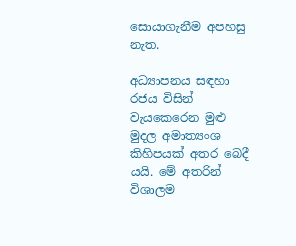සොයාගැනීම අපහසු නැත.

අධ්‍යාපනය සඳහා රජය විසින් වැයකෙරෙන මුළු මුදල අමාත්‍යංශ කිහිපයක් අතර බෙදී යයි. මේ අතරින් විශාලම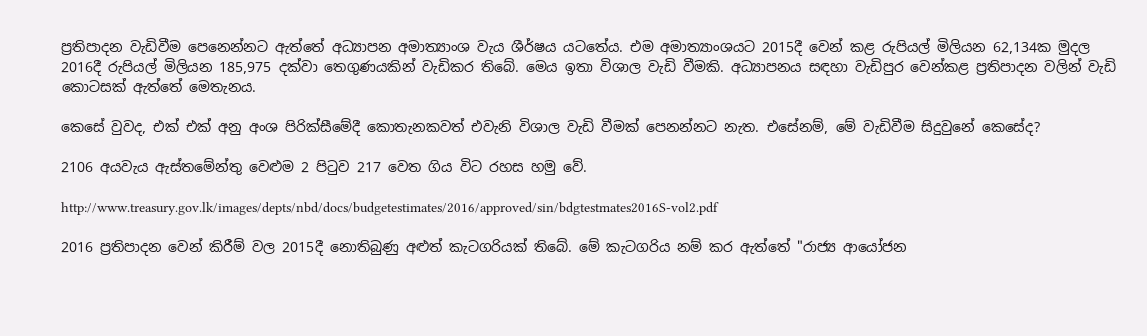ප්‍රතිපාදන වැඩිවීම පෙනෙන්නට ඇත්තේ අධ්‍යාපන අමාත්‍යාංශ වැය ශීර්ෂය යටතේය. එම අමාත්‍යාංශයට 2015දී වෙන් කළ රුපියල් මිලියන 62,134ක මුදල 2016දී රුපියල් මිලියන 185,975 දක්වා තෙගුණයකින් වැඩිකර තිබේ. මෙය ඉතා විශාල වැඩි වීමකි. අධ්‍යාපනය සඳහා වැඩිපුර වෙන්කළ ප්‍රතිපාදන වලින් වැඩි කොටසක් ඇත්තේ මෙතැනය.

කෙසේ වුවද, එක් එක් අනු අංශ පිරික්සීමේදී කොතැනකවත් එවැනි විශාල වැඩි වීමක් පෙනන්නට නැත. එසේනම්, මේ වැඩිවීම සිදුවුනේ කෙසේද?

2106 අයවැය ඇස්තමේන්තු වෙළුම 2 පිටුව 217 වෙත ගිය විට රහස හමු වේ.

http://www.treasury.gov.lk/images/depts/nbd/docs/budgetestimates/2016/approved/sin/bdgtestmates2016S-vol2.pdf

2016 ප්‍රතිපාදන වෙන් කිරීම් වල 2015දී නොතිබුණු අළුත් කැටගරියක් තිබේ. මේ කැටගරිය නම් කර ඇත්තේ "රාජ්‍ය ආයෝජන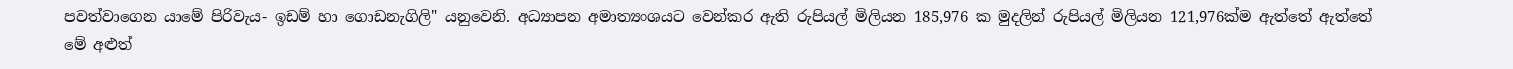පවත්වාගෙන යාමේ පිරිවැය- ඉඩම් හා ගොඩනැගිලි" යනුවෙනි. අධ්‍යාපන අමාත්‍යංශයට වෙන්කර ඇති රුපියල් මිලියන 185,976 ක මුදලින් රුපියල් මිලියන 121,976ක්ම ඇත්තේ ඇත්තේ මේ අළුත්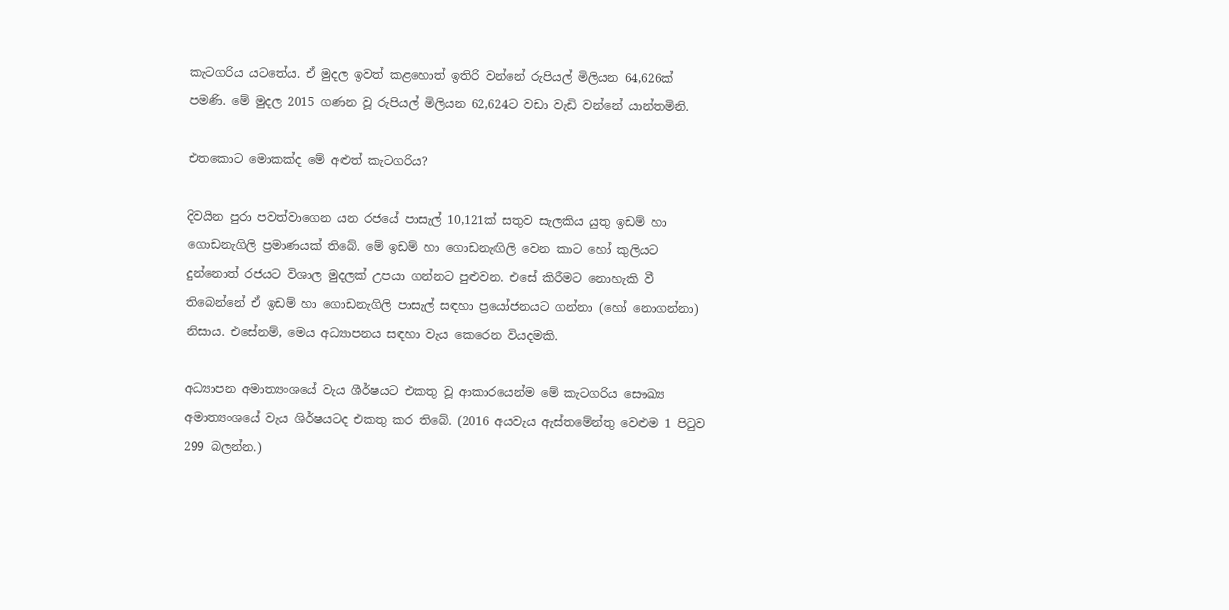කැටගරිය යටතේය. ඒ මුදල ඉවත් කළහොත් ඉතිරි වන්නේ රුපියල් මිලියන 64,626ක් පමණි. මේ මුදල 2015 ගණන වූ රුපියල් මිලියන 62,624ට වඩා වැඩි වන්නේ යාන්තමිනි.

එතකොට මොකක්ද මේ අළුත් කැටගරිය?

දිවයින පුරා පවත්වාගෙන යන රජයේ පාසැල් 10,121ක් සතුව සැලකිය යුතු ඉඩම් හා ගොඩනැගිලි ප්‍රමාණයක් තිබේ. මේ ඉඩම් හා ගොඩනැඟිලි වෙන කාට හෝ කුලියට දුන්නොත් රජයට විශාල මුදලක් උපයා ගන්නට පුළුවන. එසේ කිරීමට නොහැකි වී තිබෙන්නේ ඒ ඉඩම් හා ගොඩනැගිලි පාසැල් සඳහා ප්‍රයෝජනයට ගන්නා (හෝ නොගන්නා) නිසාය. එසේනම්, මෙය අධ්‍යාපනය සඳහා වැය කෙරෙන වියදමකි.

අධ්‍යාපන අමාත්‍යංශයේ වැය ශීර්ෂයට එකතු වූ ආකාරයෙන්ම මේ කැටගරිය සෞඛ්‍ය අමාත්‍යංශයේ වැය ශිර්ෂයටද එකතු කර තිබේ. (2016 අයවැය ඇස්තමේන්තු වෙළුම 1 පිටුව 299 බලන්න.)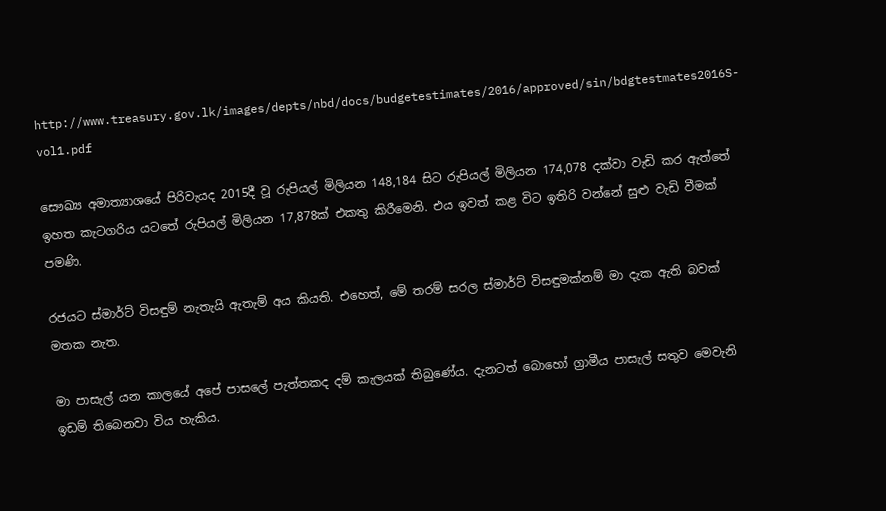http://www.treasury.gov.lk/images/depts/nbd/docs/budgetestimates/2016/approved/sin/bdgtestmates2016S-vol1.pdf

සෞඛ්‍ය අමාත්‍යාශයේ පිරිවැයද 2015දී වූ රුපියල් මිලියන 148,184 සිට රුපියල් මිලියන 174,078 දක්වා වැඩි කර ඇත්තේ ඉහත කැටගරිය යටතේ රුපියල් මිලියන 17,878ක් එකතු කිරීමෙනි. එය ඉවත් කළ විට ඉතිරි වන්නේ සුළු වැඩි වීමක් පමණි.

රජයට ස්මාර්ට් විසඳුම් නැතැයි ඇතැම් අය කියති. එහෙත්, මේ තරම් සරල ස්මාර්ට් විසඳුමක්නම් මා දැක ඇති බවක් මතක නැත.

මා පාසැල් යන කාලයේ අපේ පාසලේ පැත්තකද දම් කැලයක් තිබුණේය. දැනටත් බොහෝ ග්‍රාමීය පාසැල් සතුව මෙවැනි ඉඩම් තිබෙනවා විය හැකිය.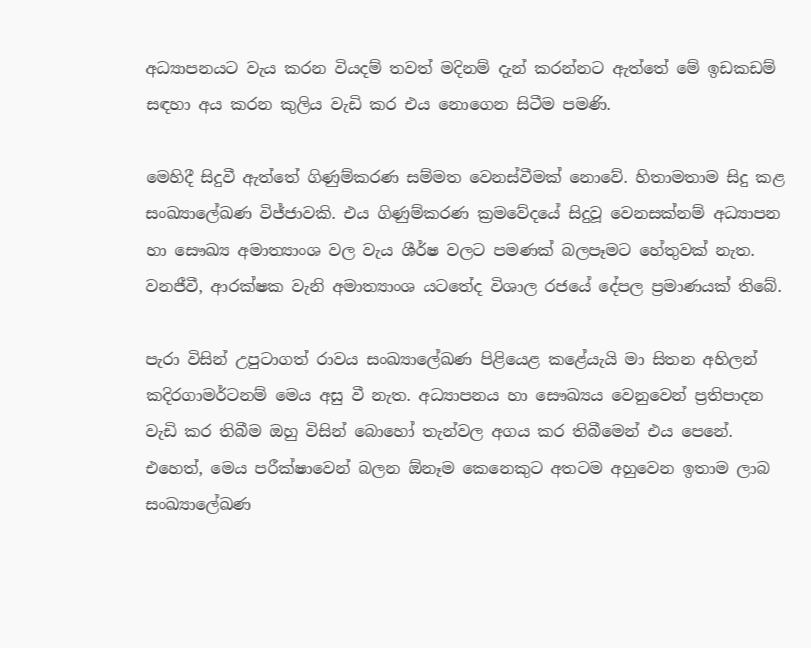අධ්‍යාපනයට වැය කරන වියදම් තවත් මදිනම් දැන් කරන්නට ඇත්තේ මේ ඉඩකඩම් සඳහා අය කරන කුලිය වැඩි කර එය නොගෙන සිටීම පමණි.

මෙහිදී සිදුවී ඇත්තේ ගිණුම්කරණ සම්මත වෙනස්වීමක් නොවේ. හිතාමතාම සිදු කළ සංඛ්‍යාලේඛණ විජ්ජාවකි. එය ගිණුම්කරණ ක්‍රමවේදයේ සිදුවූ වෙනසක්නම් අධ්‍යාපන හා සෞඛ්‍ය අමාත්‍යාංශ වල වැය ශීර්ෂ වලට පමණක් බලපෑමට හේතුවක් නැත. වනජීවී, ආරක්ෂක වැනි අමාත්‍යාංශ යටතේද විශාල රජයේ දේපල ප්‍රමාණයක් තිබේ.

පැරා විසින් උපුටාගත් රාවය සංඛ්‍යාලේඛණ පිළියෙළ කළේයැයි මා සිතන අහිලන් කදිරගාමර්ටනම් මෙය අසු වී නැත. අධ්‍යාපනය හා සෞඛ්‍යය වෙනුවෙන් ප්‍රතිපාදන වැඩි කර තිබීම ඔහු විසින් බොහෝ තැන්වල අගය කර තිබීමෙන් එය පෙනේ. එහෙත්, මෙය පරීක්ෂාවෙන් බලන ඕනෑම කෙනෙකුට අතටම අහුවෙන ඉතාම ලාබ සංඛ්‍යාලේඛණ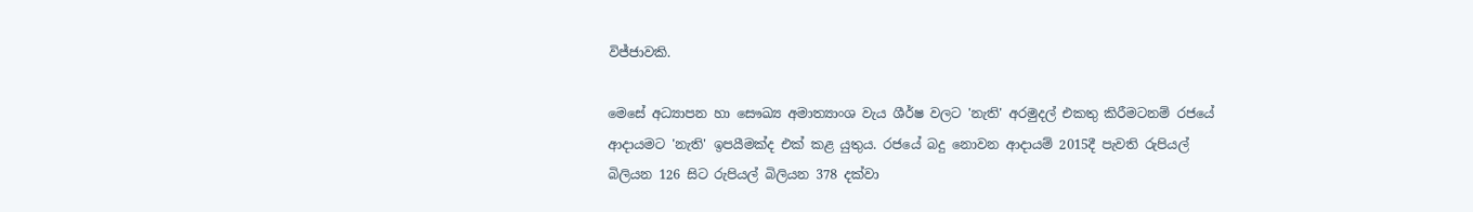විජ්ජාවකි.

මෙසේ අධ්‍යාපන හා සෞඛ්‍ය අමාත්‍යාංශ වැය ශීර්ෂ වලට 'නැති' අරමුදල් එකතු කිරීමටනම් රජයේ ආදායමට 'නැති' ඉපයීමක්ද එක් කළ යුතුය. රජයේ බදු නොවන ආදායම් 2015දී පැවති රුපියල් බිලියන 126 සිට රුපියල් බිලියන 378 දක්වා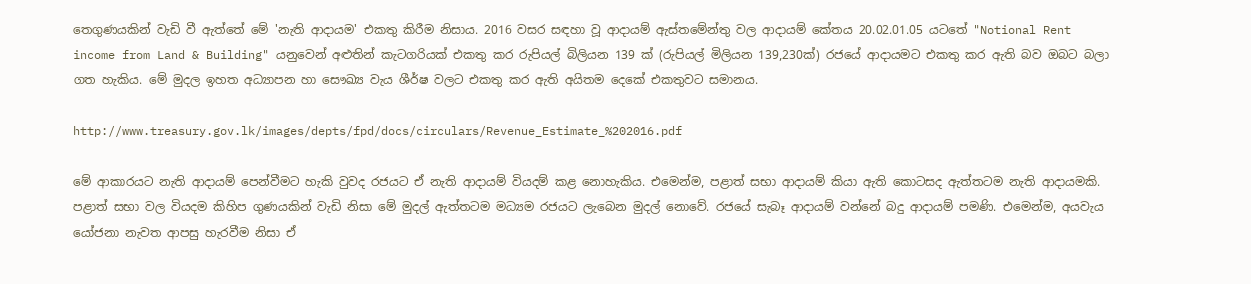තෙගුණයකින් වැඩි වී ඇත්තේ මේ 'නැති ආදායම' එකතු කිරීම නිසාය. 2016 වසර සඳහා වූ ආදායම් ඇස්තමේන්තු වල ආදායම් කේතය 20.02.01.05 යටතේ "Notional Rent income from Land & Building" යනුවෙන් අළුතින් කැටගරියක් එකතු කර රුපියල් බිලියන 139 ක් (රුපියල් මිලියන 139,230ක්) රජයේ ආදායමට එකතු කර ඇති බව ඔබට බලා ගත හැකිය. මේ මුදල ඉහත අධ්‍යාපන හා සෞඛ්‍ය වැය ශීර්ෂ වලට එකතු කර ඇති අයිතම දෙකේ එකතුවට සමානය.

http://www.treasury.gov.lk/images/depts/fpd/docs/circulars/Revenue_Estimate_%202016.pdf

මේ ආකාරයට නැති ආදායම් පෙන්වීමට හැකි වුවද රජයට ඒ නැති ආදායම් වියදම් කළ නොහැකිය. එමෙන්ම, පළාත් සභා ආදායම් කියා ඇති කොටසද ඇත්තටම නැති ආදායමකි. පළාත් සභා වල වියදම කිහිප ගුණයකින් වැඩි නිසා මේ මුදල් ඇත්තටම මධ්‍යම රජයට ලැබෙන මුදල් නොවේ. රජයේ සැබෑ ආදායම් වන්නේ බදු ආදායම් පමණි. එමෙන්ම, අයවැය යෝජනා නැවත ආපසු හැරවීම නිසා ඒ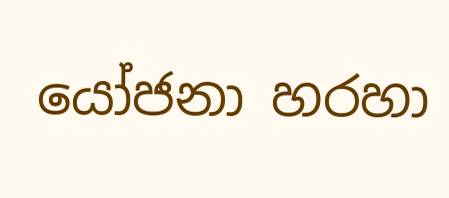යෝජනා හරහා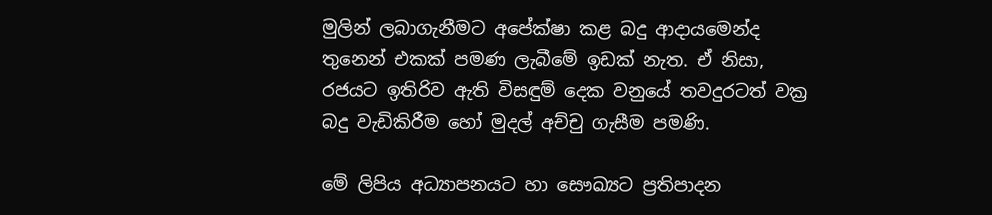මුලින් ලබාගැනීමට අපේක්ෂා කළ බදු ආදායමෙන්ද තුනෙන් එකක් පමණ ලැබීමේ ඉඩක් නැත. ඒ නිසා, රජයට ඉතිරිව ඇති විසඳුම් දෙක වනුයේ තවදුරටත් වක්‍ර බදු වැඩිකිරීම හෝ මුදල් අච්චු ගැසීම පමණි.

මේ ලිපිය අධ්‍යාපනයට හා සෞඛ්‍යට ප්‍රතිපාදන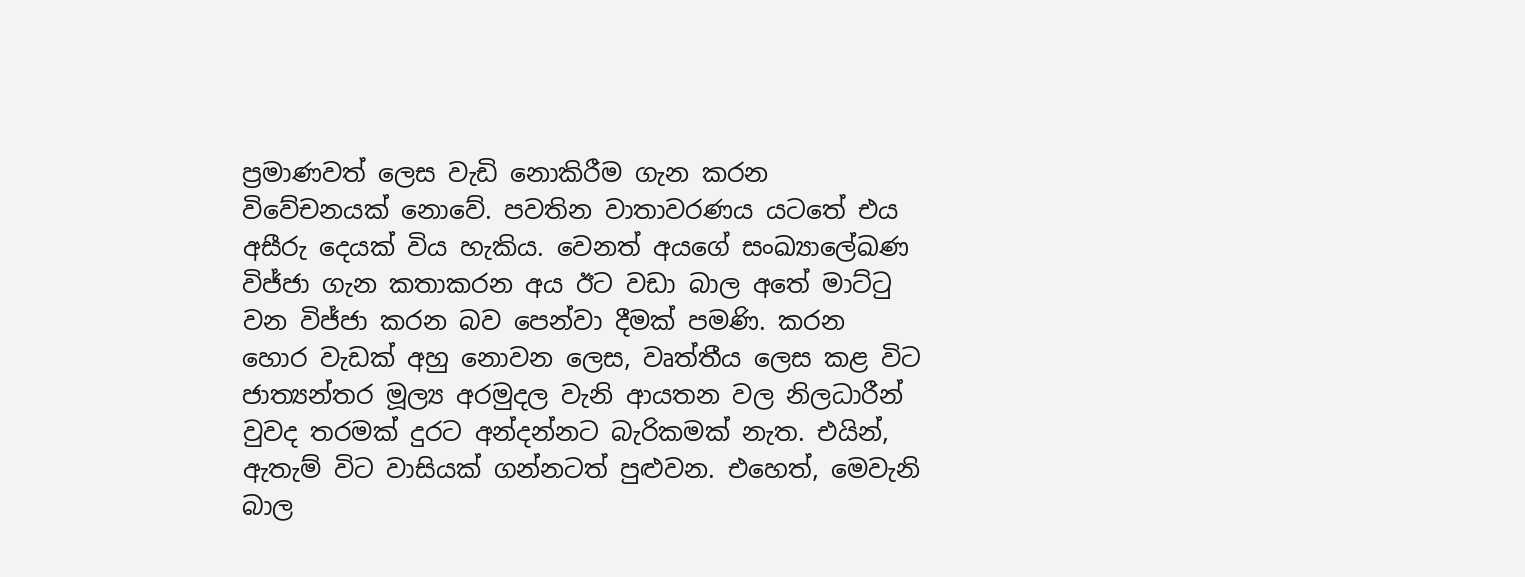ප්‍රමාණවත් ලෙස වැඩි නොකිරීම ගැන කරන විවේචනයක් නොවේ. පවතින වාතාවරණය යටතේ එය අසීරු දෙයක් විය හැකිය. වෙනත් අයගේ සංඛ්‍යාලේඛණ විජ්ජා ගැන කතාකරන අය ඊට වඩා බාල අතේ මාට්ටු වන විජ්ජා කරන බව පෙන්වා දීමක් පමණි. කරන හොර වැඩක් අහු නොවන ලෙස, වෘත්තීය ලෙස කළ විට ජාත්‍යන්තර මූල්‍ය අරමුදල වැනි ආයතන වල නිලධාරීන් වුවද තරමක් දුරට අන්දන්නට බැරිකමක් නැත. එයින්, ඇතැම් විට වාසියක් ගන්නටත් පුළුවන. එහෙත්, මෙවැනි බාල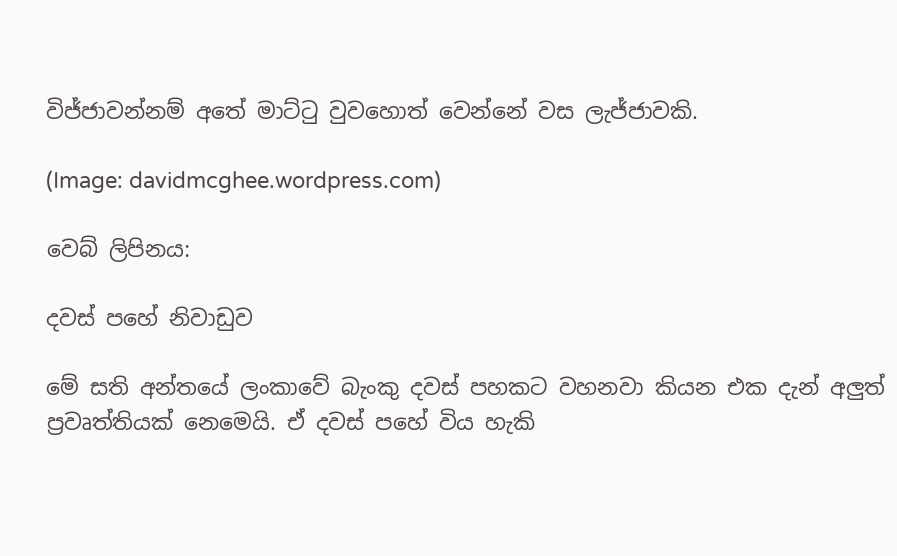විජ්ජාවන්නම් අතේ මාට්ටු වුවහොත් වෙන්නේ වස ලැජ්ජාවකි.

(Image: davidmcghee.wordpress.com)

වෙබ් ලිපිනය:

දවස් පහේ නිවාඩුව

මේ සති අන්තයේ ලංකාවේ බැංකු දවස් පහකට වහනවා කියන එක දැන් අලුත් ප්‍රවෘත්තියක් නෙමෙයි. ඒ දවස් පහේ විය හැකි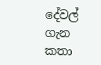දේවල් ගැන කතා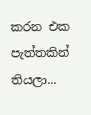කරන එක පැත්තකින් තියලා...